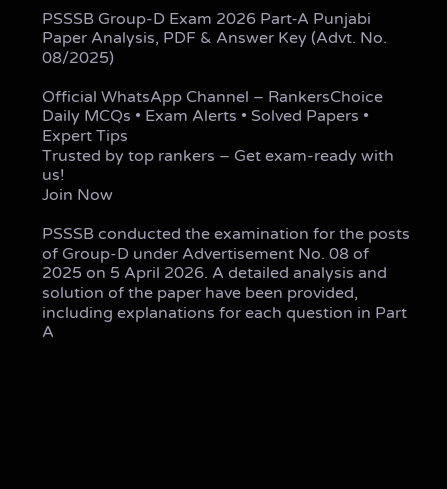PSSSB Group-D Exam 2026 Part‑A Punjabi Paper Analysis, PDF & Answer Key (Advt. No. 08/2025)

Official WhatsApp Channel – RankersChoice
Daily MCQs • Exam Alerts • Solved Papers • Expert Tips
Trusted by top rankers – Get exam-ready with us!
Join Now

PSSSB conducted the examination for the posts of Group-D under Advertisement No. 08 of 2025 on 5 April 2026. A detailed analysis and solution of the paper have been provided, including explanations for each question in Part A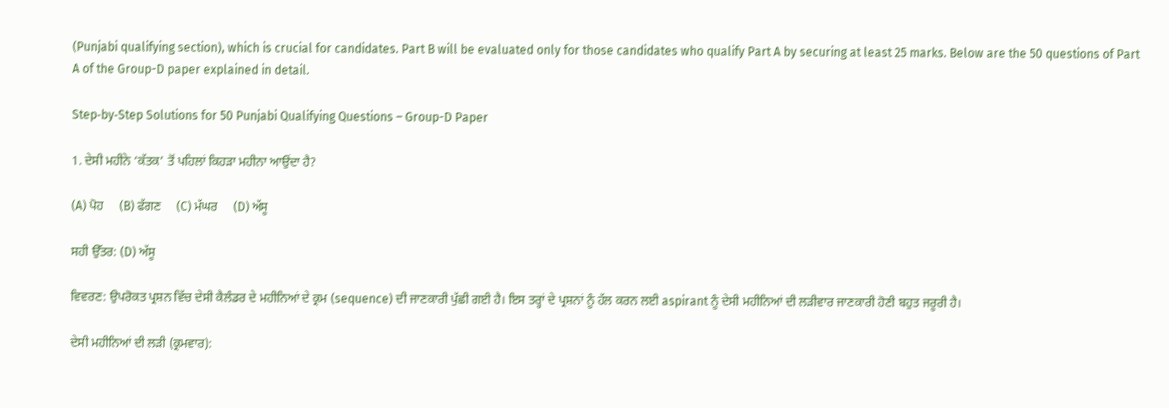(Punjabi qualifying section), which is crucial for candidates. Part B will be evaluated only for those candidates who qualify Part A by securing at least 25 marks. Below are the 50 questions of Part A of the Group-D paper explained in detail.

Step‑by‑Step Solutions for 50 Punjabi Qualifying Questions – Group-D Paper

1. ਦੇਸੀ ਮਹੀਨੇ ‘ਕੱਤਕ’ ਤੋਂ ਪਹਿਲਾਂ ਕਿਹੜਾ ਮਹੀਨਾ ਆਉਂਦਾ ਹੈ?

(A) ਪੋਹ     (B) ਫੱਗਣ     (C) ਮੱਘਰ     (D) ਅੱਸੂ

ਸਹੀ ਉੱਤਰ: (D) ਅੱਸੂ

ਵਿਵਰਣ: ਉਪਰੋਕਤ ਪ੍ਰਸ਼ਨ ਵਿੱਚ ਦੇਸੀ ਕੈਲੰਡਰ ਦੇ ਮਹੀਨਿਆਂ ਦੇ ਕ੍ਰਮ (sequence) ਦੀ ਜਾਣਕਾਰੀ ਪੁੱਛੀ ਗਈ ਹੈ। ਇਸ ਤਰ੍ਹਾਂ ਦੇ ਪ੍ਰਸ਼ਨਾਂ ਨੂੰ ਹੱਲ ਕਰਨ ਲਈ aspirant ਨੂੰ ਦੇਸੀ ਮਹੀਨਿਆਂ ਦੀ ਲੜੀਵਾਰ ਜਾਣਕਾਰੀ ਹੋਣੀ ਬਹੁਤ ਜਰੂਰੀ ਹੈ।

ਦੇਸੀ ਮਹੀਨਿਆਂ ਦੀ ਲੜੀ (ਕ੍ਰਮਵਾਰ):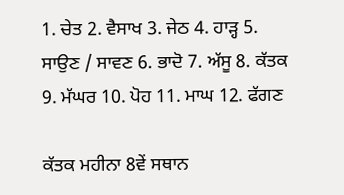1. ਚੇਤ 2. ਵੈਸਾਖ 3. ਜੇਠ 4. ਹਾੜ੍ਹ 5. ਸਾਉਣ / ਸਾਵਣ 6. ਭਾਦੋ 7. ਅੱਸੂ 8. ਕੱਤਕ 9. ਮੱਘਰ 10. ਪੋਹ 11. ਮਾਘ 12. ਫੱਗਣ

ਕੱਤਕ ਮਹੀਨਾ 8ਵੇਂ ਸਥਾਨ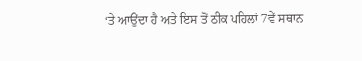‘ਤੇ ਆਉਂਦਾ ਹੈ ਅਤੇ ਇਸ ਤੋਂ ਠੀਕ ਪਹਿਲਾਂ 7ਵੇਂ ਸਥਾਨ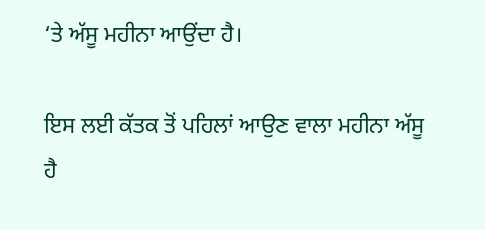‘ਤੇ ਅੱਸੂ ਮਹੀਨਾ ਆਉਂਦਾ ਹੈ।

ਇਸ ਲਈ ਕੱਤਕ ਤੋਂ ਪਹਿਲਾਂ ਆਉਣ ਵਾਲਾ ਮਹੀਨਾ ਅੱਸੂ ਹੈ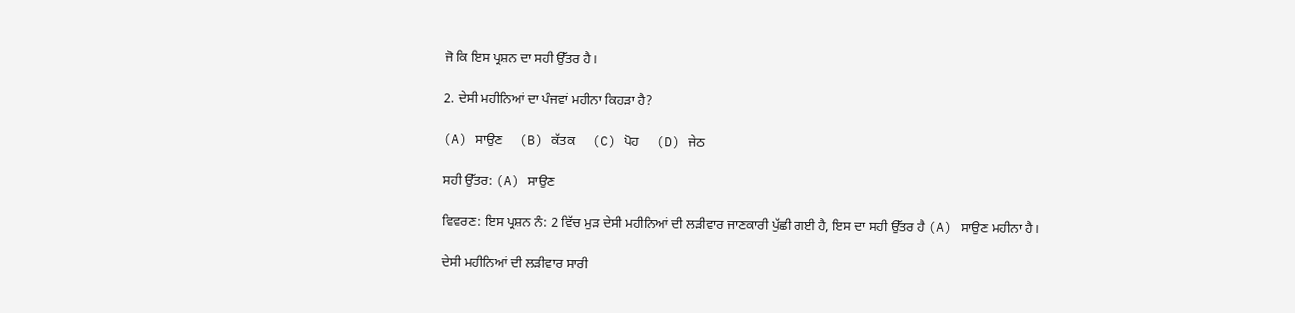ਜੋ ਕਿ ਇਸ ਪ੍ਰਸ਼ਨ ਦਾ ਸਹੀ ਉੱਤਰ ਹੈ।

2. ਦੇਸੀ ਮਹੀਨਿਆਂ ਦਾ ਪੰਜਵਾਂ ਮਹੀਨਾ ਕਿਹੜਾ ਹੈ?

(A) ਸਾਉਣ     (B) ਕੱਤਕ     (C) ਪੋਹ     (D) ਜੇਠ

ਸਹੀ ਉੱਤਰ: (A) ਸਾਉਣ

ਵਿਵਰਣ: ਇਸ ਪ੍ਰਸ਼ਨ ਨੰ: 2 ਵਿੱਚ ਮੁੜ ਦੇਸੀ ਮਹੀਨਿਆਂ ਦੀ ਲੜੀਵਾਰ ਜਾਣਕਾਰੀ ਪੁੱਛੀ ਗਈ ਹੈ, ਇਸ ਦਾ ਸਹੀ ਉੱਤਰ ਹੈ (A) ਸਾਉਣ ਮਹੀਨਾ ਹੈ।

ਦੇਸੀ ਮਹੀਨਿਆਂ ਦੀ ਲੜੀਵਾਰ ਸਾਰੀ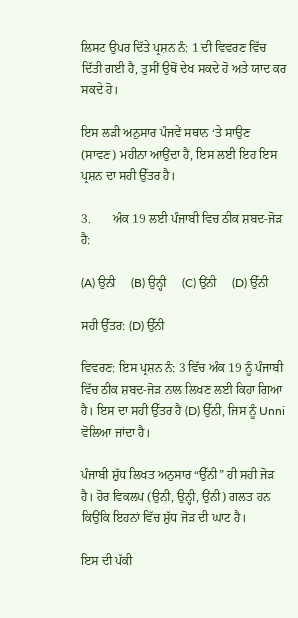ਲਿਸਟ ਉਪਰ ਦਿੱਤੇ ਪ੍ਰਸ਼ਨ ਨੰ: 1 ਦੀ ਵਿਵਰਣ ਵਿੱਚ ਦਿੱਤੀ ਗਈ ਹੈ, ਤੁਸੀਂ ਉਥੋਂ ਦੇਖ ਸਕਦੇ ਹੋ ਅਤੇ ਯਾਦ ਕਰ ਸਕਦੇ ਹੋ।

ਇਸ ਲੜੀ ਅਨੁਸਾਰ ਪੰਜਵੇਂ ਸਥਾਨ ‘ਤੇ ਸਾਉਣ (ਸਾਵਣ) ਮਹੀਨਾ ਆਉਂਦਾ ਹੈ, ਇਸ ਲਈ ਇਹ ਇਸ ਪ੍ਰਸ਼ਨ ਦਾ ਸਹੀ ਉੱਤਰ ਹੈ।

3.       ਅੰਕ 19 ਲਈ ਪੰਜਾਬੀ ਵਿਚ ਠੀਕ ਸ਼ਬਦ-ਜੋੜ ਹੈ:

(A) ਉਨੀ     (B) ਉਨ੍ਹੀ     (C) ਉਂਨੀ     (D) ਉੱਨੀ

ਸਹੀ ਉੱਤਰ: (D) ਉੱਨੀ

ਵਿਵਰਣ: ਇਸ ਪ੍ਰਸ਼ਨ ਨੰ: 3 ਵਿੱਚ ਅੰਕ 19 ਨੂੰ ਪੰਜਾਬੀ ਵਿੱਚ ਠੀਕ ਸ਼ਬਦ-ਜੋੜ ਨਾਲ ਲਿਖਣ ਲਈ ਕਿਹਾ ਗਿਆ ਹੈ। ਇਸ ਦਾ ਸਹੀ ਉੱਤਰ ਹੈ (D) ਉੱਨੀ, ਜਿਸ ਨੂੰ Unni ਵੋਲਿਆ ਜਾਂਦਾ ਹੈ।

ਪੰਜਾਬੀ ਸ਼ੁੱਧ ਲਿਖਤ ਅਨੁਸਾਰ “ਉੱਨੀ” ਹੀ ਸਹੀ ਜੋੜ ਹੈ। ਹੋਰ ਵਿਕਲਪ (ਉਨੀ, ਉਨ੍ਹੀ, ਉਂਨੀ) ਗਲਤ ਹਨ ਕਿਉਂਕਿ ਇਹਨਾਂ ਵਿੱਚ ਸ਼ੁੱਧ ਜੋੜ ਦੀ ਘਾਟ ਹੈ।

ਇਸ ਦੀ ਪੱਕੀ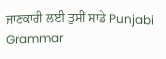ਜਾਣਕਾਰੀ ਲਈ ਤੁਸੀਂ ਸਾਡੇ Punjabi Grammar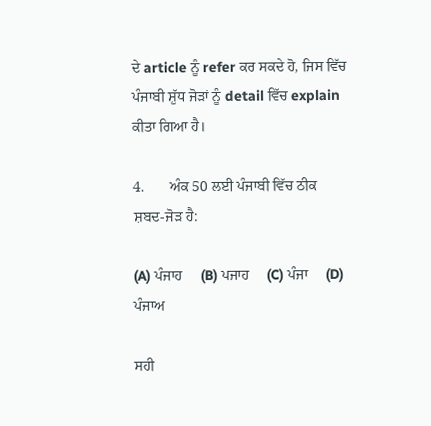ਦੇ article ਨੂੰ refer ਕਰ ਸਕਦੇ ਹੋ, ਜਿਸ ਵਿੱਚ ਪੰਜਾਬੀ ਸ਼ੁੱਧ ਜੋੜਾਂ ਨੂੰ detail ਵਿੱਚ explain ਕੀਤਾ ਗਿਆ ਹੈ।

4.       ਅੰਕ 50 ਲਈ ਪੰਜਾਬੀ ਵਿੱਚ ਠੀਕ ਸ਼ਬਦ-ਜੋੜ ਹੈ:

(A) ਪੰਜਾਹ     (B) ਪਜਾਹ     (C) ਪੰਜਾ     (D) ਪੰਜਾਅ

ਸਹੀ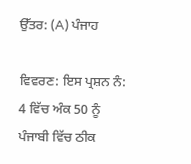ਉੱਤਰ: (A) ਪੰਜਾਹ

ਵਿਵਰਣ: ਇਸ ਪ੍ਰਸ਼ਨ ਨੰ: 4 ਵਿੱਚ ਅੰਕ 50 ਨੂੰ ਪੰਜਾਬੀ ਵਿੱਚ ਠੀਕ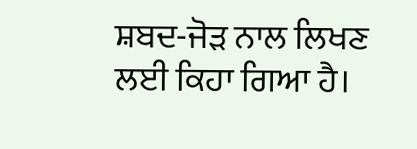ਸ਼ਬਦ-ਜੋੜ ਨਾਲ ਲਿਖਣ ਲਈ ਕਿਹਾ ਗਿਆ ਹੈ।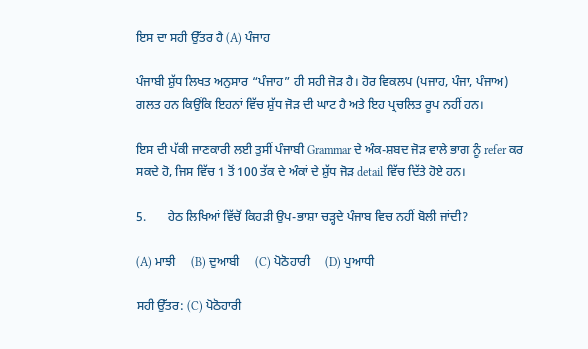ਇਸ ਦਾ ਸਹੀ ਉੱਤਰ ਹੈ (A) ਪੰਜਾਹ

ਪੰਜਾਬੀ ਸ਼ੁੱਧ ਲਿਖਤ ਅਨੁਸਾਰ “ਪੰਜਾਹ” ਹੀ ਸਹੀ ਜੋੜ ਹੈ। ਹੋਰ ਵਿਕਲਪ (ਪਜਾਹ, ਪੰਜਾ, ਪੰਜਾਅ) ਗਲਤ ਹਨ ਕਿਉਂਕਿ ਇਹਨਾਂ ਵਿੱਚ ਸ਼ੁੱਧ ਜੋੜ ਦੀ ਘਾਟ ਹੈ ਅਤੇ ਇਹ ਪ੍ਰਚਲਿਤ ਰੂਪ ਨਹੀਂ ਹਨ।

ਇਸ ਦੀ ਪੱਕੀ ਜਾਣਕਾਰੀ ਲਈ ਤੁਸੀਂ ਪੰਜਾਬੀ Grammar ਦੇ ਅੰਕ-ਸ਼ਬਦ ਜੋੜ ਵਾਲੇ ਭਾਗ ਨੂੰ refer ਕਰ ਸਕਦੇ ਹੋ, ਜਿਸ ਵਿੱਚ 1 ਤੋਂ 100 ਤੱਕ ਦੇ ਅੰਕਾਂ ਦੇ ਸ਼ੁੱਧ ਜੋੜ detail ਵਿੱਚ ਦਿੱਤੇ ਹੋਏ ਹਨ।

5.       ਹੇਠ ਲਿਖਿਆਂ ਵਿੱਚੋਂ ਕਿਹੜੀ ਉਪ-ਭਾਸ਼ਾ ਚੜ੍ਹਦੇ ਪੰਜਾਬ ਵਿਚ ਨਹੀਂ ਬੋਲੀ ਜਾਂਦੀ?

(A) ਮਾਝੀ     (B) ਦੁਆਬੀ     (C) ਪੋਠੋਹਾਰੀ     (D) ਪੁਆਧੀ

ਸਹੀ ਉੱਤਰ: (C) ਪੋਠੋਹਾਰੀ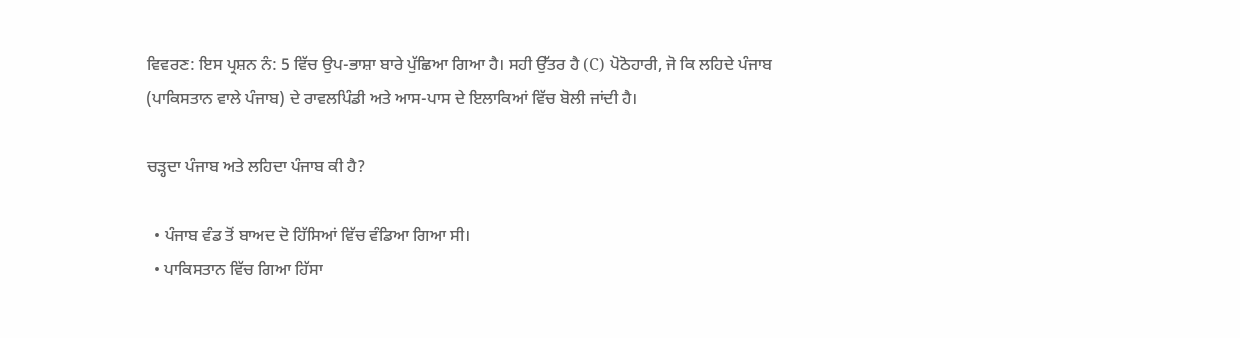ਵਿਵਰਣ: ਇਸ ਪ੍ਰਸ਼ਨ ਨੰ: 5 ਵਿੱਚ ਉਪ-ਭਾਸ਼ਾ ਬਾਰੇ ਪੁੱਛਿਆ ਗਿਆ ਹੈ। ਸਹੀ ਉੱਤਰ ਹੈ (C) ਪੋਠੋਹਾਰੀ, ਜੋ ਕਿ ਲਹਿਦੇ ਪੰਜਾਬ (ਪਾਕਿਸਤਾਨ ਵਾਲੇ ਪੰਜਾਬ) ਦੇ ਰਾਵਲਪਿੰਡੀ ਅਤੇ ਆਸ-ਪਾਸ ਦੇ ਇਲਾਕਿਆਂ ਵਿੱਚ ਬੋਲੀ ਜਾਂਦੀ ਹੈ।

ਚੜ੍ਹਦਾ ਪੰਜਾਬ ਅਤੇ ਲਹਿਦਾ ਪੰਜਾਬ ਕੀ ਹੈ?

  • ਪੰਜਾਬ ਵੰਡ ਤੋਂ ਬਾਅਦ ਦੋ ਹਿੱਸਿਆਂ ਵਿੱਚ ਵੰਡਿਆ ਗਿਆ ਸੀ।
  • ਪਾਕਿਸਤਾਨ ਵਿੱਚ ਗਿਆ ਹਿੱਸਾ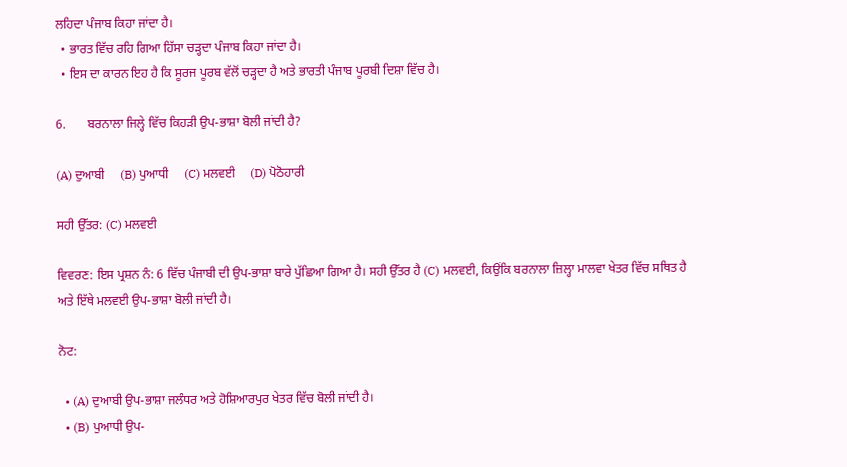ਲਹਿਦਾ ਪੰਜਾਬ ਕਿਹਾ ਜਾਂਦਾ ਹੈ।
  • ਭਾਰਤ ਵਿੱਚ ਰਹਿ ਗਿਆ ਹਿੱਸਾ ਚੜ੍ਹਦਾ ਪੰਜਾਬ ਕਿਹਾ ਜਾਂਦਾ ਹੈ।
  • ਇਸ ਦਾ ਕਾਰਨ ਇਹ ਹੈ ਕਿ ਸੂਰਜ ਪੂਰਬ ਵੱਲੋਂ ਚੜ੍ਹਦਾ ਹੈ ਅਤੇ ਭਾਰਤੀ ਪੰਜਾਬ ਪੂਰਬੀ ਦਿਸ਼ਾ ਵਿੱਚ ਹੈ।

6.       ਬਰਨਾਲਾ ਜਿਲ੍ਹੇ ਵਿੱਚ ਕਿਹੜੀ ਉਪ-ਭਾਸ਼ਾ ਬੋਲੀ ਜਾਂਦੀ ਹੈ?

(A) ਦੁਆਬੀ     (B) ਪੁਆਧੀ     (C) ਮਲਵਈ     (D) ਪੋਠੋਹਾਰੀ

ਸਹੀ ਉੱਤਰ: (C) ਮਲਵਈ

ਵਿਵਰਣ: ਇਸ ਪ੍ਰਸ਼ਨ ਨੰ: 6 ਵਿੱਚ ਪੰਜਾਬੀ ਦੀ ਉਪ-ਭਾਸ਼ਾ ਬਾਰੇ ਪੁੱਛਿਆ ਗਿਆ ਹੈ। ਸਹੀ ਉੱਤਰ ਹੈ (C) ਮਲਵਈ, ਕਿਉਂਕਿ ਬਰਨਾਲਾ ਜ਼ਿਲ੍ਹਾ ਮਾਲਵਾ ਖੇਤਰ ਵਿੱਚ ਸਥਿਤ ਹੈ ਅਤੇ ਇੱਥੇ ਮਲਵਈ ਉਪ-ਭਾਸ਼ਾ ਬੋਲੀ ਜਾਂਦੀ ਹੈ।

ਨੋਟ:

  • (A) ਦੁਆਬੀ ਉਪ-ਭਾਸ਼ਾ ਜਲੰਧਰ ਅਤੇ ਹੋਸ਼ਿਆਰਪੁਰ ਖੇਤਰ ਵਿੱਚ ਬੋਲੀ ਜਾਂਦੀ ਹੈ।
  • (B) ਪੁਆਧੀ ਉਪ-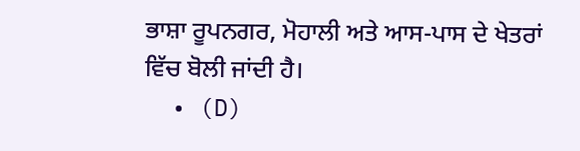ਭਾਸ਼ਾ ਰੂਪਨਗਰ, ਮੋਹਾਲੀ ਅਤੇ ਆਸ-ਪਾਸ ਦੇ ਖੇਤਰਾਂ ਵਿੱਚ ਬੋਲੀ ਜਾਂਦੀ ਹੈ।
  • (D)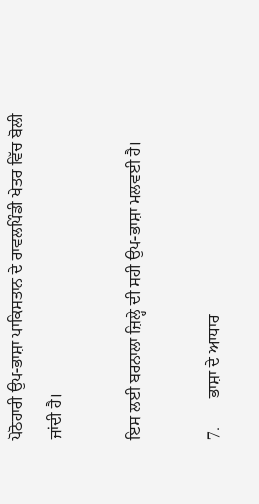ਪੋਠੋਹਾਰੀ ਉਪ-ਭਾਸ਼ਾ ਪਾਕਿਸਤਾਨ ਦੇ ਰਾਵਲਪਿੰਡੀ ਖੇਤਰ ਵਿੱਚ ਬੋਲੀ ਜਾਂਦੀ ਹੈ।

ਇਸ ਲਈ ਬਰਨਾਲਾ ਜ਼ਿਲ੍ਹੇ ਦੀ ਸਹੀ ਉਪ-ਭਾਸ਼ਾ ਮਲਵਈ ਹੈ।

7.       ਭਾਸ਼ਾ ਦੇ ਆਧਾਰ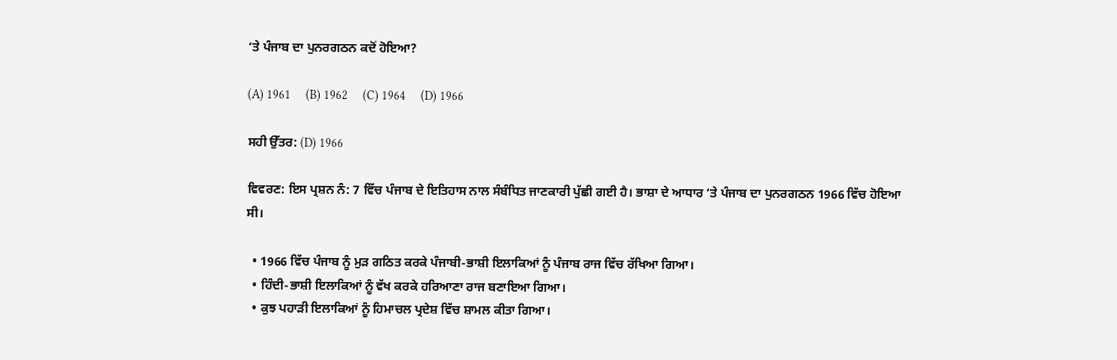‘ਤੇ ਪੰਜਾਬ ਦਾ ਪੁਨਰਗਠਨ ਕਦੋਂ ਹੋਇਆ?

(A) 1961     (B) 1962     (C) 1964     (D) 1966

ਸਹੀ ਉੱਤਰ: (D) 1966

ਵਿਵਰਣ: ਇਸ ਪ੍ਰਸ਼ਨ ਨੰ: 7 ਵਿੱਚ ਪੰਜਾਬ ਦੇ ਇਤਿਹਾਸ ਨਾਲ ਸੰਬੰਧਿਤ ਜਾਣਕਾਰੀ ਪੁੱਛੀ ਗਈ ਹੈ। ਭਾਸ਼ਾ ਦੇ ਆਧਾਰ ‘ਤੇ ਪੰਜਾਬ ਦਾ ਪੁਨਰਗਠਨ 1966 ਵਿੱਚ ਹੋਇਆ ਸੀ।

  • 1966 ਵਿੱਚ ਪੰਜਾਬ ਨੂੰ ਮੁੜ ਗਠਿਤ ਕਰਕੇ ਪੰਜਾਬੀ-ਭਾਸ਼ੀ ਇਲਾਕਿਆਂ ਨੂੰ ਪੰਜਾਬ ਰਾਜ ਵਿੱਚ ਰੱਖਿਆ ਗਿਆ।
  • ਹਿੰਦੀ-ਭਾਸ਼ੀ ਇਲਾਕਿਆਂ ਨੂੰ ਵੱਖ ਕਰਕੇ ਹਰਿਆਣਾ ਰਾਜ ਬਣਾਇਆ ਗਿਆ।
  • ਕੁਝ ਪਹਾੜੀ ਇਲਾਕਿਆਂ ਨੂੰ ਹਿਮਾਚਲ ਪ੍ਰਦੇਸ਼ ਵਿੱਚ ਸ਼ਾਮਲ ਕੀਤਾ ਗਿਆ।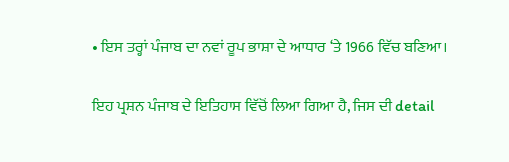• ਇਸ ਤਰ੍ਹਾਂ ਪੰਜਾਬ ਦਾ ਨਵਾਂ ਰੂਪ ਭਾਸ਼ਾ ਦੇ ਆਧਾਰ ‘ਤੇ 1966 ਵਿੱਚ ਬਣਿਆ।

ਇਹ ਪ੍ਰਸ਼ਨ ਪੰਜਾਬ ਦੇ ਇਤਿਹਾਸ ਵਿੱਚੋਂ ਲਿਆ ਗਿਆ ਹੈ, ਜਿਸ ਦੀ detail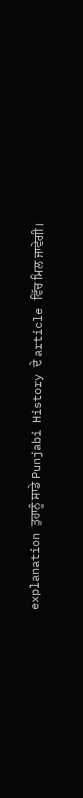explanation ਤੁਹਾਨੂੰ ਸਾਡੇ Punjabi History ਦੇ article ਵਿੱਚ ਮਿਲ ਜਾਵੇਗੀ।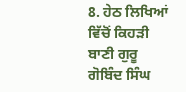8. ਹੇਠ ਲਿਖਿਆਂ ਵਿੱਚੋਂ ਕਿਹੜੀ ਬਾਣੀ ਗੁਰੂ ਗੋਬਿੰਦ ਸਿੰਘ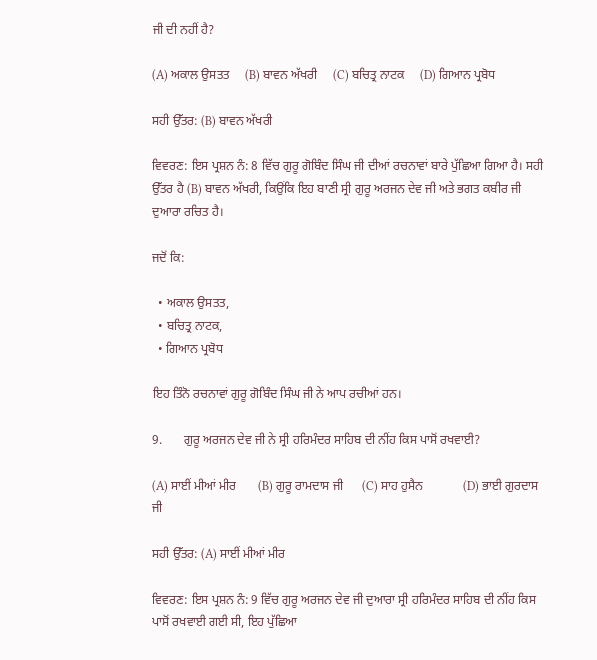ਜੀ ਦੀ ਨਹੀਂ ਹੈ?

(A) ਅਕਾਲ ਉਸਤਤ     (B) ਬਾਵਨ ਅੱਖਰੀ     (C) ਬਚਿਤ੍ਰ ਨਾਟਕ     (D) ਗਿਆਨ ਪ੍ਰਬੋਧ

ਸਹੀ ਉੱਤਰ: (B) ਬਾਵਨ ਅੱਖਰੀ

ਵਿਵਰਣ: ਇਸ ਪ੍ਰਸ਼ਨ ਨੰ: 8 ਵਿੱਚ ਗੁਰੂ ਗੋਬਿੰਦ ਸਿੰਘ ਜੀ ਦੀਆਂ ਰਚਨਾਵਾਂ ਬਾਰੇ ਪੁੱਛਿਆ ਗਿਆ ਹੈ। ਸਹੀ ਉੱਤਰ ਹੈ (B) ਬਾਵਨ ਅੱਖਰੀ, ਕਿਉਂਕਿ ਇਹ ਬਾਣੀ ਸ੍ਰੀ ਗੁਰੂ ਅਰਜਨ ਦੇਵ ਜੀ ਅਤੇ ਭਗਤ ਕਬੀਰ ਜੀ ਦੁਆਰਾ ਰਚਿਤ ਹੈ।

ਜਦੋਂ ਕਿ:

  • ਅਕਾਲ ਉਸਤਤ,
  • ਬਚਿਤ੍ਰ ਨਾਟਕ,
  • ਗਿਆਨ ਪ੍ਰਬੋਧ

ਇਹ ਤਿੰਨੋ ਰਚਨਾਵਾਂ ਗੁਰੂ ਗੋਬਿੰਦ ਸਿੰਘ ਜੀ ਨੇ ਆਪ ਰਚੀਆਂ ਹਨ।

9.       ਗੁਰੂ ਅਰਜਨ ਦੇਵ ਜੀ ਨੇ ਸ੍ਰੀ ਹਰਿਮੰਦਰ ਸਾਹਿਬ ਦੀ ਨੀਂਹ ਕਿਸ ਪਾਸੋਂ ਰਖਵਾਈ?

(A) ਸਾਈਂ ਮੀਆਂ ਮੀਰ       (B) ਗੁਰੂ ਰਾਮਦਾਸ ਜੀ      (C) ਸਾਹ ਹੁਸੈਨ             (D) ਭਾਈ ਗੁਰਦਾਸ ਜੀ

ਸਹੀ ਉੱਤਰ: (A) ਸਾਈਂ ਮੀਆਂ ਮੀਰ

ਵਿਵਰਣ: ਇਸ ਪ੍ਰਸ਼ਨ ਨੰ: 9 ਵਿੱਚ ਗੁਰੂ ਅਰਜਨ ਦੇਵ ਜੀ ਦੁਆਰਾ ਸ੍ਰੀ ਹਰਿਮੰਦਰ ਸਾਹਿਬ ਦੀ ਨੀਂਹ ਕਿਸ ਪਾਸੋਂ ਰਖਵਾਈ ਗਈ ਸੀ, ਇਹ ਪੁੱਛਿਆ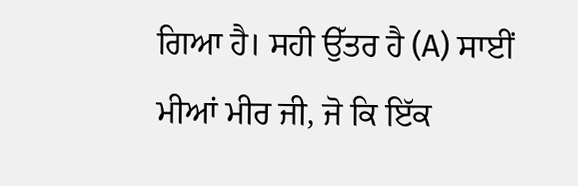ਗਿਆ ਹੈ। ਸਹੀ ਉੱਤਰ ਹੈ (A) ਸਾਈਂ ਮੀਆਂ ਮੀਰ ਜੀ, ਜੋ ਕਿ ਇੱਕ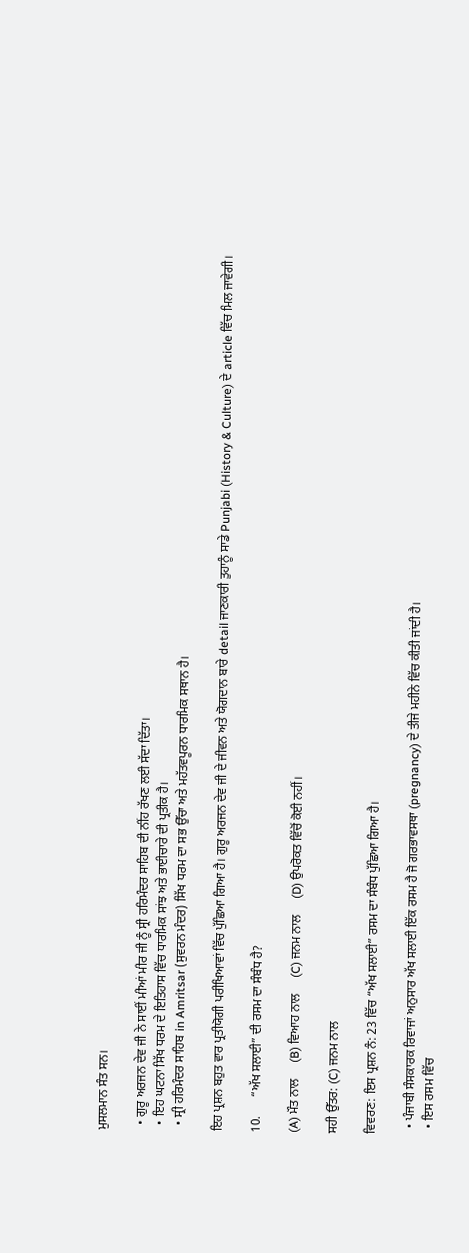ਮੁਸਲਮਾਨ ਸੰਤ ਸਨ।

  • ਗੁਰੂ ਅਰਜਨ ਦੇਵ ਜੀ ਨੇ ਸਾਈਂ ਮੀਆਂ ਮੀਰ ਜੀ ਨੂੰ ਸ੍ਰੀ ਹਰਿਮੰਦਰ ਸਾਹਿਬ ਦੀ ਨੀਂਹ ਰੱਖਣ ਲਈ ਸੱਦਾ ਦਿੱਤਾ।
  • ਇਹ ਘਟਨਾ ਸਿੱਖ ਧਰਮ ਦੇ ਇਤਿਹਾਸ ਵਿੱਚ ਧਾਰਮਿਕ ਸਾਂਝ ਅਤੇ ਭਾਈਚਾਰੇ ਦੀ ਪ੍ਰਤੀਕ ਹੈ।
  • ਸ੍ਰੀ ਹਰਿਮੰਦਰ ਸਾਹਿਬ in Amritsar (ਸੁਵਰਨ ਮੰਦਰ) ਸਿੱਖ ਧਰਮ ਦਾ ਸਭ ਉੱਚਾ ਅਤੇ ਮਹੱਤਵਪੂਰਨ ਧਾਰਮਿਕ ਸਥਾਨ ਹੈ।

ਇਹ ਪ੍ਰਸ਼ਨ ਬਹੁਤ ਵਾਰ ਪ੍ਰਤੀਯੋਗੀ ਪਰੀਖਿਆਵਾਂ ਵਿੱਚ ਪੁੱਛਿਆ ਗਿਆ ਹੈ। ਗੁਰੂ ਅਰਜਨ ਦੇਵ ਜੀ ਦੇ ਜੀਵਨ ਅਤੇ ਯੋਗਦਾਨ ਬਾਰੇ detail ਜਾਣਕਾਰੀ ਤੁਹਾਨੂੰ ਸਾਡੇ Punjabi (History & Culture) ਦੇ article ਵਿੱਚ ਮਿਲ ਜਾਵੇਗੀ।

10.      “ਅੱਖ ਸਲਾਈ” ਦੀ ਰਸਮ ਦਾ ਸੰਬੰਧ ਹੈ?

(A) ਮੌਤ ਨਾਲ     (B) ਵਿਆਹ ਨਾਲ     (C) ਜਨਮ ਨਾਲ     (D) ਉਪਰੋਕਤ ਵਿੱਚੋਂ ਕੋਈ ਨਹੀਂ।

ਸਹੀ ਉੱਤਰ: (C) ਜਨਮ ਨਾਲ

ਵਿਵਰਣ: ਇਸ ਪ੍ਰਸ਼ਨ ਨੰ: 23 ਵਿੱਚ “ਅੱਖ ਸਲਾਈ” ਰਸਮ ਦਾ ਸੰਬੰਧ ਪੁੱਛਿਆ ਗਿਆ ਹੈ।

  • ਪੰਜਾਬੀ ਸੰਸਕਾਰਕ ਰਿਵਾਜਾਂ ਅਨੁਸਾਰ ਅੱਖ ਸਲਾਈ ਇੱਕ ਰਸਮ ਹੈ ਜੋ ਗਰਭਾਵਸਥਾ (pregnancy) ਦੇ ਤੀਜੇ ਮਹੀਨੇ ਵਿੱਚ ਕੀਤੀ ਜਾਂਦੀ ਹੈ।
  • ਇਸ ਰਸਮ ਵਿੱਚ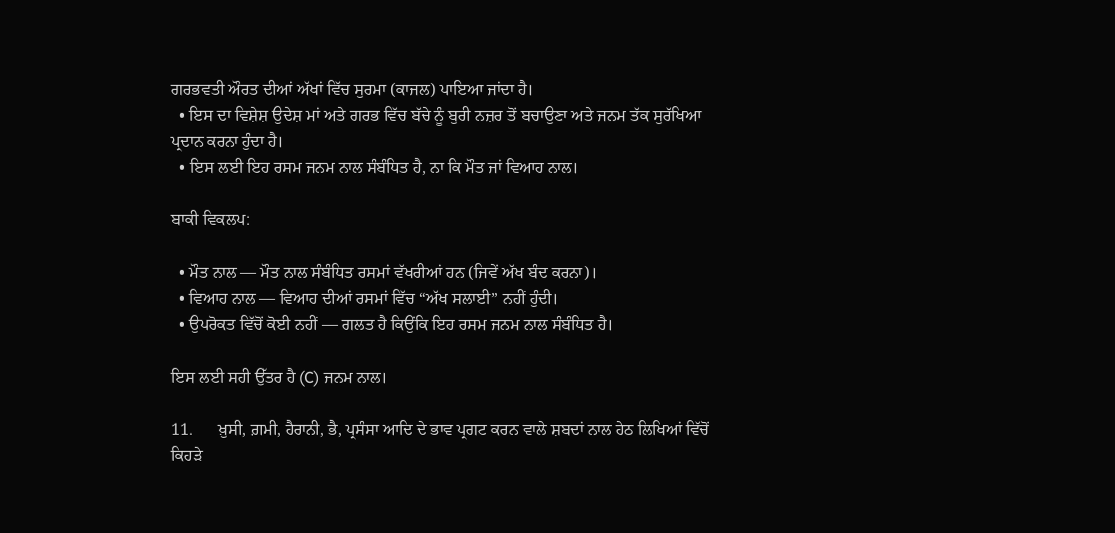ਗਰਭਵਤੀ ਔਰਤ ਦੀਆਂ ਅੱਖਾਂ ਵਿੱਚ ਸੁਰਮਾ (ਕਾਜਲ) ਪਾਇਆ ਜਾਂਦਾ ਹੈ।
  • ਇਸ ਦਾ ਵਿਸ਼ੇਸ਼ ਉਦੇਸ਼ ਮਾਂ ਅਤੇ ਗਰਭ ਵਿੱਚ ਬੱਚੇ ਨੂੰ ਬੁਰੀ ਨਜ਼ਰ ਤੋਂ ਬਚਾਉਣਾ ਅਤੇ ਜਨਮ ਤੱਕ ਸੁਰੱਖਿਆ ਪ੍ਰਦਾਨ ਕਰਨਾ ਹੁੰਦਾ ਹੈ।
  • ਇਸ ਲਈ ਇਹ ਰਸਮ ਜਨਮ ਨਾਲ ਸੰਬੰਧਿਤ ਹੈ, ਨਾ ਕਿ ਮੌਤ ਜਾਂ ਵਿਆਹ ਨਾਲ।

ਬਾਕੀ ਵਿਕਲਪ:

  • ਮੌਤ ਨਾਲ — ਮੌਤ ਨਾਲ ਸੰਬੰਧਿਤ ਰਸਮਾਂ ਵੱਖਰੀਆਂ ਹਨ (ਜਿਵੇਂ ਅੱਖ ਬੰਦ ਕਰਨਾ)।
  • ਵਿਆਹ ਨਾਲ — ਵਿਆਹ ਦੀਆਂ ਰਸਮਾਂ ਵਿੱਚ “ਅੱਖ ਸਲਾਈ” ਨਹੀਂ ਹੁੰਦੀ।
  • ਉਪਰੋਕਤ ਵਿੱਚੋਂ ਕੋਈ ਨਹੀਂ — ਗਲਤ ਹੈ ਕਿਉਂਕਿ ਇਹ ਰਸਮ ਜਨਮ ਨਾਲ ਸੰਬੰਧਿਤ ਹੈ।

ਇਸ ਲਈ ਸਹੀ ਉੱਤਰ ਹੈ (C) ਜਨਮ ਨਾਲ।

11.      ਖ਼ੁਸੀ, ਗ਼ਮੀ, ਹੈਰਾਨੀ, ਭੈ, ਪ੍ਰਸੰਸਾ ਆਦਿ ਦੇ ਭਾਵ ਪ੍ਰਗਟ ਕਰਨ ਵਾਲੇ ਸ਼ਬਦਾਂ ਨਾਲ ਹੇਠ ਲਿਖਿਆਂ ਵਿੱਚੋਂ ਕਿਹੜੇ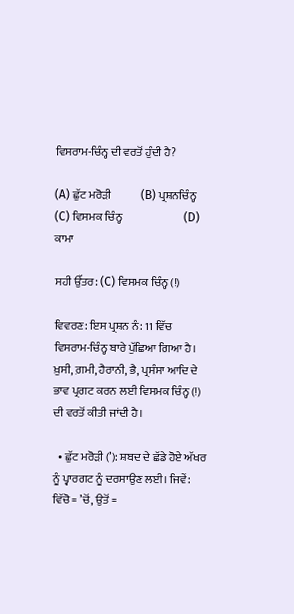ਵਿਸਰਾਮ-ਚਿੰਨ੍ਹ ਦੀ ਵਰਤੋਂ ਹੁੰਦੀ ਹੈ?

(A) ਛੁੱਟ ਮਰੋੜੀ             (B) ਪ੍ਰਸ਼ਨਚਿੰਨ੍ਹ              (C) ਵਿਸਮਕ ਚਿੰਨ੍ਹ                           (D) ਕਾਮਾ

ਸਹੀ ਉੱਤਰ: (C) ਵਿਸਮਕ ਚਿੰਨ੍ਹ (!)

ਵਿਵਰਣ: ਇਸ ਪ੍ਰਸ਼ਨ ਨੰ: 11 ਵਿੱਚ ਵਿਸਰਾਮ-ਚਿੰਨ੍ਹ ਬਾਰੇ ਪੁੱਛਿਆ ਗਿਆ ਹੈ। ਖ਼ੁਸੀ, ਗ਼ਮੀ, ਹੈਰਾਨੀ, ਭੈ, ਪ੍ਰਸੰਸਾ ਆਦਿ ਦੇ ਭਾਵ ਪ੍ਰਗਟ ਕਰਨ ਲਈ ਵਿਸਮਕ ਚਿੰਨ੍ਹ (!) ਦੀ ਵਰਤੋਂ ਕੀਤੀ ਜਾਂਦੀ ਹੈ।

  • ਛੁੱਟ ਮਰੋੜੀ (’): ਸ਼ਬਦ ਦੇ ਛੱਡੇ ਹੋਏ ਅੱਖਰ ਨੂੰ ਪ੍ਵਾਰਗਟ ਨੂੰ ਦਰਸਾਉਣ ਲਈ। ਜਿਵੇਂ: ਵਿੱਚੋ = ’ਚੋਂ, ਉਤੋਂ =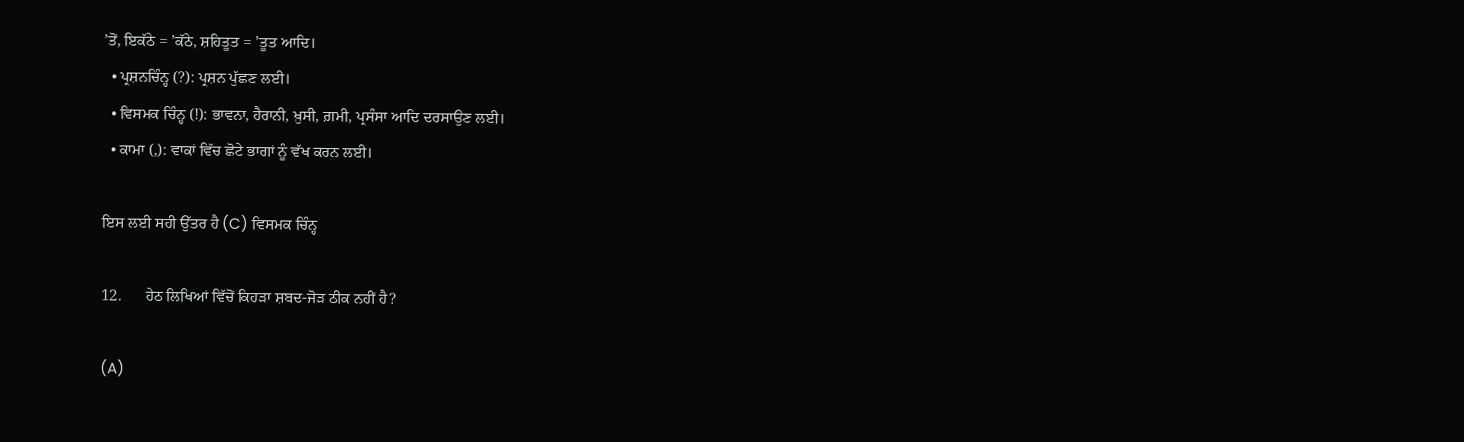’ਤੋਂ, ਇਕੱਠੇ = ’ਕੱਠੇ, ਸ਼ਹਿਤੂਤ = ’ਤੂਤ ਆਦਿ।
  • ਪ੍ਰਸ਼ਨਚਿੰਨ੍ਹ (?): ਪ੍ਰਸ਼ਨ ਪੁੱਛਣ ਲਈ।
  • ਵਿਸਮਕ ਚਿੰਨ੍ਹ (!): ਭਾਵਨਾ, ਹੈਰਾਨੀ, ਖ਼ੁਸੀ, ਗ਼ਮੀ, ਪ੍ਰਸੰਸਾ ਆਦਿ ਦਰਸਾਉਣ ਲਈ।
  • ਕਾਮਾ (,): ਵਾਕਾਂ ਵਿੱਚ ਛੋਟੇ ਭਾਗਾਂ ਨੂੰ ਵੱਖ ਕਰਨ ਲਈ।

ਇਸ ਲਈ ਸਹੀ ਉੱਤਰ ਹੈ (C) ਵਿਸਮਕ ਚਿੰਨ੍ਹ

12.      ਹੇਠ ਲਿਖਿਆਂ ਵਿੱਚੋਂ ਕਿਹੜਾ ਸ਼ਬਦ-ਜੋੜ ਠੀਕ ਨਹੀਂ ਹੈ?

(A)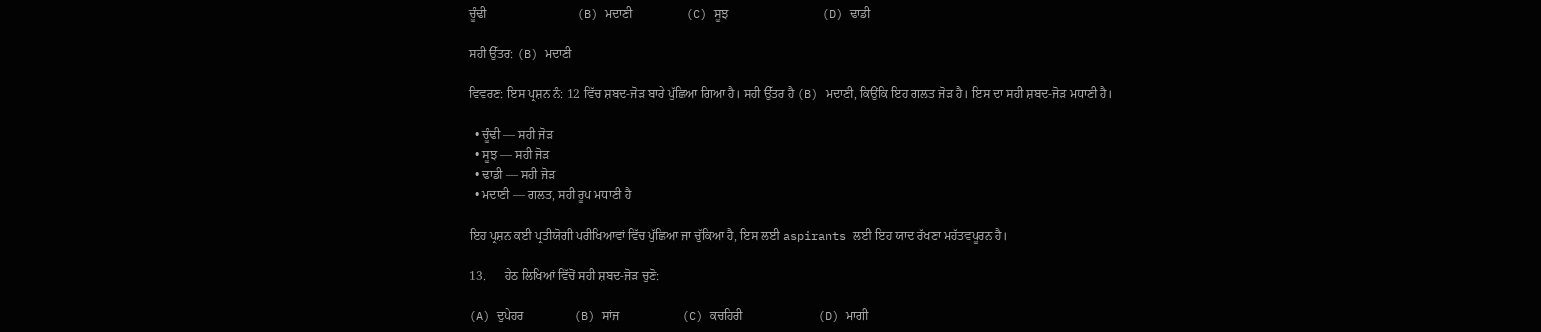ਚੂੰਢੀ                             (B) ਮਦਾਣੀ                 (C) ਸੂਝ                              (D) ਢਾਡੀ

ਸਹੀ ਉੱਤਰ: (B) ਮਦਾਣੀ

ਵਿਵਰਣ: ਇਸ ਪ੍ਰਸ਼ਨ ਨੰ: 12 ਵਿੱਚ ਸ਼ਬਦ-ਜੋੜ ਬਾਰੇ ਪੁੱਛਿਆ ਗਿਆ ਹੈ। ਸਹੀ ਉੱਤਰ ਹੈ (B) ਮਦਾਣੀ, ਕਿਉਂਕਿ ਇਹ ਗਲਤ ਜੋੜ ਹੈ। ਇਸ ਦਾ ਸਹੀ ਸ਼ਬਦ-ਜੋੜ ਮਧਾਣੀ ਹੈ।

  • ਚੂੰਢੀ — ਸਹੀ ਜੋੜ
  • ਸੂਝ — ਸਹੀ ਜੋੜ
  • ਢਾਡੀ — ਸਹੀ ਜੋੜ
  • ਮਦਾਣੀ — ਗਲਤ, ਸਹੀ ਰੂਪ ਮਧਾਣੀ ਹੈ

ਇਹ ਪ੍ਰਸ਼ਨ ਕਈ ਪ੍ਰਤੀਯੋਗੀ ਪਰੀਖਿਆਵਾਂ ਵਿੱਚ ਪੁੱਛਿਆ ਜਾ ਚੁੱਕਿਆ ਹੈ, ਇਸ ਲਈ aspirants ਲਈ ਇਹ ਯਾਦ ਰੱਖਣਾ ਮਹੱਤਵਪੂਰਨ ਹੈ।

13.      ਹੇਠ ਲਿਖਿਆਂ ਵਿੱਚੋਂ ਸਹੀ ਸ਼ਬਦ-ਜੋੜ ਚੁਣੋ:

(A) ਦੁਪੇਹਰ                (B) ਸਾਂਜ                    (C) ਕਚਹਿਰੀ                        (D) ਮਾਗੀ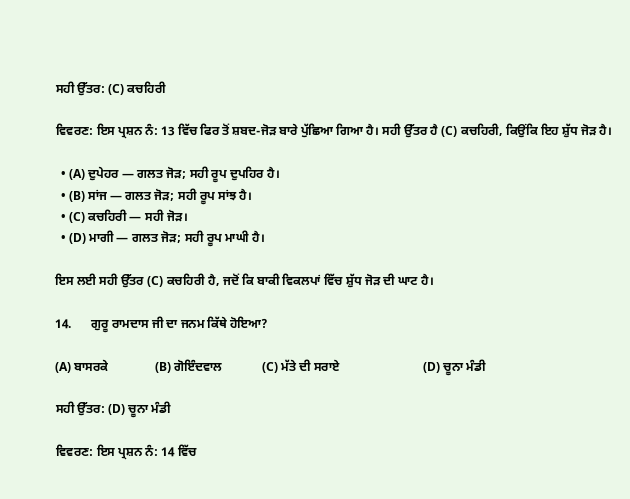ਸਹੀ ਉੱਤਰ: (C) ਕਚਹਿਰੀ

ਵਿਵਰਣ: ਇਸ ਪ੍ਰਸ਼ਨ ਨੰ: 13 ਵਿੱਚ ਫਿਰ ਤੋਂ ਸ਼ਬਦ-ਜੋੜ ਬਾਰੇ ਪੁੱਛਿਆ ਗਿਆ ਹੈ। ਸਹੀ ਉੱਤਰ ਹੈ (C) ਕਚਹਿਰੀ, ਕਿਉਂਕਿ ਇਹ ਸ਼ੁੱਧ ਜੋੜ ਹੈ।

  • (A) ਦੁਪੇਹਰ — ਗਲਤ ਜੋੜ; ਸਹੀ ਰੂਪ ਦੁਪਹਿਰ ਹੈ।
  • (B) ਸਾਂਜ — ਗਲਤ ਜੋੜ; ਸਹੀ ਰੂਪ ਸਾਂਝ ਹੈ।
  • (C) ਕਚਹਿਰੀ — ਸਹੀ ਜੋੜ।
  • (D) ਮਾਗੀ — ਗਲਤ ਜੋੜ; ਸਹੀ ਰੂਪ ਮਾਘੀ ਹੈ।

ਇਸ ਲਈ ਸਹੀ ਉੱਤਰ (C) ਕਚਹਿਰੀ ਹੈ, ਜਦੋਂ ਕਿ ਬਾਕੀ ਵਿਕਲਪਾਂ ਵਿੱਚ ਸ਼ੁੱਧ ਜੋੜ ਦੀ ਘਾਟ ਹੈ।

14.      ਗੁਰੂ ਰਾਮਦਾਸ ਜੀ ਦਾ ਜਨਮ ਕਿੱਥੇ ਹੋਇਆ?

(A) ਬਾਸਰਕੇ               (B) ਗੋਇੰਦਵਾਲ             (C) ਮੱਤੇ ਦੀ ਸਰਾਏ                           (D) ਚੂਨਾ ਮੰਡੀ

ਸਹੀ ਉੱਤਰ: (D) ਚੂਨਾ ਮੰਡੀ

ਵਿਵਰਣ: ਇਸ ਪ੍ਰਸ਼ਨ ਨੰ: 14 ਵਿੱਚ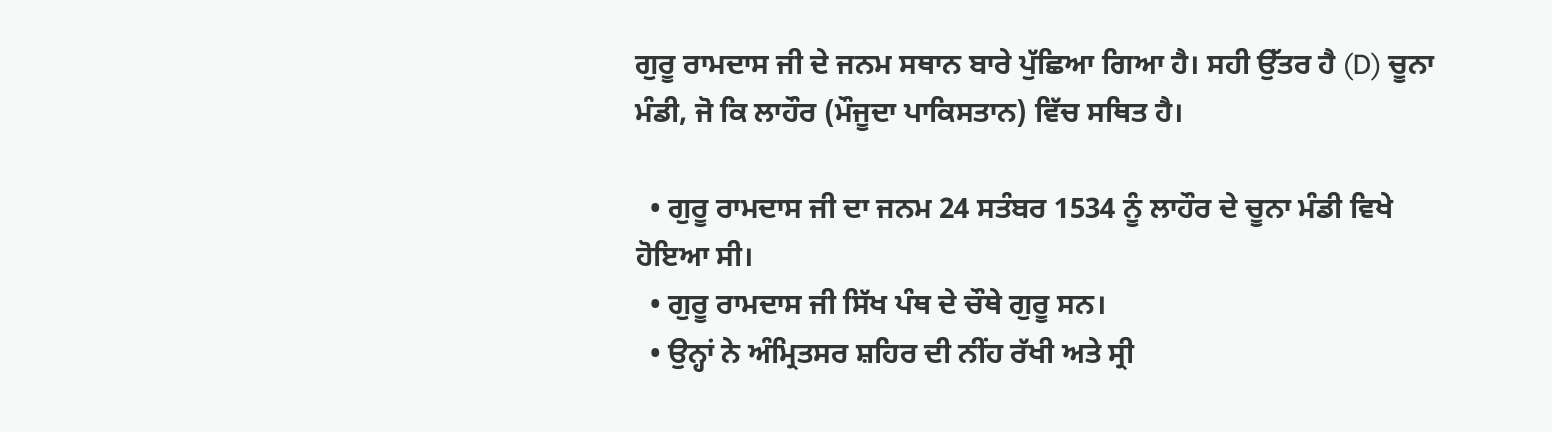ਗੁਰੂ ਰਾਮਦਾਸ ਜੀ ਦੇ ਜਨਮ ਸਥਾਨ ਬਾਰੇ ਪੁੱਛਿਆ ਗਿਆ ਹੈ। ਸਹੀ ਉੱਤਰ ਹੈ (D) ਚੂਨਾ ਮੰਡੀ, ਜੋ ਕਿ ਲਾਹੌਰ (ਮੌਜੂਦਾ ਪਾਕਿਸਤਾਨ) ਵਿੱਚ ਸਥਿਤ ਹੈ।

  • ਗੁਰੂ ਰਾਮਦਾਸ ਜੀ ਦਾ ਜਨਮ 24 ਸਤੰਬਰ 1534 ਨੂੰ ਲਾਹੌਰ ਦੇ ਚੂਨਾ ਮੰਡੀ ਵਿਖੇ ਹੋਇਆ ਸੀ।
  • ਗੁਰੂ ਰਾਮਦਾਸ ਜੀ ਸਿੱਖ ਪੰਥ ਦੇ ਚੌਥੇ ਗੁਰੂ ਸਨ।
  • ਉਨ੍ਹਾਂ ਨੇ ਅੰਮ੍ਰਿਤਸਰ ਸ਼ਹਿਰ ਦੀ ਨੀਂਹ ਰੱਖੀ ਅਤੇ ਸ੍ਰੀ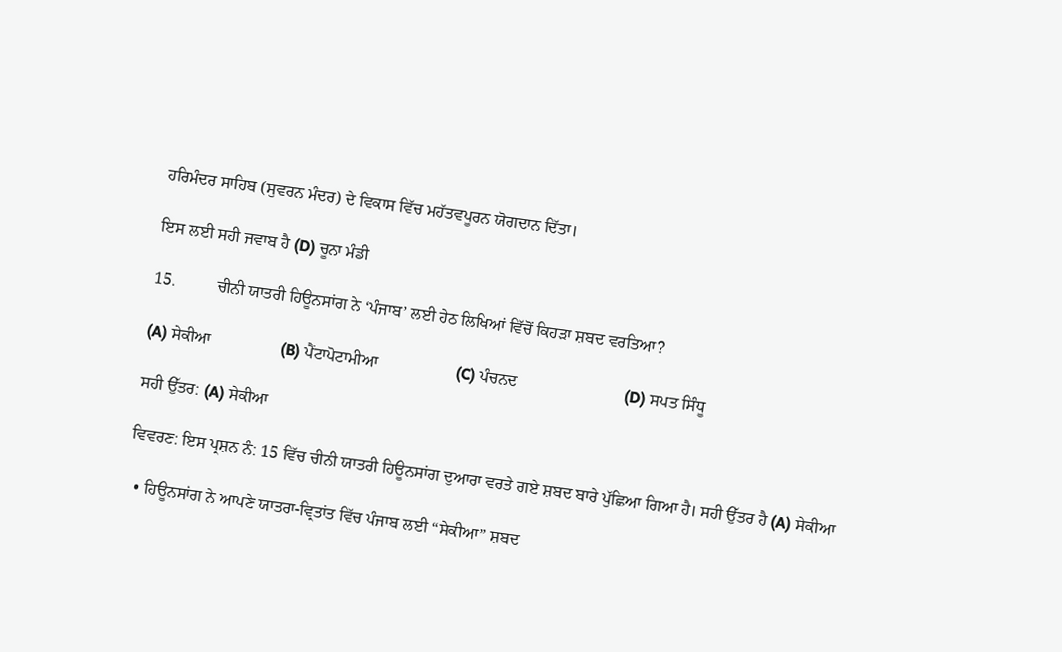ਹਰਿਮੰਦਰ ਸਾਹਿਬ (ਸੁਵਰਨ ਮੰਦਰ) ਦੇ ਵਿਕਾਸ ਵਿੱਚ ਮਹੱਤਵਪੂਰਨ ਯੋਗਦਾਨ ਦਿੱਤਾ।

ਇਸ ਲਈ ਸਹੀ ਜਵਾਬ ਹੈ (D) ਚੂਨਾ ਮੰਡੀ

15.          ਚੀਨੀ ਯਾਤਰੀ ਹਿਊਨਸਾਂਗ ਨੇ ‘ਪੰਜਾਬ’ ਲਈ ਹੇਠ ਲਿਖਿਆਂ ਵਿੱਚੋਂ ਕਿਹੜਾ ਸ਼ਬਦ ਵਰਤਿਆ?

(A) ਸੇਕੀਆ                 (B) ਪੈਂਟਾਪੋਟਾਮੀਆ                   (C) ਪੰਚਨਦ                          (D) ਸਪਤ ਸਿੰਧੂ

ਸਹੀ ਉੱਤਰ: (A) ਸੇਕੀਆ

ਵਿਵਰਣ: ਇਸ ਪ੍ਰਸ਼ਨ ਨੰ: 15 ਵਿੱਚ ਚੀਨੀ ਯਾਤਰੀ ਹਿਊਨਸਾਂਗ ਦੁਆਰਾ ਵਰਤੇ ਗਏ ਸ਼ਬਦ ਬਾਰੇ ਪੁੱਛਿਆ ਗਿਆ ਹੈ। ਸਹੀ ਉੱਤਰ ਹੈ (A) ਸੇਕੀਆ

  • ਹਿਊਨਸਾਂਗ ਨੇ ਆਪਣੇ ਯਾਤਰਾ-ਵ੍ਰਿਤਾਂਤ ਵਿੱਚ ਪੰਜਾਬ ਲਈ “ਸੇਕੀਆ” ਸ਼ਬਦ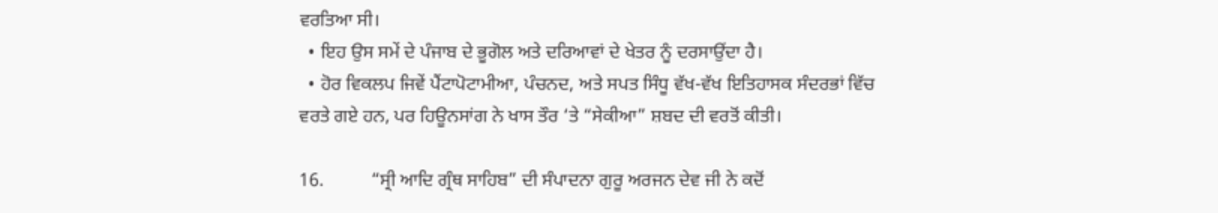ਵਰਤਿਆ ਸੀ।
  • ਇਹ ਉਸ ਸਮੇਂ ਦੇ ਪੰਜਾਬ ਦੇ ਭੂਗੋਲ ਅਤੇ ਦਰਿਆਵਾਂ ਦੇ ਖੇਤਰ ਨੂੰ ਦਰਸਾਉਂਦਾ ਹੈ।
  • ਹੋਰ ਵਿਕਲਪ ਜਿਵੇਂ ਪੈਂਟਾਪੋਟਾਮੀਆ, ਪੰਚਨਦ, ਅਤੇ ਸਪਤ ਸਿੰਧੂ ਵੱਖ-ਵੱਖ ਇਤਿਹਾਸਕ ਸੰਦਰਭਾਂ ਵਿੱਚ ਵਰਤੇ ਗਏ ਹਨ, ਪਰ ਹਿਊਨਸਾਂਗ ਨੇ ਖਾਸ ਤੌਰ ‘ਤੇ “ਸੇਕੀਆ” ਸ਼ਬਦ ਦੀ ਵਰਤੋਂ ਕੀਤੀ।

16.          “ਸ੍ਰੀ ਆਦਿ ਗ੍ਰੰਥ ਸਾਹਿਬ” ਦੀ ਸੰਪਾਦਨਾ ਗੁਰੂ ਅਰਜਨ ਦੇਵ ਜੀ ਨੇ ਕਦੋਂ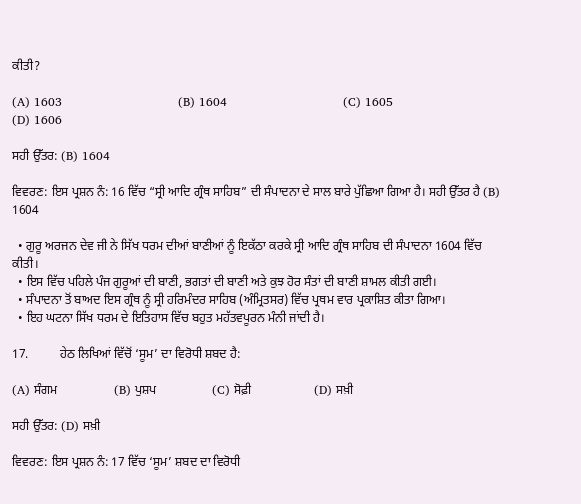ਕੀਤੀ?

(A) 1603                             (B) 1604                             (C) 1605                             (D) 1606

ਸਹੀ ਉੱਤਰ: (B) 1604

ਵਿਵਰਣ: ਇਸ ਪ੍ਰਸ਼ਨ ਨੰ: 16 ਵਿੱਚ “ਸ੍ਰੀ ਆਦਿ ਗ੍ਰੰਥ ਸਾਹਿਬ” ਦੀ ਸੰਪਾਦਨਾ ਦੇ ਸਾਲ ਬਾਰੇ ਪੁੱਛਿਆ ਗਿਆ ਹੈ। ਸਹੀ ਉੱਤਰ ਹੈ (B) 1604

  • ਗੁਰੂ ਅਰਜਨ ਦੇਵ ਜੀ ਨੇ ਸਿੱਖ ਧਰਮ ਦੀਆਂ ਬਾਣੀਆਂ ਨੂੰ ਇਕੱਠਾ ਕਰਕੇ ਸ੍ਰੀ ਆਦਿ ਗ੍ਰੰਥ ਸਾਹਿਬ ਦੀ ਸੰਪਾਦਨਾ 1604 ਵਿੱਚ ਕੀਤੀ।
  • ਇਸ ਵਿੱਚ ਪਹਿਲੇ ਪੰਜ ਗੁਰੂਆਂ ਦੀ ਬਾਣੀ, ਭਗਤਾਂ ਦੀ ਬਾਣੀ ਅਤੇ ਕੁਝ ਹੋਰ ਸੰਤਾਂ ਦੀ ਬਾਣੀ ਸ਼ਾਮਲ ਕੀਤੀ ਗਈ।
  • ਸੰਪਾਦਨਾ ਤੋਂ ਬਾਅਦ ਇਸ ਗ੍ਰੰਥ ਨੂੰ ਸ੍ਰੀ ਹਰਿਮੰਦਰ ਸਾਹਿਬ (ਅੰਮ੍ਰਿਤਸਰ) ਵਿੱਚ ਪ੍ਰਥਮ ਵਾਰ ਪ੍ਰਕਾਸ਼ਿਤ ਕੀਤਾ ਗਿਆ।
  • ਇਹ ਘਟਨਾ ਸਿੱਖ ਧਰਮ ਦੇ ਇਤਿਹਾਸ ਵਿੱਚ ਬਹੁਤ ਮਹੱਤਵਪੂਰਨ ਮੰਨੀ ਜਾਂਦੀ ਹੈ।

17.          ਹੇਠ ਲਿਖਿਆਂ ਵਿੱਚੋਂ ‘ਸੂਮ’ ਦਾ ਵਿਰੋਧੀ ਸ਼ਬਦ ਹੈ:

(A) ਸੰਗਮ                  (B) ਪੁਸ਼ਪ                  (C) ਸੋਫ਼ੀ                    (D) ਸਖ਼ੀ

ਸਹੀ ਉੱਤਰ: (D) ਸਖ਼ੀ

ਵਿਵਰਣ: ਇਸ ਪ੍ਰਸ਼ਨ ਨੰ: 17 ਵਿੱਚ ‘ਸੂਮ’ ਸ਼ਬਦ ਦਾ ਵਿਰੋਧੀ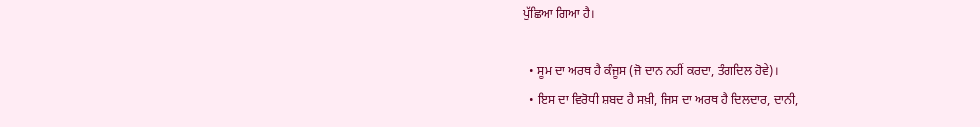ਪੁੱਛਿਆ ਗਿਆ ਹੈ।

  • ਸੂਮ ਦਾ ਅਰਥ ਹੈ ਕੰਜੂਸ (ਜੋ ਦਾਨ ਨਹੀਂ ਕਰਦਾ, ਤੰਗਦਿਲ ਹੋਵੇ)।
  • ਇਸ ਦਾ ਵਿਰੋਧੀ ਸ਼ਬਦ ਹੈ ਸਖ਼ੀ, ਜਿਸ ਦਾ ਅਰਥ ਹੈ ਦਿਲਦਾਰ, ਦਾਨੀ,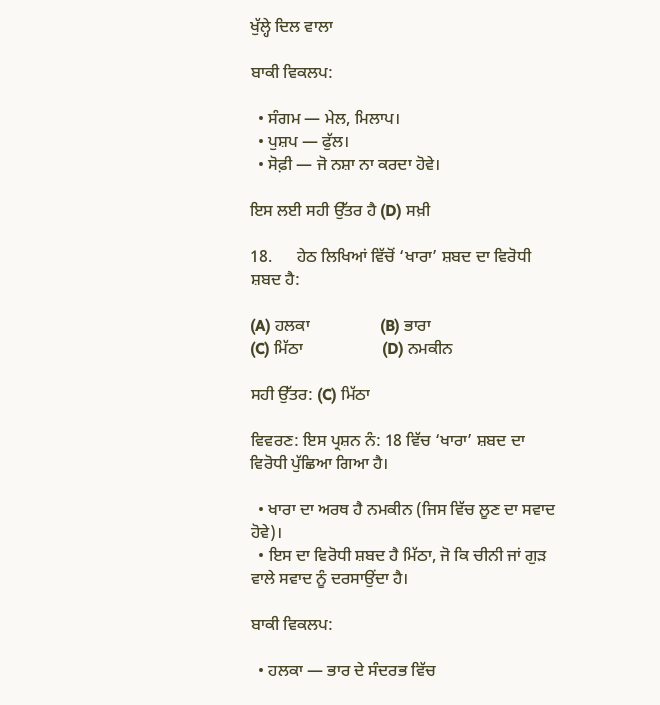ਖੁੱਲ੍ਹੇ ਦਿਲ ਵਾਲਾ

ਬਾਕੀ ਵਿਕਲਪ:

  • ਸੰਗਮ — ਮੇਲ, ਮਿਲਾਪ।
  • ਪੁਸ਼ਪ — ਫੁੱਲ।
  • ਸੋਫ਼ੀ — ਜੋ ਨਸ਼ਾ ਨਾ ਕਰਦਾ ਹੋਵੇ।

ਇਸ ਲਈ ਸਹੀ ਉੱਤਰ ਹੈ (D) ਸਖ਼ੀ

18.      ਹੇਠ ਲਿਖਿਆਂ ਵਿੱਚੋਂ ‘ਖਾਰਾ’ ਸ਼ਬਦ ਦਾ ਵਿਰੋਧੀ ਸ਼ਬਦ ਹੈ:

(A) ਹਲਕਾ                 (B) ਭਾਰਾ                             (C) ਮਿੱਠਾ                   (D) ਨਮਕੀਨ

ਸਹੀ ਉੱਤਰ: (C) ਮਿੱਠਾ

ਵਿਵਰਣ: ਇਸ ਪ੍ਰਸ਼ਨ ਨੰ: 18 ਵਿੱਚ ‘ਖਾਰਾ’ ਸ਼ਬਦ ਦਾ ਵਿਰੋਧੀ ਪੁੱਛਿਆ ਗਿਆ ਹੈ।

  • ਖਾਰਾ ਦਾ ਅਰਥ ਹੈ ਨਮਕੀਨ (ਜਿਸ ਵਿੱਚ ਲੂਣ ਦਾ ਸਵਾਦ ਹੋਵੇ)।
  • ਇਸ ਦਾ ਵਿਰੋਧੀ ਸ਼ਬਦ ਹੈ ਮਿੱਠਾ, ਜੋ ਕਿ ਚੀਨੀ ਜਾਂ ਗੁੜ ਵਾਲੇ ਸਵਾਦ ਨੂੰ ਦਰਸਾਉਂਦਾ ਹੈ।

ਬਾਕੀ ਵਿਕਲਪ:

  • ਹਲਕਾ — ਭਾਰ ਦੇ ਸੰਦਰਭ ਵਿੱਚ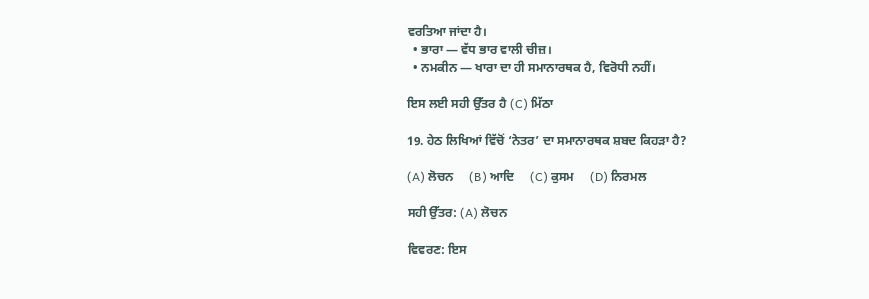ਵਰਤਿਆ ਜਾਂਦਾ ਹੈ।
  • ਭਾਰਾ — ਵੱਧ ਭਾਰ ਵਾਲੀ ਚੀਜ਼।
  • ਨਮਕੀਨ — ਖਾਰਾ ਦਾ ਹੀ ਸਮਾਨਾਰਥਕ ਹੈ, ਵਿਰੋਧੀ ਨਹੀਂ।

ਇਸ ਲਈ ਸਹੀ ਉੱਤਰ ਹੈ (C) ਮਿੱਠਾ

19. ਹੇਠ ਲਿਖਿਆਂ ਵਿੱਚੋਂ ‘ਨੇਤਰ’ ਦਾ ਸਮਾਨਾਰਥਕ ਸ਼ਬਦ ਕਿਹੜਾ ਹੈ?

(A) ਲੋਚਨ     (B) ਆਦਿ     (C) ਕੁਸਮ     (D) ਨਿਰਮਲ

ਸਹੀ ਉੱਤਰ: (A) ਲੋਚਨ

ਵਿਵਰਣ: ਇਸ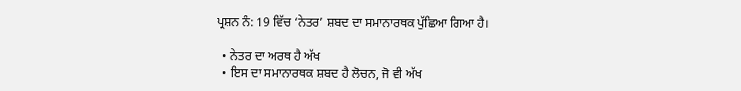ਪ੍ਰਸ਼ਨ ਨੰ: 19 ਵਿੱਚ ‘ਨੇਤਰ’ ਸ਼ਬਦ ਦਾ ਸਮਾਨਾਰਥਕ ਪੁੱਛਿਆ ਗਿਆ ਹੈ।

  • ਨੇਤਰ ਦਾ ਅਰਥ ਹੈ ਅੱਖ
  • ਇਸ ਦਾ ਸਮਾਨਾਰਥਕ ਸ਼ਬਦ ਹੈ ਲੋਚਨ, ਜੋ ਵੀ ਅੱਖ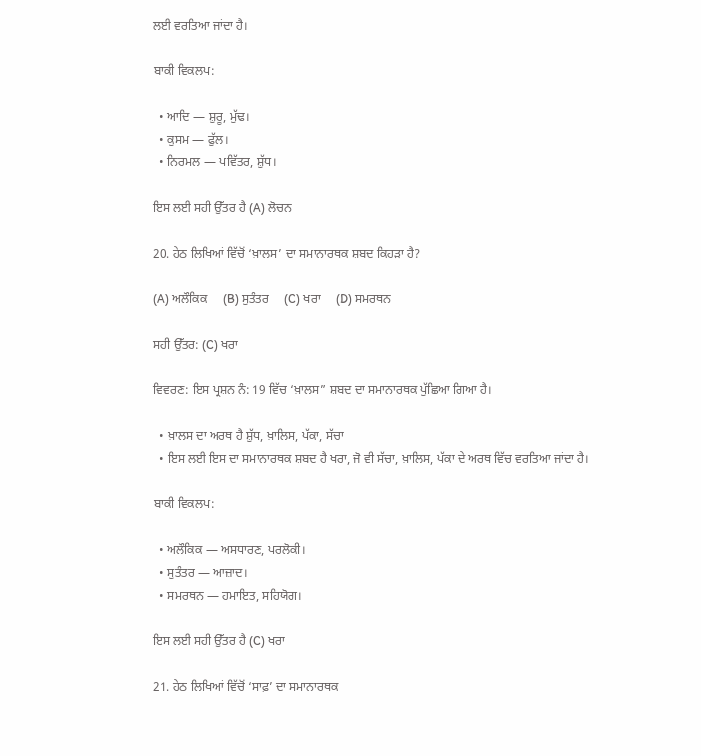ਲਈ ਵਰਤਿਆ ਜਾਂਦਾ ਹੈ।

ਬਾਕੀ ਵਿਕਲਪ:

  • ਆਦਿ — ਸ਼ੁਰੂ, ਮੁੱਢ।
  • ਕੁਸਮ — ਫੁੱਲ।
  • ਨਿਰਮਲ — ਪਵਿੱਤਰ, ਸ਼ੁੱਧ।

ਇਸ ਲਈ ਸਹੀ ਉੱਤਰ ਹੈ (A) ਲੋਚਨ

20. ਹੇਠ ਲਿਖਿਆਂ ਵਿੱਚੋਂ ‘ਖ਼ਾਲਸ’ ਦਾ ਸਮਾਨਾਰਥਕ ਸ਼ਬਦ ਕਿਹੜਾ ਹੈ?

(A) ਅਲੌਕਿਕ     (B) ਸੁਤੰਤਰ     (C) ਖਰਾ     (D) ਸਮਰਥਨ

ਸਹੀ ਉੱਤਰ: (C) ਖਰਾ

ਵਿਵਰਣ: ਇਸ ਪ੍ਰਸ਼ਨ ਨੰ: 19 ਵਿੱਚ ‘ਖ਼ਾਲਸ” ਸ਼ਬਦ ਦਾ ਸਮਾਨਾਰਥਕ ਪੁੱਛਿਆ ਗਿਆ ਹੈ।

  • ਖ਼ਾਲਸ ਦਾ ਅਰਥ ਹੈ ਸ਼ੁੱਧ, ਖ਼ਾਲਿਸ, ਪੱਕਾ, ਸੱਚਾ
  • ਇਸ ਲਈ ਇਸ ਦਾ ਸਮਾਨਾਰਥਕ ਸ਼ਬਦ ਹੈ ਖਰਾ, ਜੋ ਵੀ ਸੱਚਾ, ਖ਼ਾਲਿਸ, ਪੱਕਾ ਦੇ ਅਰਥ ਵਿੱਚ ਵਰਤਿਆ ਜਾਂਦਾ ਹੈ।

ਬਾਕੀ ਵਿਕਲਪ:

  • ਅਲੌਕਿਕ — ਅਸਧਾਰਣ, ਪਰਲੋਕੀ।
  • ਸੁਤੰਤਰ — ਆਜ਼ਾਦ।
  • ਸਮਰਥਨ — ਹਮਾਇਤ, ਸਹਿਯੋਗ।

ਇਸ ਲਈ ਸਹੀ ਉੱਤਰ ਹੈ (C) ਖਰਾ

21. ਹੇਠ ਲਿਖਿਆਂ ਵਿੱਚੋਂ ‘ਸਾਫ਼’ ਦਾ ਸਮਾਨਾਰਥਕ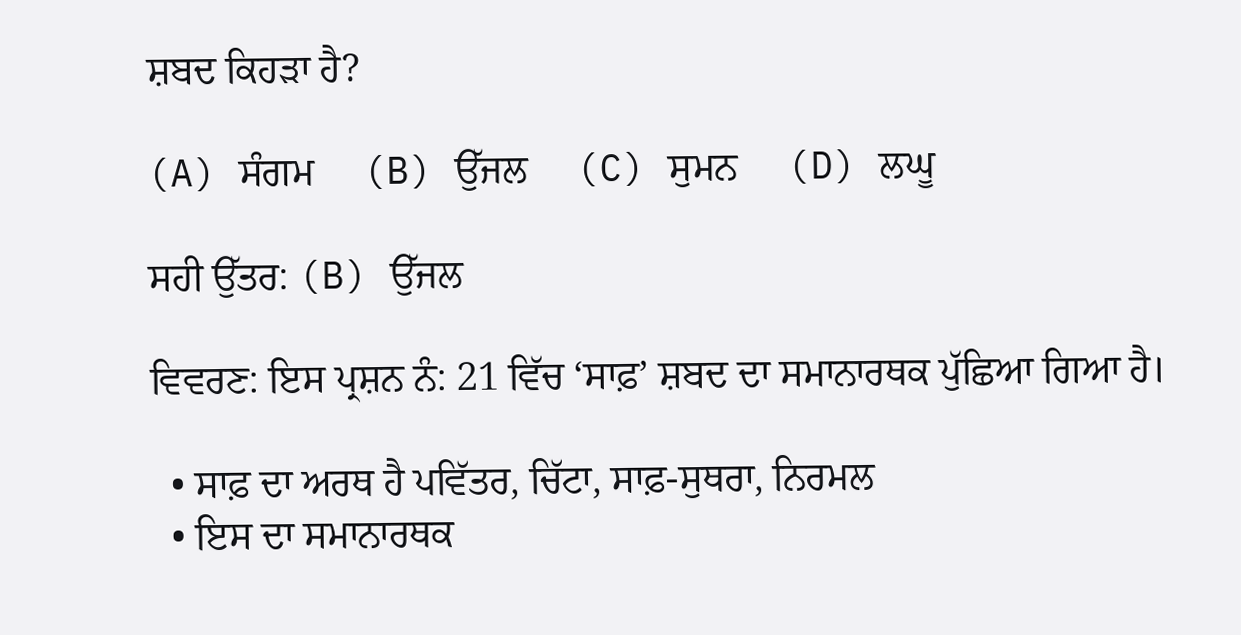ਸ਼ਬਦ ਕਿਹੜਾ ਹੈ?

(A) ਸੰਗਮ     (B) ਉੱਜਲ     (C) ਸੁਮਨ     (D) ਲਘੂ

ਸਹੀ ਉੱਤਰ: (B) ਉੱਜਲ

ਵਿਵਰਣ: ਇਸ ਪ੍ਰਸ਼ਨ ਨੰ: 21 ਵਿੱਚ ‘ਸਾਫ਼’ ਸ਼ਬਦ ਦਾ ਸਮਾਨਾਰਥਕ ਪੁੱਛਿਆ ਗਿਆ ਹੈ।

  • ਸਾਫ਼ ਦਾ ਅਰਥ ਹੈ ਪਵਿੱਤਰ, ਚਿੱਟਾ, ਸਾਫ਼-ਸੁਥਰਾ, ਨਿਰਮਲ
  • ਇਸ ਦਾ ਸਮਾਨਾਰਥਕ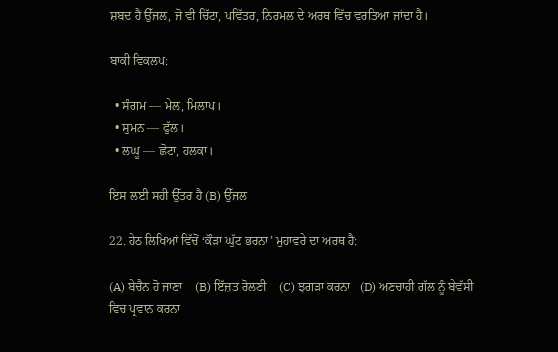ਸ਼ਬਦ ਹੈ ਉੱਜਲ, ਜੋ ਵੀ ਚਿੱਟਾ, ਪਵਿੱਤਰ, ਨਿਰਮਲ ਦੇ ਅਰਥ ਵਿੱਚ ਵਰਤਿਆ ਜਾਂਦਾ ਹੈ।

ਬਾਕੀ ਵਿਕਲਪ:

  • ਸੰਗਮ — ਮੇਲ, ਮਿਲਾਪ।
  • ਸੁਮਨ — ਫੁੱਲ।
  • ਲਘੂ — ਛੋਟਾ, ਹਲਕਾ।

ਇਸ ਲਈ ਸਹੀ ਉੱਤਰ ਹੈ (B) ਉੱਜਲ

22. ਹੇਠ ਲਿਖਿਆਂ ਵਿੱਚੋਂ ‘ਕੌੜਾ ਘੁੱਟ ਭਰਨਾ’ ਮੁਹਾਵਰੇ ਦਾ ਅਰਥ ਹੈ:

(A) ਬੇਚੈਨ ਹੋ ਜਾਣਾ    (B) ਇੱਜ਼ਤ ਰੋਲਣੀ    (C) ਝਗੜਾ ਕਰਨਾ   (D) ਅਣਚਾਹੀ ਗੱਲ ਨੂੰ ਬੇਵੱਸੀ ਵਿਚ ਪ੍ਰਵਾਨ ਕਰਨਾ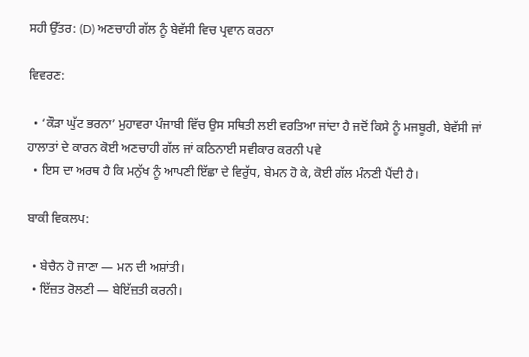ਸਹੀ ਉੱਤਰ: (D) ਅਣਚਾਹੀ ਗੱਲ ਨੂੰ ਬੇਵੱਸੀ ਵਿਚ ਪ੍ਰਵਾਨ ਕਰਨਾ

ਵਿਵਰਣ:

  • ‘ਕੌੜਾ ਘੁੱਟ ਭਰਨਾ’ ਮੁਹਾਵਰਾ ਪੰਜਾਬੀ ਵਿੱਚ ਉਸ ਸਥਿਤੀ ਲਈ ਵਰਤਿਆ ਜਾਂਦਾ ਹੈ ਜਦੋਂ ਕਿਸੇ ਨੂੰ ਮਜਬੂਰੀ, ਬੇਵੱਸੀ ਜਾਂ ਹਾਲਾਤਾਂ ਦੇ ਕਾਰਨ ਕੋਈ ਅਣਚਾਹੀ ਗੱਲ ਜਾਂ ਕਠਿਨਾਈ ਸਵੀਕਾਰ ਕਰਨੀ ਪਵੇ
  • ਇਸ ਦਾ ਅਰਥ ਹੈ ਕਿ ਮਨੁੱਖ ਨੂੰ ਆਪਣੀ ਇੱਛਾ ਦੇ ਵਿਰੁੱਧ, ਬੇਮਨ ਹੋ ਕੇ, ਕੋਈ ਗੱਲ ਮੰਨਣੀ ਪੈਂਦੀ ਹੈ।

ਬਾਕੀ ਵਿਕਲਪ:

  • ਬੇਚੈਨ ਹੋ ਜਾਣਾ — ਮਨ ਦੀ ਅਸ਼ਾਂਤੀ।
  • ਇੱਜ਼ਤ ਰੋਲਣੀ — ਬੇਇੱਜ਼ਤੀ ਕਰਨੀ।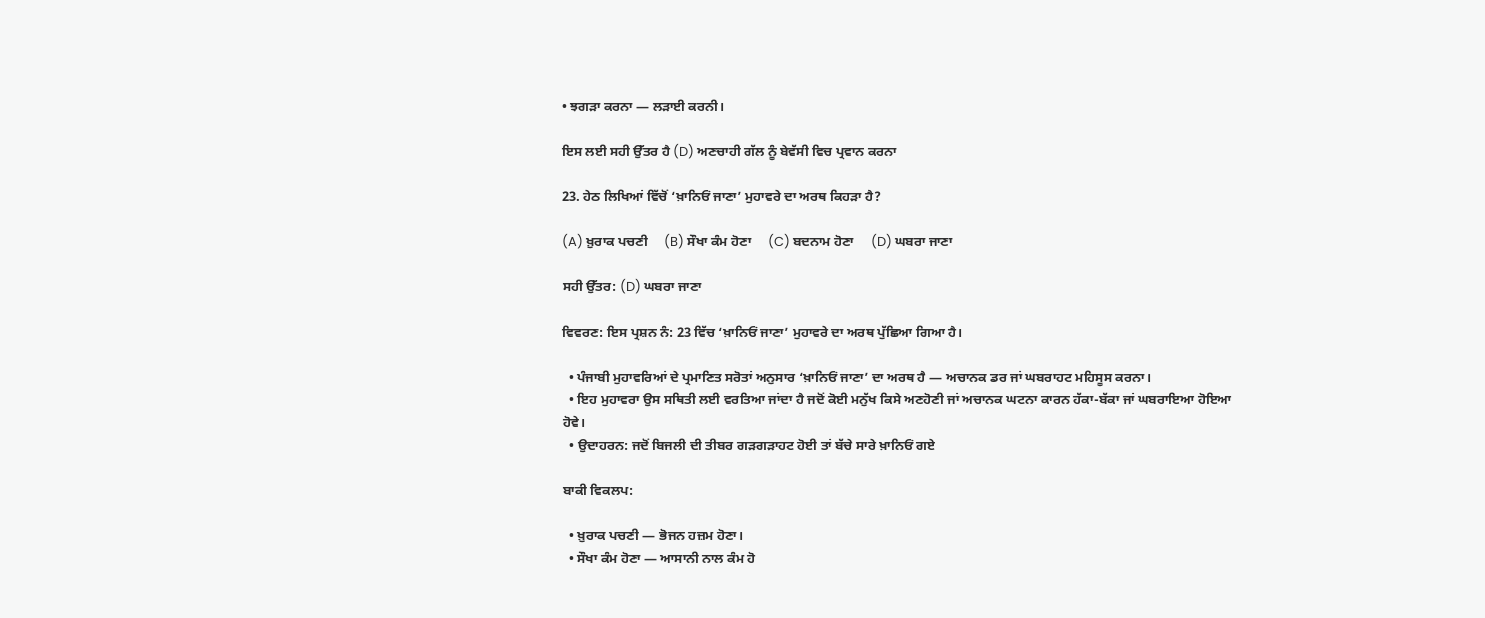• ਝਗੜਾ ਕਰਨਾ — ਲੜਾਈ ਕਰਨੀ।

ਇਸ ਲਈ ਸਹੀ ਉੱਤਰ ਹੈ (D) ਅਣਚਾਹੀ ਗੱਲ ਨੂੰ ਬੇਵੱਸੀ ਵਿਚ ਪ੍ਰਵਾਨ ਕਰਨਾ

23. ਹੇਠ ਲਿਖਿਆਂ ਵਿੱਚੋਂ ‘ਖ਼ਾਨਿਓਂ ਜਾਣਾ’ ਮੁਹਾਵਰੇ ਦਾ ਅਰਥ ਕਿਹੜਾ ਹੈ?

(A) ਖ਼ੁਰਾਕ ਪਚਣੀ     (B) ਸੌਖਾ ਕੰਮ ਹੋਣਾ     (C) ਬਦਨਾਮ ਹੋਣਾ     (D) ਘਬਰਾ ਜਾਣਾ

ਸਹੀ ਉੱਤਰ: (D) ਘਬਰਾ ਜਾਣਾ

ਵਿਵਰਣ: ਇਸ ਪ੍ਰਸ਼ਨ ਨੰ: 23 ਵਿੱਚ ‘ਖ਼ਾਨਿਓਂ ਜਾਣਾ’ ਮੁਹਾਵਰੇ ਦਾ ਅਰਥ ਪੁੱਛਿਆ ਗਿਆ ਹੈ।

  • ਪੰਜਾਬੀ ਮੁਹਾਵਰਿਆਂ ਦੇ ਪ੍ਰਮਾਣਿਤ ਸਰੋਤਾਂ ਅਨੁਸਾਰ ‘ਖ਼ਾਨਿਓਂ ਜਾਣਾ’ ਦਾ ਅਰਥ ਹੈ — ਅਚਾਨਕ ਡਰ ਜਾਂ ਘਬਰਾਹਟ ਮਹਿਸੂਸ ਕਰਨਾ।
  • ਇਹ ਮੁਹਾਵਰਾ ਉਸ ਸਥਿਤੀ ਲਈ ਵਰਤਿਆ ਜਾਂਦਾ ਹੈ ਜਦੋਂ ਕੋਈ ਮਨੁੱਖ ਕਿਸੇ ਅਣਹੋਣੀ ਜਾਂ ਅਚਾਨਕ ਘਟਨਾ ਕਾਰਨ ਹੱਕਾ-ਬੱਕਾ ਜਾਂ ਘਬਰਾਇਆ ਹੋਇਆ ਹੋਵੇ।
  • ਉਦਾਹਰਨ: ਜਦੋਂ ਬਿਜਲੀ ਦੀ ਤੀਬਰ ਗੜਗੜਾਹਟ ਹੋਈ ਤਾਂ ਬੱਚੇ ਸਾਰੇ ਖ਼ਾਨਿਓਂ ਗਏ

ਬਾਕੀ ਵਿਕਲਪ:

  • ਖ਼ੁਰਾਕ ਪਚਣੀ — ਭੋਜਨ ਹਜ਼ਮ ਹੋਣਾ।
  • ਸੌਖਾ ਕੰਮ ਹੋਣਾ — ਆਸਾਨੀ ਨਾਲ ਕੰਮ ਹੋ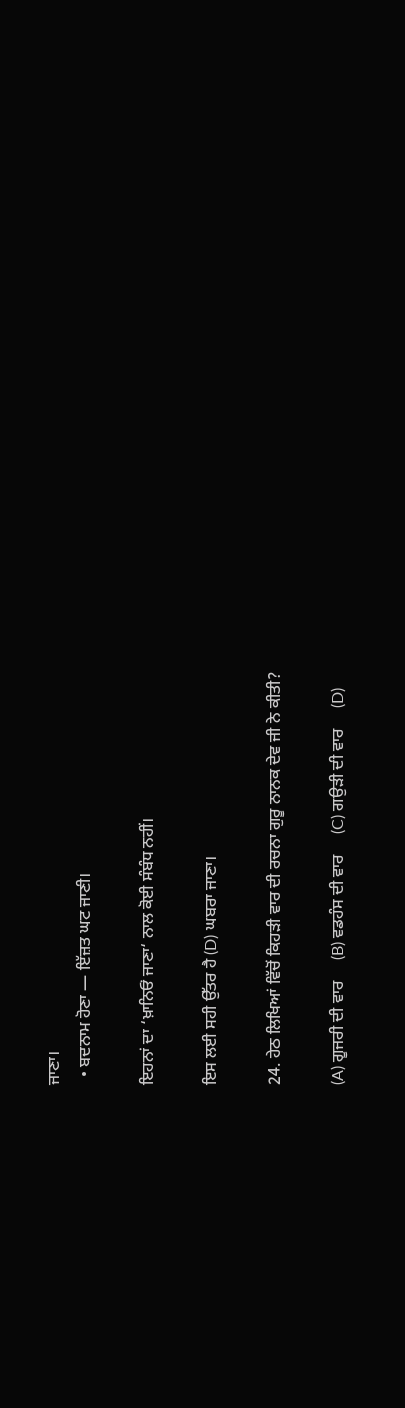ਜਾਣਾ।
  • ਬਦਨਾਮ ਹੋਣਾ — ਇੱਜ਼ਤ ਘਟ ਜਾਣੀ।

ਇਹਨਾਂ ਦਾ ‘ਖ਼ਾਨਿਓਂ ਜਾਣਾ‘ ਨਾਲ ਕੋਈ ਸੰਬੰਧ ਨਹੀਂ।

ਇਸ ਲਈ ਸਹੀ ਉੱਤਰ ਹੈ (D) ਘਬਰਾ ਜਾਣਾ।

24. ਹੇਠ ਲਿਖਿਆਂ ਵਿੱਚੋਂ ਕਿਹੜੀ ਵਾਰ ਦੀ ਰਚਨਾ ਗੁਰੂ ਨਾਨਕ ਦੇਵ ਜੀ ਨੇ ਕੀਤੀ?

(A) ਗੂਜਰੀ ਦੀ ਵਾਰ     (B) ਵਡਹੰਸ ਦੀ ਵਾਰ     (C) ਗਉੜੀ ਦੀ ਵਾਰ     (D)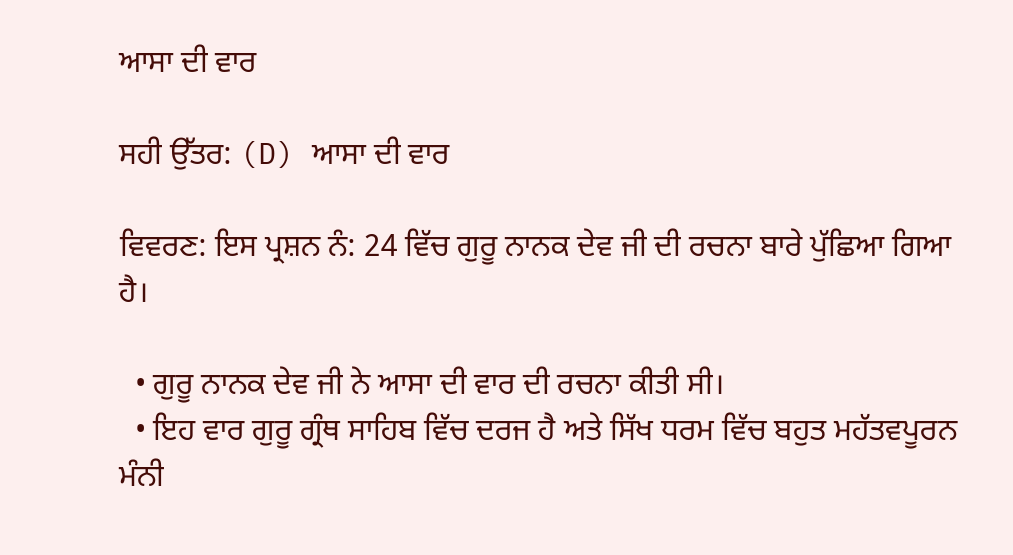ਆਸਾ ਦੀ ਵਾਰ

ਸਹੀ ਉੱਤਰ: (D) ਆਸਾ ਦੀ ਵਾਰ

ਵਿਵਰਣ: ਇਸ ਪ੍ਰਸ਼ਨ ਨੰ: 24 ਵਿੱਚ ਗੁਰੂ ਨਾਨਕ ਦੇਵ ਜੀ ਦੀ ਰਚਨਾ ਬਾਰੇ ਪੁੱਛਿਆ ਗਿਆ ਹੈ।

  • ਗੁਰੂ ਨਾਨਕ ਦੇਵ ਜੀ ਨੇ ਆਸਾ ਦੀ ਵਾਰ ਦੀ ਰਚਨਾ ਕੀਤੀ ਸੀ।
  • ਇਹ ਵਾਰ ਗੁਰੂ ਗ੍ਰੰਥ ਸਾਹਿਬ ਵਿੱਚ ਦਰਜ ਹੈ ਅਤੇ ਸਿੱਖ ਧਰਮ ਵਿੱਚ ਬਹੁਤ ਮਹੱਤਵਪੂਰਨ ਮੰਨੀ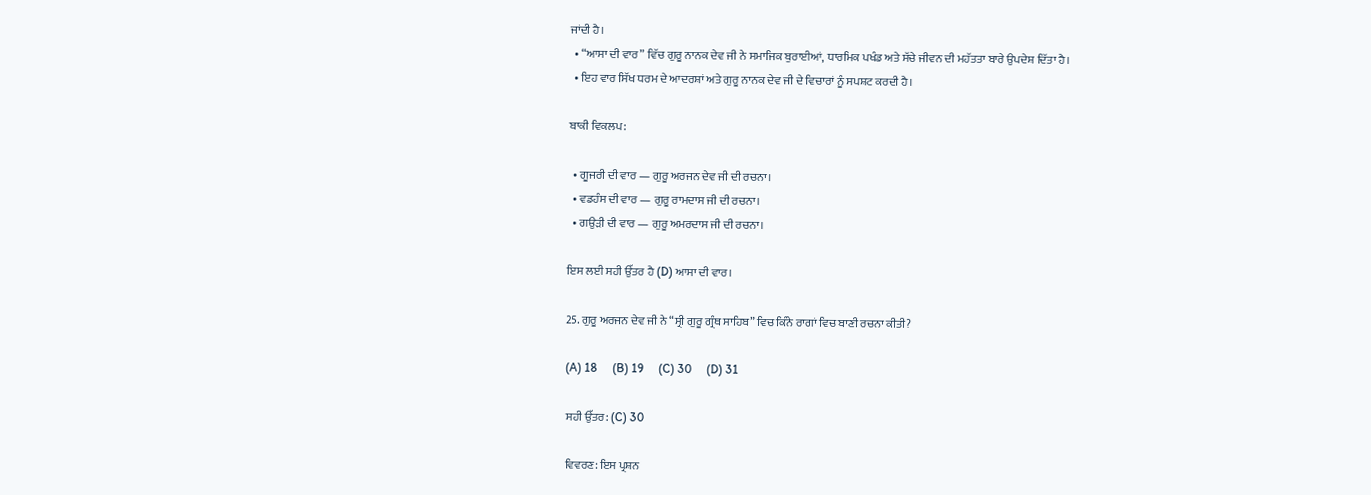ਜਾਂਦੀ ਹੈ।
  • “ਆਸਾ ਦੀ ਵਾਰ” ਵਿੱਚ ਗੁਰੂ ਨਾਨਕ ਦੇਵ ਜੀ ਨੇ ਸਮਾਜਿਕ ਬੁਰਾਈਆਂ, ਧਾਰਮਿਕ ਪਖੰਡ ਅਤੇ ਸੱਚੇ ਜੀਵਨ ਦੀ ਮਹੱਤਤਾ ਬਾਰੇ ਉਪਦੇਸ਼ ਦਿੱਤਾ ਹੈ।
  • ਇਹ ਵਾਰ ਸਿੱਖ ਧਰਮ ਦੇ ਆਦਰਸ਼ਾਂ ਅਤੇ ਗੁਰੂ ਨਾਨਕ ਦੇਵ ਜੀ ਦੇ ਵਿਚਾਰਾਂ ਨੂੰ ਸਪਸ਼ਟ ਕਰਦੀ ਹੈ।

ਬਾਕੀ ਵਿਕਲਪ:

  • ਗੂਜਰੀ ਦੀ ਵਾਰ — ਗੁਰੂ ਅਰਜਨ ਦੇਵ ਜੀ ਦੀ ਰਚਨਾ।
  • ਵਡਹੰਸ ਦੀ ਵਾਰ — ਗੁਰੂ ਰਾਮਦਾਸ ਜੀ ਦੀ ਰਚਨਾ।
  • ਗਉੜੀ ਦੀ ਵਾਰ — ਗੁਰੂ ਅਮਰਦਾਸ ਜੀ ਦੀ ਰਚਨਾ।

ਇਸ ਲਈ ਸਹੀ ਉੱਤਰ ਹੈ (D) ਆਸਾ ਦੀ ਵਾਰ।

25. ਗੁਰੂ ਅਰਜਨ ਦੇਵ ਜੀ ਨੇ “ਸ੍ਰੀ ਗੁਰੂ ਗ੍ਰੰਥ ਸਾਹਿਬ” ਵਿਚ ਕਿੰਨੇ ਰਾਗਾਂ ਵਿਚ ਬਾਣੀ ਰਚਨਾ ਕੀਤੀ?

(A) 18     (B) 19     (C) 30     (D) 31

ਸਹੀ ਉੱਤਰ: (C) 30

ਵਿਵਰਣ: ਇਸ ਪ੍ਰਸ਼ਨ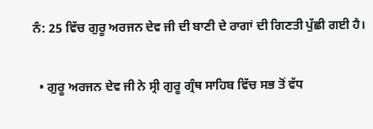ਨੰ: 25 ਵਿੱਚ ਗੁਰੂ ਅਰਜਨ ਦੇਵ ਜੀ ਦੀ ਬਾਣੀ ਦੇ ਰਾਗਾਂ ਦੀ ਗਿਣਤੀ ਪੁੱਛੀ ਗਈ ਹੈ।

  • ਗੁਰੂ ਅਰਜਨ ਦੇਵ ਜੀ ਨੇ ਸ੍ਰੀ ਗੁਰੂ ਗ੍ਰੰਥ ਸਾਹਿਬ ਵਿੱਚ ਸਭ ਤੋਂ ਵੱਧ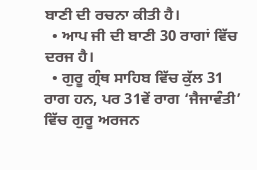ਬਾਣੀ ਦੀ ਰਚਨਾ ਕੀਤੀ ਹੈ।
  • ਆਪ ਜੀ ਦੀ ਬਾਣੀ 30 ਰਾਗਾਂ ਵਿੱਚ ਦਰਜ ਹੈ।
  • ਗੁਰੂ ਗ੍ਰੰਥ ਸਾਹਿਬ ਵਿੱਚ ਕੁੱਲ 31 ਰਾਗ ਹਨ, ਪਰ 31ਵੇਂ ਰਾਗ ‘ਜੈਜਾਵੰਤੀ’ ਵਿੱਚ ਗੁਰੂ ਅਰਜਨ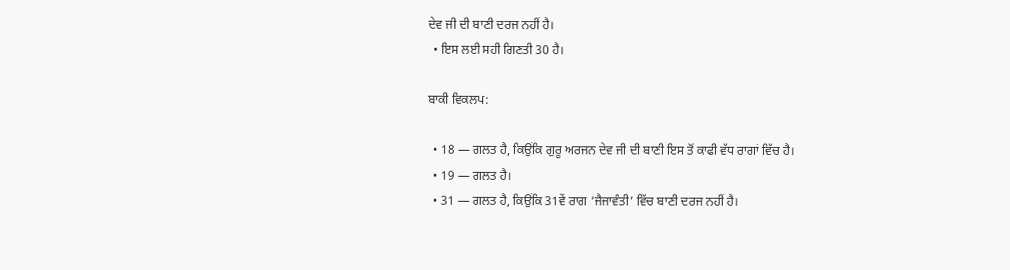ਦੇਵ ਜੀ ਦੀ ਬਾਣੀ ਦਰਜ ਨਹੀਂ ਹੈ।
  • ਇਸ ਲਈ ਸਹੀ ਗਿਣਤੀ 30 ਹੈ।

ਬਾਕੀ ਵਿਕਲਪ:

  • 18 — ਗਲਤ ਹੈ, ਕਿਉਂਕਿ ਗੁਰੂ ਅਰਜਨ ਦੇਵ ਜੀ ਦੀ ਬਾਣੀ ਇਸ ਤੋਂ ਕਾਫੀ ਵੱਧ ਰਾਗਾਂ ਵਿੱਚ ਹੈ।
  • 19 — ਗਲਤ ਹੈ।
  • 31 — ਗਲਤ ਹੈ, ਕਿਉਂਕਿ 31ਵੇਂ ਰਾਗ ‘ਜੈਜਾਵੰਤੀ’ ਵਿੱਚ ਬਾਣੀ ਦਰਜ ਨਹੀਂ ਹੈ।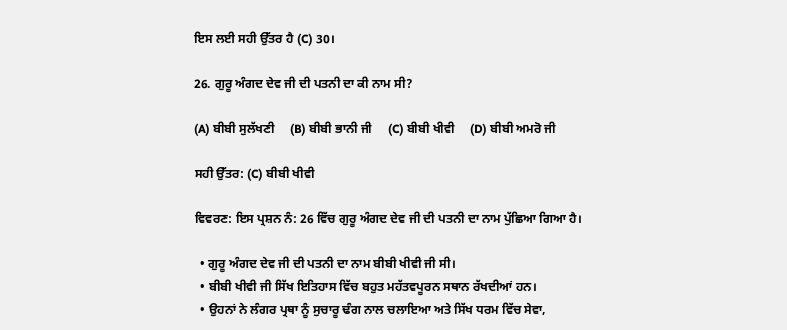ਇਸ ਲਈ ਸਹੀ ਉੱਤਰ ਹੈ (C) 30।

26. ਗੁਰੂ ਅੰਗਦ ਦੇਵ ਜੀ ਦੀ ਪਤਨੀ ਦਾ ਕੀ ਨਾਮ ਸੀ?

(A) ਬੀਬੀ ਸੁਲੱਖਣੀ     (B) ਬੀਬੀ ਭਾਨੀ ਜੀ     (C) ਬੀਬੀ ਖੀਵੀ     (D) ਬੀਬੀ ਅਮਰੋ ਜੀ

ਸਹੀ ਉੱਤਰ: (C) ਬੀਬੀ ਖੀਵੀ

ਵਿਵਰਣ: ਇਸ ਪ੍ਰਸ਼ਨ ਨੰ: 26 ਵਿੱਚ ਗੁਰੂ ਅੰਗਦ ਦੇਵ ਜੀ ਦੀ ਪਤਨੀ ਦਾ ਨਾਮ ਪੁੱਛਿਆ ਗਿਆ ਹੈ।

  • ਗੁਰੂ ਅੰਗਦ ਦੇਵ ਜੀ ਦੀ ਪਤਨੀ ਦਾ ਨਾਮ ਬੀਬੀ ਖੀਵੀ ਜੀ ਸੀ।
  • ਬੀਬੀ ਖੀਵੀ ਜੀ ਸਿੱਖ ਇਤਿਹਾਸ ਵਿੱਚ ਬਹੁਤ ਮਹੱਤਵਪੂਰਨ ਸਥਾਨ ਰੱਖਦੀਆਂ ਹਨ।
  • ਉਹਨਾਂ ਨੇ ਲੰਗਰ ਪ੍ਰਥਾ ਨੂੰ ਸੁਚਾਰੂ ਢੰਗ ਨਾਲ ਚਲਾਇਆ ਅਤੇ ਸਿੱਖ ਧਰਮ ਵਿੱਚ ਸੇਵਾ,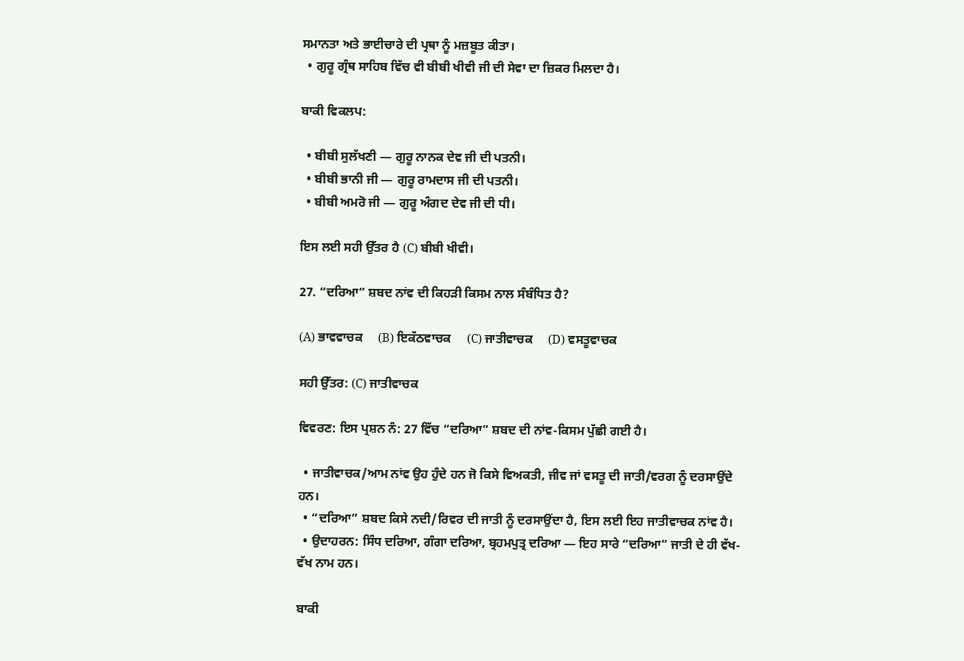ਸਮਾਨਤਾ ਅਤੇ ਭਾਈਚਾਰੇ ਦੀ ਪ੍ਰਥਾ ਨੂੰ ਮਜ਼ਬੂਤ ਕੀਤਾ।
  • ਗੁਰੂ ਗ੍ਰੰਥ ਸਾਹਿਬ ਵਿੱਚ ਵੀ ਬੀਬੀ ਖੀਵੀ ਜੀ ਦੀ ਸੇਵਾ ਦਾ ਜ਼ਿਕਰ ਮਿਲਦਾ ਹੈ।

ਬਾਕੀ ਵਿਕਲਪ:

  • ਬੀਬੀ ਸੁਲੱਖਣੀ — ਗੁਰੂ ਨਾਨਕ ਦੇਵ ਜੀ ਦੀ ਪਤਨੀ।
  • ਬੀਬੀ ਭਾਨੀ ਜੀ — ਗੁਰੂ ਰਾਮਦਾਸ ਜੀ ਦੀ ਪਤਨੀ।
  • ਬੀਬੀ ਅਮਰੋ ਜੀ — ਗੁਰੂ ਅੰਗਦ ਦੇਵ ਜੀ ਦੀ ਧੀ।

ਇਸ ਲਈ ਸਹੀ ਉੱਤਰ ਹੈ (C) ਬੀਬੀ ਖੀਵੀ।

27. “ਦਰਿਆ” ਸ਼ਬਦ ਨਾਂਵ ਦੀ ਕਿਹੜੀ ਕਿਸਮ ਨਾਲ ਸੰਬੰਧਿਤ ਹੈ?

(A) ਭਾਵਵਾਚਕ     (B) ਇਕੱਠਵਾਚਕ     (C) ਜਾਤੀਵਾਚਕ     (D) ਵਸਤੂਵਾਚਕ

ਸਹੀ ਉੱਤਰ: (C) ਜਾਤੀਵਾਚਕ

ਵਿਵਰਣ: ਇਸ ਪ੍ਰਸ਼ਨ ਨੰ: 27 ਵਿੱਚ “ਦਰਿਆ” ਸ਼ਬਦ ਦੀ ਨਾਂਵ-ਕਿਸਮ ਪੁੱਛੀ ਗਈ ਹੈ।

  • ਜਾਤੀਵਾਚਕ/ਆਮ ਨਾਂਵ ਉਹ ਹੁੰਦੇ ਹਨ ਜੋ ਕਿਸੇ ਵਿਅਕਤੀ, ਜੀਵ ਜਾਂ ਵਸਤੂ ਦੀ ਜਾਤੀ/ਵਰਗ ਨੂੰ ਦਰਸਾਉਂਦੇ ਹਨ।
  • “ਦਰਿਆ” ਸ਼ਬਦ ਕਿਸੇ ਨਦੀ/ਰਿਵਰ ਦੀ ਜਾਤੀ ਨੂੰ ਦਰਸਾਉਂਦਾ ਹੈ, ਇਸ ਲਈ ਇਹ ਜਾਤੀਵਾਚਕ ਨਾਂਵ ਹੈ।
  • ਉਦਾਹਰਨ: ਸਿੰਧ ਦਰਿਆ, ਗੰਗਾ ਦਰਿਆ, ਬ੍ਰਹਮਪੁਤ੍ਰ ਦਰਿਆ — ਇਹ ਸਾਰੇ “ਦਰਿਆ” ਜਾਤੀ ਦੇ ਹੀ ਵੱਖ-ਵੱਖ ਨਾਮ ਹਨ।

ਬਾਕੀ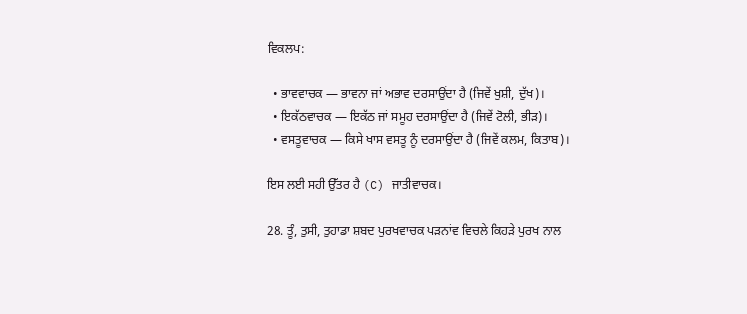ਵਿਕਲਪ:

  • ਭਾਵਵਾਚਕ — ਭਾਵਨਾ ਜਾਂ ਅਭਾਵ ਦਰਸਾਉਂਦਾ ਹੈ (ਜਿਵੇਂ ਖੁਸ਼ੀ, ਦੁੱਖ)।
  • ਇਕੱਠਵਾਚਕ — ਇਕੱਠ ਜਾਂ ਸਮੂਹ ਦਰਸਾਉਂਦਾ ਹੈ (ਜਿਵੇਂ ਟੋਲੀ, ਭੀੜ)।
  • ਵਸਤੂਵਾਚਕ — ਕਿਸੇ ਖਾਸ ਵਸਤੂ ਨੂੰ ਦਰਸਾਉਂਦਾ ਹੈ (ਜਿਵੇਂ ਕਲਮ, ਕਿਤਾਬ)।

ਇਸ ਲਈ ਸਹੀ ਉੱਤਰ ਹੈ (C) ਜਾਤੀਵਾਚਕ।

28. ਤੂੰ, ਤੁਸੀ, ਤੁਹਾਡਾ ਸ਼ਬਦ ਪੁਰਖਵਾਚਕ ਪੜਨਾਂਵ ਵਿਚਲੇ ਕਿਹੜੇ ਪੁਰਖ ਨਾਲ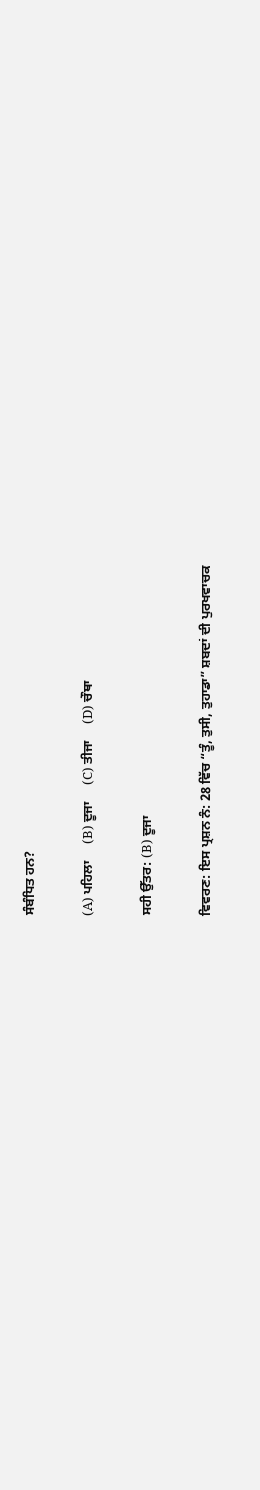ਸੰਬੰਧਿਤ ਹਨ?

(A) ਪਹਿਲਾ     (B) ਦੂਜਾ     (C) ਤੀਜਾ     (D) ਚੌਥਾ

ਸਹੀ ਉੱਤਰ: (B) ਦੂਜਾ

ਵਿਵਰਣ: ਇਸ ਪ੍ਰਸ਼ਨ ਨੰ: 28 ਵਿੱਚ “ਤੂੰ, ਤੁਸੀ, ਤੁਹਾਡਾ” ਸ਼ਬਦਾਂ ਦੀ ਪੁਰਖਵਾਚਕ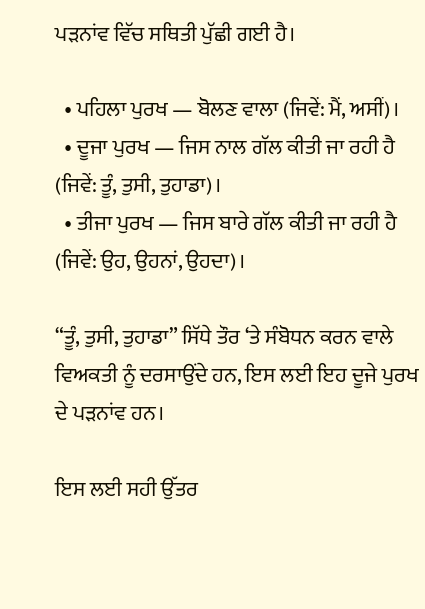ਪੜਨਾਂਵ ਵਿੱਚ ਸਥਿਤੀ ਪੁੱਛੀ ਗਈ ਹੈ।

  • ਪਹਿਲਾ ਪੁਰਖ — ਬੋਲਣ ਵਾਲਾ (ਜਿਵੇਂ: ਮੈਂ, ਅਸੀਂ)।
  • ਦੂਜਾ ਪੁਰਖ — ਜਿਸ ਨਾਲ ਗੱਲ ਕੀਤੀ ਜਾ ਰਹੀ ਹੈ (ਜਿਵੇਂ: ਤੂੰ, ਤੁਸੀ, ਤੁਹਾਡਾ)।
  • ਤੀਜਾ ਪੁਰਖ — ਜਿਸ ਬਾਰੇ ਗੱਲ ਕੀਤੀ ਜਾ ਰਹੀ ਹੈ (ਜਿਵੇਂ: ਉਹ, ਉਹਨਾਂ, ਉਹਦਾ)।

“ਤੂੰ, ਤੁਸੀ, ਤੁਹਾਡਾ” ਸਿੱਧੇ ਤੌਰ ‘ਤੇ ਸੰਬੋਧਨ ਕਰਨ ਵਾਲੇ ਵਿਅਕਤੀ ਨੂੰ ਦਰਸਾਉਂਦੇ ਹਨ, ਇਸ ਲਈ ਇਹ ਦੂਜੇ ਪੁਰਖ ਦੇ ਪੜਨਾਂਵ ਹਨ।

ਇਸ ਲਈ ਸਹੀ ਉੱਤਰ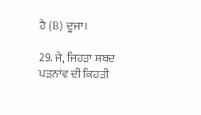ਹੈ (B) ਦੂਜਾ।

29. ਜੇ, ਜਿਹੜਾ ਸ਼ਬਦ ਪੜਨਾਂਵ ਦੀ ਕਿਹੜੀ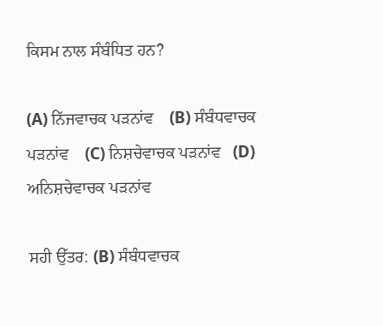ਕਿਸਮ ਨਾਲ ਸੰਬੰਧਿਤ ਹਨ?

(A) ਨਿੱਜਵਾਚਕ ਪੜਨਾਂਵ    (B) ਸੰਬੰਧਵਾਚਕ ਪੜਨਾਂਵ    (C) ਨਿਸ਼ਚੇਵਾਚਕ ਪੜਨਾਂਵ   (D) ਅਨਿਸ਼ਚੇਵਾਚਕ ਪੜਨਾਂਵ

ਸਹੀ ਉੱਤਰ: (B) ਸੰਬੰਧਵਾਚਕ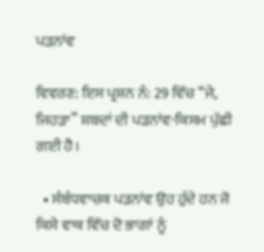ਪੜਨਾਂਵ

ਵਿਵਰਣ: ਇਸ ਪ੍ਰਸ਼ਨ ਨੰ: 29 ਵਿੱਚ “ਜੇ, ਜਿਹੜਾ” ਸ਼ਬਦਾਂ ਦੀ ਪੜਨਾਂਵ-ਕਿਸਮ ਪੁੱਛੀ ਗਈ ਹੈ।

  • ਸੰਬੰਧਵਾਚਕ ਪੜਨਾਂਵ ਉਹ ਹੁੰਦੇ ਹਨ ਜੋ ਕਿਸੇ ਵਾਕ ਵਿੱਚ ਦੋ ਭਾਗਾਂ ਨੂੰ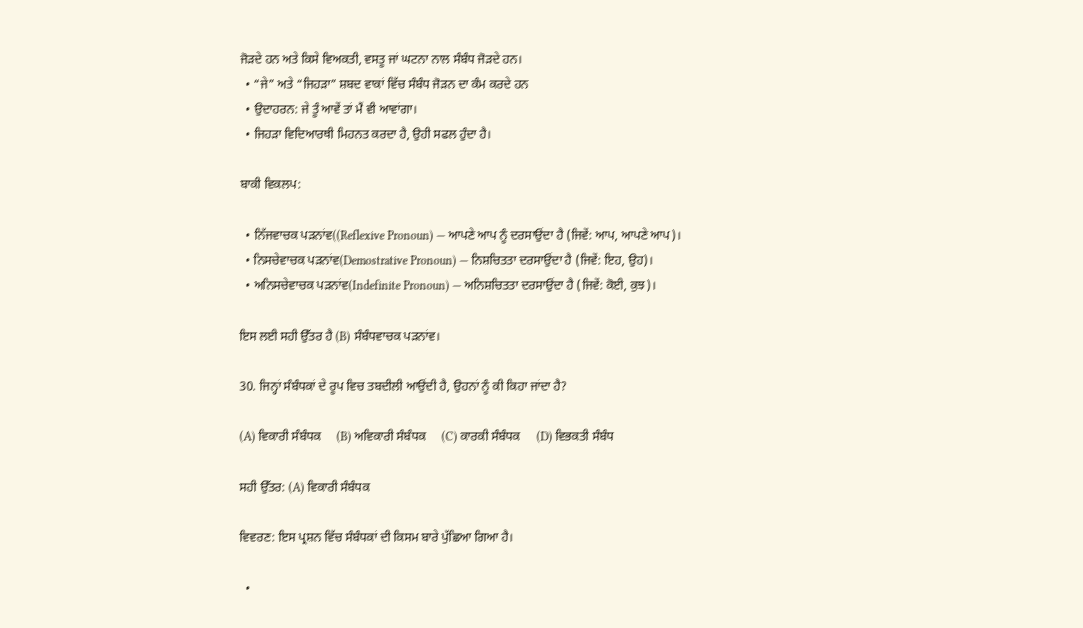ਜੋੜਦੇ ਹਨ ਅਤੇ ਕਿਸੇ ਵਿਅਕਤੀ, ਵਸਤੂ ਜਾਂ ਘਟਨਾ ਨਾਲ ਸੰਬੰਧ ਜੋੜਦੇ ਹਨ।
  • “ਜੇ” ਅਤੇ “ਜਿਹੜਾ” ਸ਼ਬਦ ਵਾਕਾਂ ਵਿੱਚ ਸੰਬੰਧ ਜੋੜਨ ਦਾ ਕੰਮ ਕਰਦੇ ਹਨ
  • ਉਦਾਹਰਨ: ਜੇ ਤੂੰ ਆਵੇਂ ਤਾਂ ਮੈਂ ਵੀ ਆਵਾਂਗਾ।
  • ਜਿਹੜਾ ਵਿਦਿਆਰਥੀ ਮਿਹਨਤ ਕਰਦਾ ਹੈ, ਉਹੀ ਸਫਲ ਹੁੰਦਾ ਹੈ।

ਬਾਕੀ ਵਿਕਲਪ:

  • ਨਿੱਜਵਾਚਕ ਪੜਨਾਂਵ((Reflexive Pronoun) — ਆਪਣੇ ਆਪ ਨੂੰ ਦਰਸਾਉਂਦਾ ਹੈ (ਜਿਵੇਂ: ਆਪ, ਆਪਣੇ ਆਪ)।
  • ਨਿਸਚੇਵਾਚਕ ਪੜਨਾਂਵ(Demostrative Pronoun) — ਨਿਸ਼ਚਿਤਤਾ ਦਰਸਾਉਂਦਾ ਹੈ (ਜਿਵੇਂ: ਇਹ, ਉਹ)।
  • ਅਨਿਸਚੇਵਾਚਕ ਪੜਨਾਂਵ(Indefinite Pronoun) — ਅਨਿਸ਼ਚਿਤਤਾ ਦਰਸਾਉਂਦਾ ਹੈ (ਜਿਵੇਂ: ਕੋਈ, ਕੁਝ)।

ਇਸ ਲਈ ਸਹੀ ਉੱਤਰ ਹੈ (B) ਸੰਬੰਧਵਾਚਕ ਪੜਨਾਂਵ।

30. ਜਿਨ੍ਹਾਂ ਸੰਬੰਧਕਾਂ ਦੇ ਰੂਪ ਵਿਚ ਤਬਦੀਲੀ ਆਉਂਦੀ ਹੈ, ਉਹਨਾਂ ਨੂੰ ਕੀ ਕਿਹਾ ਜਾਂਦਾ ਹੈ?

(A) ਵਿਕਾਰੀ ਸੰਬੰਧਕ     (B) ਅਵਿਕਾਰੀ ਸੰਬੰਧਕ     (C) ਕਾਰਕੀ ਸੰਬੰਧਕ     (D) ਵਿਭਕਤੀ ਸੰਬੰਧ

ਸਹੀ ਉੱਤਰ: (A) ਵਿਕਾਰੀ ਸੰਬੰਧਕ

ਵਿਵਰਣ: ਇਸ ਪ੍ਰਸ਼ਨ ਵਿੱਚ ਸੰਬੰਧਕਾਂ ਦੀ ਕਿਸਮ ਬਾਰੇ ਪੁੱਛਿਆ ਗਿਆ ਹੈ।

  •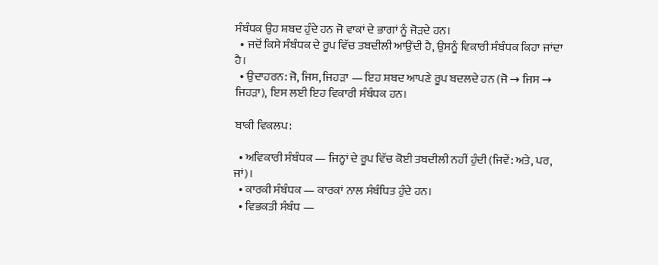ਸੰਬੰਧਕ ਉਹ ਸ਼ਬਦ ਹੁੰਦੇ ਹਨ ਜੋ ਵਾਕਾਂ ਦੇ ਭਾਗਾਂ ਨੂੰ ਜੋੜਦੇ ਹਨ।
  • ਜਦੋਂ ਕਿਸੇ ਸੰਬੰਧਕ ਦੇ ਰੂਪ ਵਿੱਚ ਤਬਦੀਲੀ ਆਉਂਦੀ ਹੈ, ਉਸਨੂੰ ਵਿਕਾਰੀ ਸੰਬੰਧਕ ਕਿਹਾ ਜਾਂਦਾ ਹੈ।
  • ਉਦਾਹਰਨ: ਜੋ, ਜਿਸ, ਜਿਹੜਾ — ਇਹ ਸ਼ਬਦ ਆਪਣੇ ਰੂਪ ਬਦਲਦੇ ਹਨ (ਜੋ → ਜਿਸ → ਜਿਹੜਾ), ਇਸ ਲਈ ਇਹ ਵਿਕਾਰੀ ਸੰਬੰਧਕ ਹਨ।

ਬਾਕੀ ਵਿਕਲਪ:

  • ਅਵਿਕਾਰੀ ਸੰਬੰਧਕ — ਜਿਨ੍ਹਾਂ ਦੇ ਰੂਪ ਵਿੱਚ ਕੋਈ ਤਬਦੀਲੀ ਨਹੀਂ ਹੁੰਦੀ (ਜਿਵੇਂ: ਅਤੇ, ਪਰ, ਜਾਂ)।
  • ਕਾਰਕੀ ਸੰਬੰਧਕ — ਕਾਰਕਾਂ ਨਾਲ ਸੰਬੰਧਿਤ ਹੁੰਦੇ ਹਨ।
  • ਵਿਭਕਤੀ ਸੰਬੰਧ —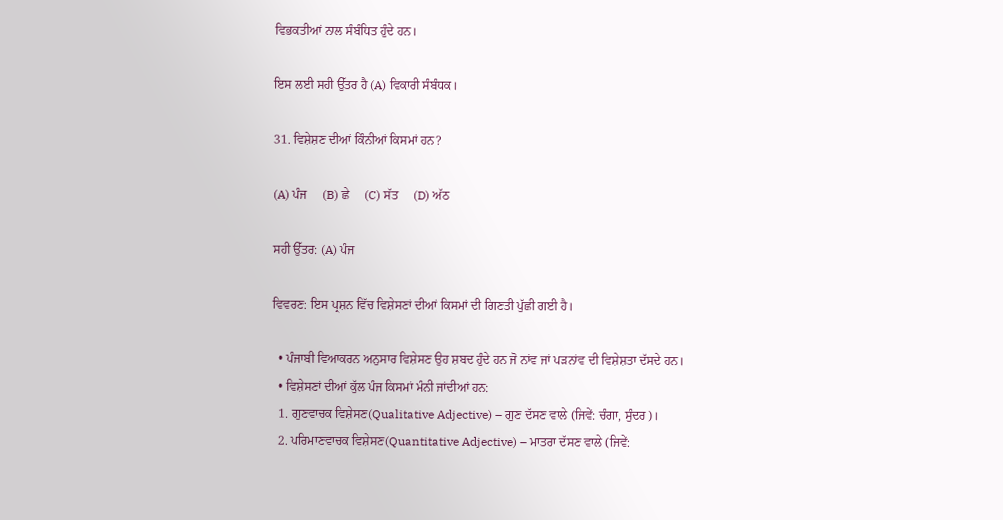ਵਿਭਕਤੀਆਂ ਨਾਲ ਸੰਬੰਧਿਤ ਹੁੰਦੇ ਹਨ।

ਇਸ ਲਈ ਸਹੀ ਉੱਤਰ ਹੈ (A) ਵਿਕਾਰੀ ਸੰਬੰਧਕ।

31. ਵਿਸ਼ੇਸ਼ਣ ਦੀਆਂ ਕਿੰਨੀਆਂ ਕਿਸਮਾਂ ਹਨ?

(A) ਪੰਜ     (B) ਛੇ     (C) ਸੱਤ     (D) ਅੱਠ

ਸਹੀ ਉੱਤਰ: (A) ਪੰਜ

ਵਿਵਰਣ: ਇਸ ਪ੍ਰਸ਼ਨ ਵਿੱਚ ਵਿਸ਼ੇਸਣਾਂ ਦੀਆਂ ਕਿਸਮਾਂ ਦੀ ਗਿਣਤੀ ਪੁੱਛੀ ਗਈ ਹੈ।

  • ਪੰਜਾਬੀ ਵਿਆਕਰਨ ਅਨੁਸਾਰ ਵਿਸ਼ੇਸਣ ਉਹ ਸ਼ਬਦ ਹੁੰਦੇ ਹਨ ਜੋ ਨਾਂਵ ਜਾਂ ਪੜਨਾਂਵ ਦੀ ਵਿਸ਼ੇਸ਼ਤਾ ਦੱਸਦੇ ਹਨ।
  • ਵਿਸ਼ੇਸਣਾਂ ਦੀਆਂ ਕੁੱਲ ਪੰਜ ਕਿਸਮਾਂ ਮੰਨੀ ਜਾਂਦੀਆਂ ਹਨ:
  1. ਗੁਣਵਾਚਕ ਵਿਸ਼ੇਸਣ(Qualitative Adjective) – ਗੁਣ ਦੱਸਣ ਵਾਲੇ (ਜਿਵੇਂ: ਚੰਗਾ, ਸੁੰਦਰ)।
  2. ਪਰਿਮਾਣਵਾਚਕ ਵਿਸ਼ੇਸਣ(Quantitative Adjective) – ਮਾਤਰਾ ਦੱਸਣ ਵਾਲੇ (ਜਿਵੇਂ: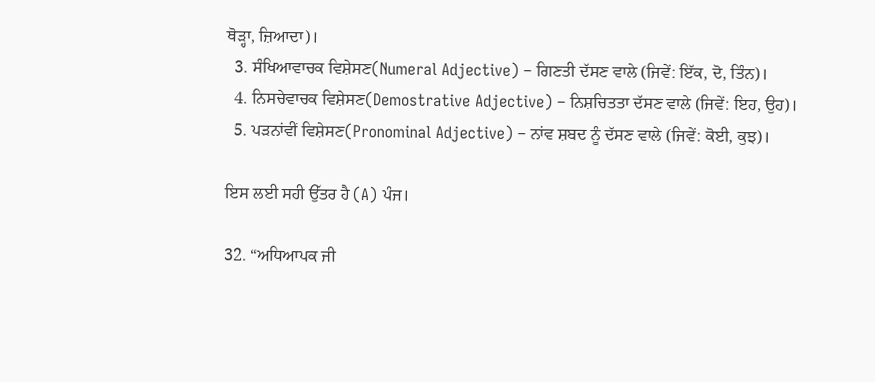ਥੋੜ੍ਹਾ, ਜ਼ਿਆਦਾ)।
  3. ਸੰਖਿਆਵਾਚਕ ਵਿਸ਼ੇਸਣ(Numeral Adjective) – ਗਿਣਤੀ ਦੱਸਣ ਵਾਲੇ (ਜਿਵੇਂ: ਇੱਕ, ਦੋ, ਤਿੰਨ)।
  4. ਨਿਸਚੇਵਾਚਕ ਵਿਸ਼ੇਸਣ(Demostrative Adjective) – ਨਿਸ਼ਚਿਤਤਾ ਦੱਸਣ ਵਾਲੇ (ਜਿਵੇਂ: ਇਹ, ਉਹ)।
  5. ਪੜਨਾਂਵੀਂ ਵਿਸ਼ੇਸਣ(Pronominal Adjective) – ਨਾਂਵ ਸ਼ਬਦ ਨੂੰ ਦੱਸਣ ਵਾਲੇ (ਜਿਵੇਂ: ਕੋਈ, ਕੁਝ)।

ਇਸ ਲਈ ਸਹੀ ਉੱਤਰ ਹੈ (A) ਪੰਜ।

32. “ਅਧਿਆਪਕ ਜੀ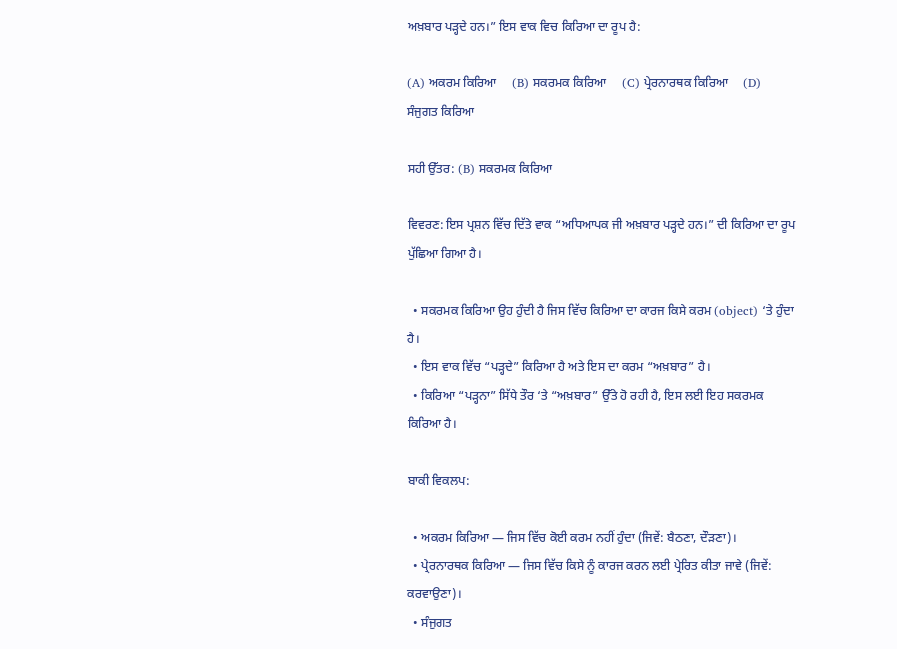ਅਖ਼ਬਾਰ ਪੜ੍ਹਦੇ ਹਨ।” ਇਸ ਵਾਕ ਵਿਚ ਕਿਰਿਆ ਦਾ ਰੂਪ ਹੈ:

(A) ਅਕਰਮ ਕਿਰਿਆ     (B) ਸਕਰਮਕ ਕਿਰਿਆ     (C) ਪ੍ਰੇਰਨਾਰਥਕ ਕਿਰਿਆ     (D) ਸੰਜੁਗਤ ਕਿਰਿਆ

ਸਹੀ ਉੱਤਰ: (B) ਸਕਰਮਕ ਕਿਰਿਆ

ਵਿਵਰਣ: ਇਸ ਪ੍ਰਸ਼ਨ ਵਿੱਚ ਦਿੱਤੇ ਵਾਕ “ਅਧਿਆਪਕ ਜੀ ਅਖ਼ਬਾਰ ਪੜ੍ਹਦੇ ਹਨ।” ਦੀ ਕਿਰਿਆ ਦਾ ਰੂਪ ਪੁੱਛਿਆ ਗਿਆ ਹੈ।

  • ਸਕਰਮਕ ਕਿਰਿਆ ਉਹ ਹੁੰਦੀ ਹੈ ਜਿਸ ਵਿੱਚ ਕਿਰਿਆ ਦਾ ਕਾਰਜ ਕਿਸੇ ਕਰਮ (object) ‘ਤੇ ਹੁੰਦਾ ਹੈ।
  • ਇਸ ਵਾਕ ਵਿੱਚ “ਪੜ੍ਹਦੇ” ਕਿਰਿਆ ਹੈ ਅਤੇ ਇਸ ਦਾ ਕਰਮ “ਅਖ਼ਬਾਰ” ਹੈ।
  • ਕਿਰਿਆ “ਪੜ੍ਹਨਾ” ਸਿੱਧੇ ਤੌਰ ‘ਤੇ “ਅਖ਼ਬਾਰ” ਉੱਤੇ ਹੋ ਰਹੀ ਹੈ, ਇਸ ਲਈ ਇਹ ਸਕਰਮਕ ਕਿਰਿਆ ਹੈ।

ਬਾਕੀ ਵਿਕਲਪ:

  • ਅਕਰਮ ਕਿਰਿਆ — ਜਿਸ ਵਿੱਚ ਕੋਈ ਕਰਮ ਨਹੀਂ ਹੁੰਦਾ (ਜਿਵੇਂ: ਬੈਠਣਾ, ਦੌੜਣਾ)।
  • ਪ੍ਰੇਰਨਾਰਥਕ ਕਿਰਿਆ — ਜਿਸ ਵਿੱਚ ਕਿਸੇ ਨੂੰ ਕਾਰਜ ਕਰਨ ਲਈ ਪ੍ਰੇਰਿਤ ਕੀਤਾ ਜਾਵੇ (ਜਿਵੇਂ: ਕਰਵਾਉਣਾ)।
  • ਸੰਜੁਗਤ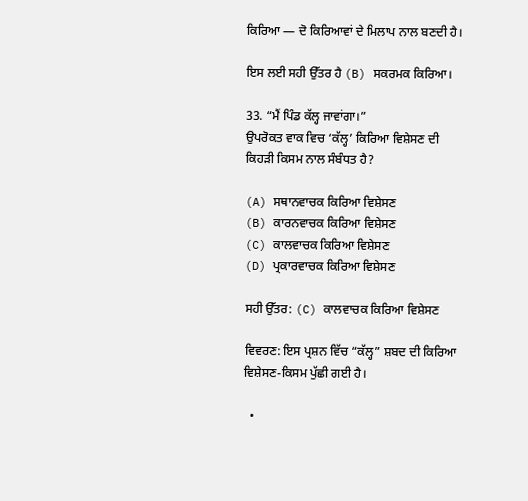ਕਿਰਿਆ — ਦੋ ਕਿਰਿਆਵਾਂ ਦੇ ਮਿਲਾਪ ਨਾਲ ਬਣਦੀ ਹੈ।

ਇਸ ਲਈ ਸਹੀ ਉੱਤਰ ਹੈ (B) ਸਕਰਮਕ ਕਿਰਿਆ।

33. “ਮੈਂ ਪਿੰਡ ਕੱਲ੍ਹ ਜਾਵਾਂਗਾ।”
ਉਪਰੋਕਤ ਵਾਕ ਵਿਚ ‘ਕੱਲ੍ਹ’ ਕਿਰਿਆ ਵਿਸ਼ੇਸਣ ਦੀ ਕਿਹੜੀ ਕਿਸਮ ਨਾਲ ਸੰਬੰਧਤ ਹੈ?

(A) ਸਥਾਨਵਾਚਕ ਕਿਰਿਆ ਵਿਸ਼ੇਸਣ
(B) ਕਾਰਨਵਾਚਕ ਕਿਰਿਆ ਵਿਸ਼ੇਸਣ
(C) ਕਾਲਵਾਚਕ ਕਿਰਿਆ ਵਿਸ਼ੇਸਣ
(D) ਪ੍ਰਕਾਰਵਾਚਕ ਕਿਰਿਆ ਵਿਸ਼ੇਸਣ

ਸਹੀ ਉੱਤਰ: (C) ਕਾਲਵਾਚਕ ਕਿਰਿਆ ਵਿਸ਼ੇਸਣ

ਵਿਵਰਣ: ਇਸ ਪ੍ਰਸ਼ਨ ਵਿੱਚ “ਕੱਲ੍ਹ” ਸ਼ਬਦ ਦੀ ਕਿਰਿਆ ਵਿਸ਼ੇਸਣ-ਕਿਸਮ ਪੁੱਛੀ ਗਈ ਹੈ।

  •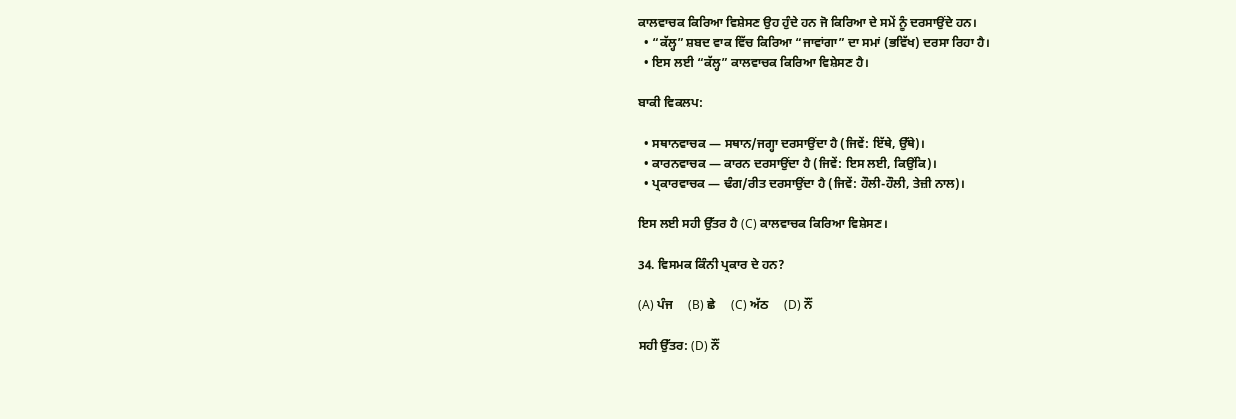ਕਾਲਵਾਚਕ ਕਿਰਿਆ ਵਿਸ਼ੇਸਣ ਉਹ ਹੁੰਦੇ ਹਨ ਜੋ ਕਿਰਿਆ ਦੇ ਸਮੇਂ ਨੂੰ ਦਰਸਾਉਂਦੇ ਹਨ।
  • “ਕੱਲ੍ਹ” ਸ਼ਬਦ ਵਾਕ ਵਿੱਚ ਕਿਰਿਆ “ਜਾਵਾਂਗਾ” ਦਾ ਸਮਾਂ (ਭਵਿੱਖ) ਦਰਸਾ ਰਿਹਾ ਹੈ।
  • ਇਸ ਲਈ “ਕੱਲ੍ਹ” ਕਾਲਵਾਚਕ ਕਿਰਿਆ ਵਿਸ਼ੇਸਣ ਹੈ।

ਬਾਕੀ ਵਿਕਲਪ:

  • ਸਥਾਨਵਾਚਕ — ਸਥਾਨ/ਜਗ੍ਹਾ ਦਰਸਾਉਂਦਾ ਹੈ (ਜਿਵੇਂ: ਇੱਥੇ, ਉੱਥੇ)।
  • ਕਾਰਨਵਾਚਕ — ਕਾਰਨ ਦਰਸਾਉਂਦਾ ਹੈ (ਜਿਵੇਂ: ਇਸ ਲਈ, ਕਿਉਂਕਿ)।
  • ਪ੍ਰਕਾਰਵਾਚਕ — ਢੰਗ/ਰੀਤ ਦਰਸਾਉਂਦਾ ਹੈ (ਜਿਵੇਂ: ਹੌਲੀ-ਹੌਲੀ, ਤੇਜ਼ੀ ਨਾਲ)।

ਇਸ ਲਈ ਸਹੀ ਉੱਤਰ ਹੈ (C) ਕਾਲਵਾਚਕ ਕਿਰਿਆ ਵਿਸ਼ੇਸਣ।

34. ਵਿਸਮਕ ਕਿੰਨੀ ਪ੍ਰਕਾਰ ਦੇ ਹਨ?

(A) ਪੰਜ     (B) ਛੇ     (C) ਅੱਠ     (D) ਨੌਂ

ਸਹੀ ਉੱਤਰ: (D) ਨੌਂ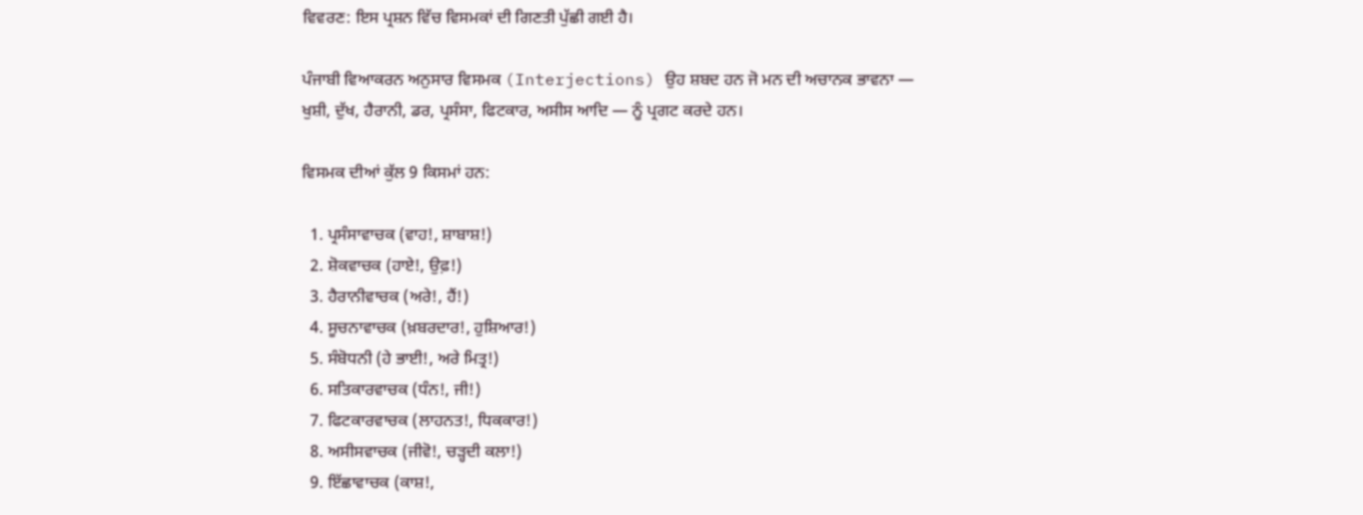ਵਿਵਰਣ: ਇਸ ਪ੍ਰਸ਼ਨ ਵਿੱਚ ਵਿਸਮਕਾਂ ਦੀ ਗਿਣਤੀ ਪੁੱਛੀ ਗਈ ਹੈ।

ਪੰਜਾਬੀ ਵਿਆਕਰਨ ਅਨੁਸਾਰ ਵਿਸਮਕ (Interjections) ਉਹ ਸ਼ਬਦ ਹਨ ਜੋ ਮਨ ਦੀ ਅਚਾਨਕ ਭਾਵਨਾ — ਖੁਸ਼ੀ, ਦੁੱਖ, ਹੈਰਾਨੀ, ਡਰ, ਪ੍ਰਸੰਸਾ, ਫਿਟਕਾਰ, ਅਸੀਸ ਆਦਿ — ਨੂੰ ਪ੍ਰਗਟ ਕਰਦੇ ਹਨ।

ਵਿਸਮਕ ਦੀਆਂ ਕੁੱਲ 9 ਕਿਸਮਾਂ ਹਨ:

  1. ਪ੍ਰਸੰਸਾਵਾਚਕ (ਵਾਹ!, ਸ਼ਾਬਾਸ਼!)
  2. ਸ਼ੋਕਵਾਚਕ (ਹਾਏ!, ਉਫ਼!)
  3. ਹੈਰਾਨੀਵਾਚਕ (ਅਰੇ!, ਹੈਂ!)
  4. ਸੂਚਨਾਵਾਚਕ (ਖ਼ਬਰਦਾਰ!, ਹੁਸ਼ਿਆਰ!)
  5. ਸੰਬੋਧਨੀ (ਹੇ ਭਾਈ!, ਅਰੇ ਮਿਤ੍ਰ!)
  6. ਸਤਿਕਾਰਵਾਚਕ (ਧੰਨ!, ਜੀ!)
  7. ਫਿਟਕਾਰਵਾਚਕ (ਲਾਹਨਤ!, ਧਿਕਕਾਰ!)
  8. ਅਸੀਸਵਾਚਕ (ਜੀਵੋ!, ਚੜ੍ਹਦੀ ਕਲਾ!)
  9. ਇੱਛਾਵਾਚਕ (ਕਾਸ਼!,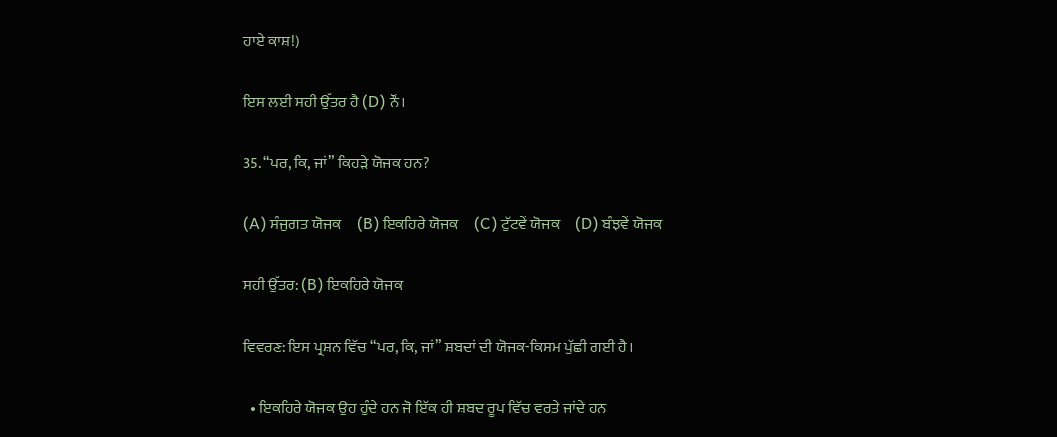ਹਾਏ ਕਾਸ਼!)

ਇਸ ਲਈ ਸਹੀ ਉੱਤਰ ਹੈ (D) ਨੌਂ।

35. “ਪਰ, ਕਿ, ਜਾਂ” ਕਿਹੜੇ ਯੋਜਕ ਹਨ?

(A) ਸੰਜੁਗਤ ਯੋਜਕ     (B) ਇਕਹਿਰੇ ਯੋਜਕ     (C) ਟੁੱਟਵੇਂ ਯੋਜਕ     (D) ਬੰਝਵੇਂ ਯੋਜਕ

ਸਹੀ ਉੱਤਰ: (B) ਇਕਹਿਰੇ ਯੋਜਕ

ਵਿਵਰਣ: ਇਸ ਪ੍ਰਸ਼ਨ ਵਿੱਚ “ਪਰ, ਕਿ, ਜਾਂ” ਸ਼ਬਦਾਂ ਦੀ ਯੋਜਕ-ਕਿਸਮ ਪੁੱਛੀ ਗਈ ਹੈ।

  • ਇਕਹਿਰੇ ਯੋਜਕ ਉਹ ਹੁੰਦੇ ਹਨ ਜੋ ਇੱਕ ਹੀ ਸ਼ਬਦ ਰੂਪ ਵਿੱਚ ਵਰਤੇ ਜਾਂਦੇ ਹਨ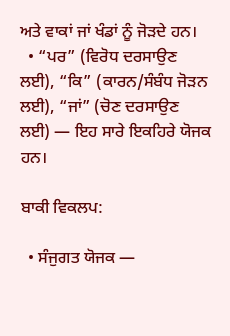ਅਤੇ ਵਾਕਾਂ ਜਾਂ ਖੰਡਾਂ ਨੂੰ ਜੋੜਦੇ ਹਨ।
  • “ਪਰ” (ਵਿਰੋਧ ਦਰਸਾਉਣ ਲਈ), “ਕਿ” (ਕਾਰਨ/ਸੰਬੰਧ ਜੋੜਨ ਲਈ), “ਜਾਂ” (ਚੋਣ ਦਰਸਾਉਣ ਲਈ) — ਇਹ ਸਾਰੇ ਇਕਹਿਰੇ ਯੋਜਕ ਹਨ।

ਬਾਕੀ ਵਿਕਲਪ:

  • ਸੰਜੁਗਤ ਯੋਜਕ —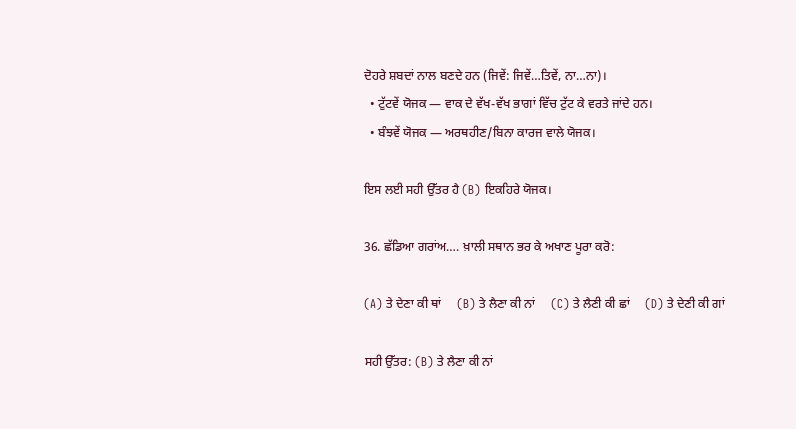ਦੋਹਰੇ ਸ਼ਬਦਾਂ ਨਾਲ ਬਣਦੇ ਹਨ (ਜਿਵੇਂ: ਜਿਵੇਂ…ਤਿਵੇਂ, ਨਾ…ਨਾ)।
  • ਟੁੱਟਵੇਂ ਯੋਜਕ — ਵਾਕ ਦੇ ਵੱਖ-ਵੱਖ ਭਾਗਾਂ ਵਿੱਚ ਟੁੱਟ ਕੇ ਵਰਤੇ ਜਾਂਦੇ ਹਨ।
  • ਬੰਝਵੇਂ ਯੋਜਕ — ਅਰਥਹੀਣ/ਬਿਨਾ ਕਾਰਜ ਵਾਲੇ ਯੋਜਕ।

ਇਸ ਲਈ ਸਹੀ ਉੱਤਰ ਹੈ (B) ਇਕਹਿਰੇ ਯੋਜਕ।

36. ਛੱਡਿਆ ਗਰਾਂਅ…. ਖ਼ਾਲੀ ਸਥਾਨ ਭਰ ਕੇ ਅਖਾਣ ਪੂਰਾ ਕਰੋ:

(A) ਤੇ ਦੇਣਾ ਕੀ ਥਾਂ     (B) ਤੇ ਲੈਣਾ ਕੀ ਨਾਂ     (C) ਤੇ ਲੈਣੀ ਕੀ ਛਾਂ     (D) ਤੇ ਦੇਣੀ ਕੀ ਗਾਂ

ਸਹੀ ਉੱਤਰ: (B) ਤੇ ਲੈਣਾ ਕੀ ਨਾਂ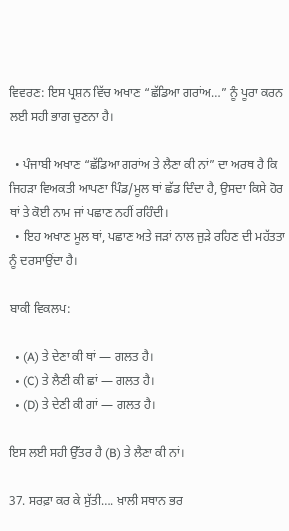ਵਿਵਰਣ: ਇਸ ਪ੍ਰਸ਼ਨ ਵਿੱਚ ਅਖਾਣ “ਛੱਡਿਆ ਗਰਾਂਅ…” ਨੂੰ ਪੂਰਾ ਕਰਨ ਲਈ ਸਹੀ ਭਾਗ ਚੁਣਨਾ ਹੈ।

  • ਪੰਜਾਬੀ ਅਖਾਣ “ਛੱਡਿਆ ਗਰਾਂਅ ਤੇ ਲੈਣਾ ਕੀ ਨਾਂ” ਦਾ ਅਰਥ ਹੈ ਕਿ ਜਿਹੜਾ ਵਿਅਕਤੀ ਆਪਣਾ ਪਿੰਡ/ਮੂਲ ਥਾਂ ਛੱਡ ਦਿੰਦਾ ਹੈ, ਉਸਦਾ ਕਿਸੇ ਹੋਰ ਥਾਂ ਤੇ ਕੋਈ ਨਾਮ ਜਾਂ ਪਛਾਣ ਨਹੀਂ ਰਹਿੰਦੀ।
  • ਇਹ ਅਖਾਣ ਮੂਲ ਥਾਂ, ਪਛਾਣ ਅਤੇ ਜੜਾਂ ਨਾਲ ਜੁੜੇ ਰਹਿਣ ਦੀ ਮਹੱਤਤਾ ਨੂੰ ਦਰਸਾਉਂਦਾ ਹੈ।

ਬਾਕੀ ਵਿਕਲਪ:

  • (A) ਤੇ ਦੇਣਾ ਕੀ ਥਾਂ — ਗਲਤ ਹੈ।
  • (C) ਤੇ ਲੈਣੀ ਕੀ ਛਾਂ — ਗਲਤ ਹੈ।
  • (D) ਤੇ ਦੇਣੀ ਕੀ ਗਾਂ — ਗਲਤ ਹੈ।

ਇਸ ਲਈ ਸਹੀ ਉੱਤਰ ਹੈ (B) ਤੇ ਲੈਣਾ ਕੀ ਨਾਂ।

37. ਸਰਫ਼ਾ ਕਰ ਕੇ ਸੁੱਤੀ…. ਖ਼ਾਲੀ ਸਥਾਨ ਭਰ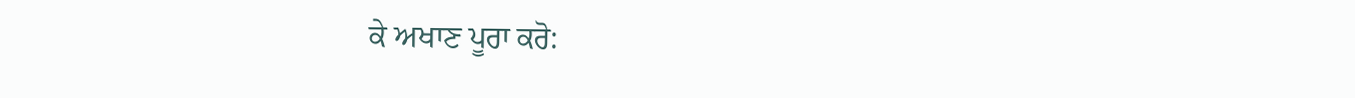ਕੇ ਅਖਾਣ ਪੂਰਾ ਕਰੋ: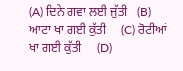(A) ਦਿਨੇ ਗਵਾ ਲਈ ਜੁੱਤੀ   (B) ਆਟਾ ਖਾ ਗਈ ਕੁੱਤੀ     (C) ਰੋਟੀਆਂ ਖਾ ਗਈ ਕੁੱਤੀ     (D)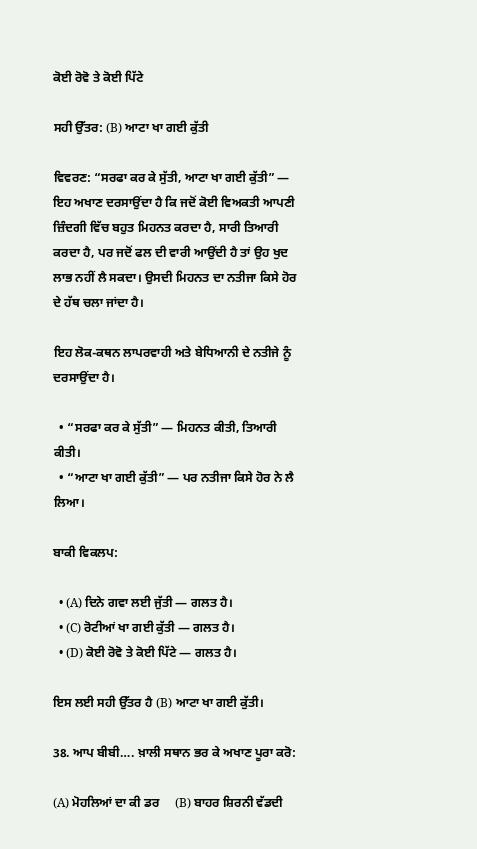ਕੋਈ ਰੋਵੋ ਤੇ ਕੋਈ ਪਿੱਟੇ

ਸਹੀ ਉੱਤਰ: (B) ਆਟਾ ਖਾ ਗਈ ਕੁੱਤੀ

ਵਿਵਰਣ: “ਸਰਫਾ ਕਰ ਕੇ ਸੁੱਤੀ, ਆਟਾ ਖਾ ਗਈ ਕੁੱਤੀ” — ਇਹ ਅਖਾਣ ਦਰਸਾਉਂਦਾ ਹੈ ਕਿ ਜਦੋਂ ਕੋਈ ਵਿਅਕਤੀ ਆਪਣੀ ਜ਼ਿੰਦਗੀ ਵਿੱਚ ਬਹੁਤ ਮਿਹਨਤ ਕਰਦਾ ਹੈ, ਸਾਰੀ ਤਿਆਰੀ ਕਰਦਾ ਹੈ, ਪਰ ਜਦੋਂ ਫਲ ਦੀ ਵਾਰੀ ਆਉਂਦੀ ਹੈ ਤਾਂ ਉਹ ਖੁਦ ਲਾਭ ਨਹੀਂ ਲੈ ਸਕਦਾ। ਉਸਦੀ ਮਿਹਨਤ ਦਾ ਨਤੀਜਾ ਕਿਸੇ ਹੋਰ ਦੇ ਹੱਥ ਚਲਾ ਜਾਂਦਾ ਹੈ।

ਇਹ ਲੋਕ-ਕਥਨ ਲਾਪਰਵਾਹੀ ਅਤੇ ਬੇਧਿਆਨੀ ਦੇ ਨਤੀਜੇ ਨੂੰ ਦਰਸਾਉਂਦਾ ਹੈ।

  • “ਸਰਫਾ ਕਰ ਕੇ ਸੁੱਤੀ” — ਮਿਹਨਤ ਕੀਤੀ, ਤਿਆਰੀ ਕੀਤੀ।
  • “ਆਟਾ ਖਾ ਗਈ ਕੁੱਤੀ” — ਪਰ ਨਤੀਜਾ ਕਿਸੇ ਹੋਰ ਨੇ ਲੈ ਲਿਆ।

ਬਾਕੀ ਵਿਕਲਪ:

  • (A) ਦਿਨੇ ਗਵਾ ਲਈ ਜੁੱਤੀ — ਗਲਤ ਹੈ।
  • (C) ਰੋਟੀਆਂ ਖਾ ਗਈ ਕੁੱਤੀ — ਗਲਤ ਹੈ।
  • (D) ਕੋਈ ਰੋਵੋ ਤੇ ਕੋਈ ਪਿੱਟੇ — ਗਲਤ ਹੈ।

ਇਸ ਲਈ ਸਹੀ ਉੱਤਰ ਹੈ (B) ਆਟਾ ਖਾ ਗਈ ਕੁੱਤੀ।

38. ਆਪ ਬੀਬੀ…. ਖ਼ਾਲੀ ਸਥਾਨ ਭਰ ਕੇ ਅਖਾਣ ਪੂਰਾ ਕਰੋ:

(A) ਮੋਹਲਿਆਂ ਦਾ ਕੀ ਡਰ     (B) ਬਾਹਰ ਸ਼ਿਰਨੀ ਵੱਡਦੀ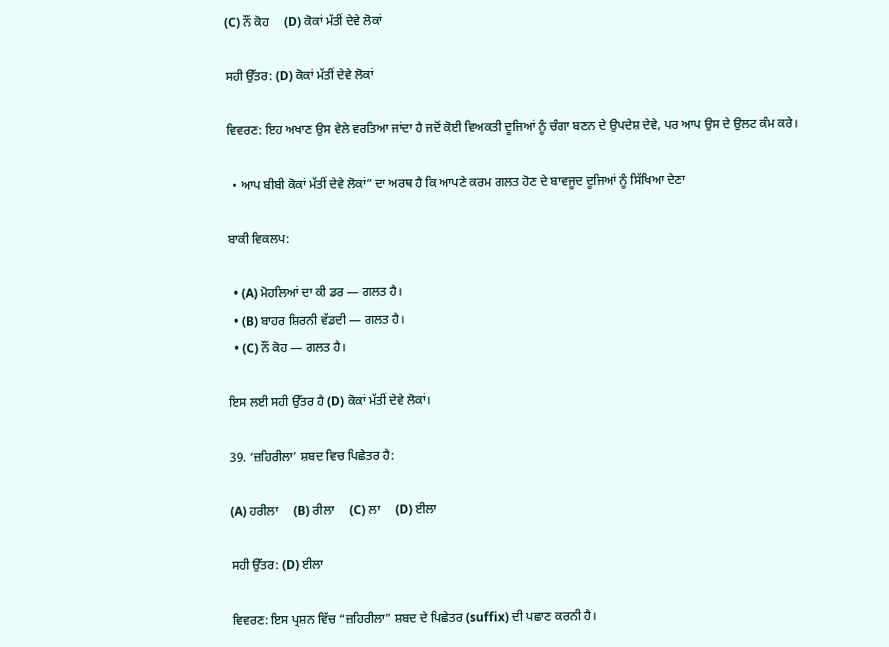(C) ਨੌਂ ਕੋਹ     (D) ਕੋਕਾਂ ਮੱਤੀਂ ਦੇਵੇ ਲੋਕਾਂ

ਸਹੀ ਉੱਤਰ: (D) ਕੋਕਾਂ ਮੱਤੀਂ ਦੇਵੇ ਲੋਕਾਂ

ਵਿਵਰਣ: ਇਹ ਅਖਾਣ ਉਸ ਵੇਲੇ ਵਰਤਿਆ ਜਾਂਦਾ ਹੈ ਜਦੋਂ ਕੋਈ ਵਿਅਕਤੀ ਦੂਜਿਆਂ ਨੂੰ ਚੰਗਾ ਬਣਨ ਦੇ ਉਪਦੇਸ਼ ਦੇਵੇ, ਪਰ ਆਪ ਉਸ ਦੇ ਉਲਟ ਕੰਮ ਕਰੇ।

  • ਆਪ ਬੀਬੀ ਕੋਕਾਂ ਮੱਤੀਂ ਦੇਵੇ ਲੋਕਾਂ” ਦਾ ਅਰਥ ਹੈ ਕਿ ਆਪਣੇ ਕਰਮ ਗਲਤ ਹੋਣ ਦੇ ਬਾਵਜੂਦ ਦੂਜਿਆਂ ਨੂੰ ਸਿੱਖਿਆ ਦੇਣਾ

ਬਾਕੀ ਵਿਕਲਪ:

  • (A) ਮੋਹਲਿਆਂ ਦਾ ਕੀ ਡਰ — ਗਲਤ ਹੈ।
  • (B) ਬਾਹਰ ਸ਼ਿਰਨੀ ਵੱਡਦੀ — ਗਲਤ ਹੈ।
  • (C) ਨੌਂ ਕੋਹ — ਗਲਤ ਹੈ।

ਇਸ ਲਈ ਸਹੀ ਉੱਤਰ ਹੈ (D) ਕੋਕਾਂ ਮੱਤੀਂ ਦੇਵੇ ਲੋਕਾਂ।

39. ‘ਜ਼ਹਿਰੀਲਾ’ ਸ਼ਬਦ ਵਿਚ ਪਿਛੇਤਰ ਹੈ:

(A) ਹਰੀਲਾ     (B) ਰੀਲਾ     (C) ਲਾ     (D) ਈਲਾ

ਸਹੀ ਉੱਤਰ: (D) ਈਲਾ

ਵਿਵਰਣ: ਇਸ ਪ੍ਰਸ਼ਨ ਵਿੱਚ “ਜ਼ਹਿਰੀਲਾ” ਸ਼ਬਦ ਦੇ ਪਿਛੇਤਰ (suffix) ਦੀ ਪਛਾਣ ਕਰਨੀ ਹੈ।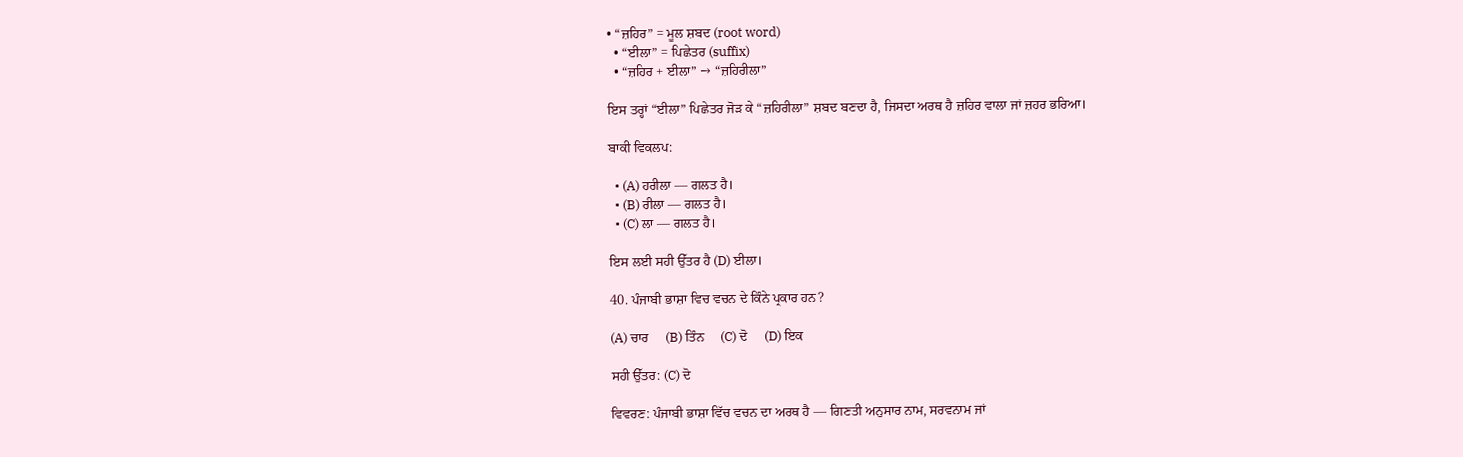• “ਜ਼ਹਿਰ” = ਮੂਲ ਸ਼ਬਦ (root word)
  • “ਈਲਾ” = ਪਿਛੇਤਰ (suffix)
  • “ਜ਼ਹਿਰ + ਈਲਾ” → “ਜ਼ਹਿਰੀਲਾ”

ਇਸ ਤਰ੍ਹਾਂ “ਈਲਾ” ਪਿਛੇਤਰ ਜੋੜ ਕੇ “ਜ਼ਹਿਰੀਲਾ” ਸ਼ਬਦ ਬਣਦਾ ਹੈ, ਜਿਸਦਾ ਅਰਥ ਹੈ ਜ਼ਹਿਰ ਵਾਲਾ ਜਾਂ ਜ਼ਹਰ ਭਰਿਆ।

ਬਾਕੀ ਵਿਕਲਪ:

  • (A) ਹਰੀਲਾ — ਗਲਤ ਹੈ।
  • (B) ਰੀਲਾ — ਗਲਤ ਹੈ।
  • (C) ਲਾ — ਗਲਤ ਹੈ।

ਇਸ ਲਈ ਸਹੀ ਉੱਤਰ ਹੈ (D) ਈਲਾ।

40. ਪੰਜਾਬੀ ਭਾਸ਼ਾ ਵਿਚ ਵਚਨ ਦੇ ਕਿੰਨੇ ਪ੍ਰਕਾਰ ਹਨ?

(A) ਚਾਰ     (B) ਤਿੰਨ     (C) ਦੋ     (D) ਇਕ

ਸਹੀ ਉੱਤਰ: (C) ਦੋ

ਵਿਵਰਣ: ਪੰਜਾਬੀ ਭਾਸ਼ਾ ਵਿੱਚ ਵਚਨ ਦਾ ਅਰਥ ਹੈ — ਗਿਣਤੀ ਅਨੁਸਾਰ ਨਾਮ, ਸਰਵਨਾਮ ਜਾਂ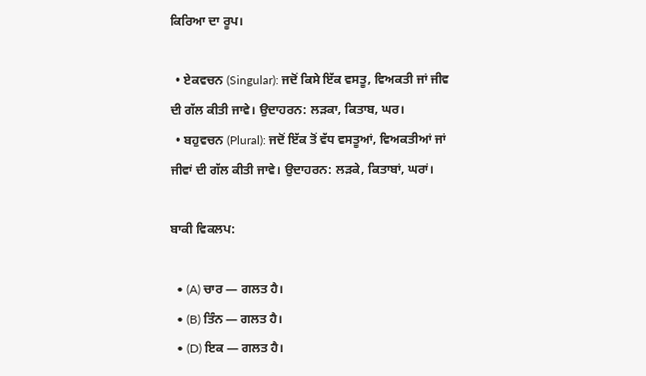ਕਿਰਿਆ ਦਾ ਰੂਪ।

  • ਏਕਵਚਨ (Singular): ਜਦੋਂ ਕਿਸੇ ਇੱਕ ਵਸਤੂ, ਵਿਅਕਤੀ ਜਾਂ ਜੀਵ ਦੀ ਗੱਲ ਕੀਤੀ ਜਾਵੇ। ਉਦਾਹਰਨ: ਲੜਕਾ, ਕਿਤਾਬ, ਘਰ।
  • ਬਹੁਵਚਨ (Plural): ਜਦੋਂ ਇੱਕ ਤੋਂ ਵੱਧ ਵਸਤੂਆਂ, ਵਿਅਕਤੀਆਂ ਜਾਂ ਜੀਵਾਂ ਦੀ ਗੱਲ ਕੀਤੀ ਜਾਵੇ। ਉਦਾਹਰਨ: ਲੜਕੇ, ਕਿਤਾਬਾਂ, ਘਰਾਂ।

ਬਾਕੀ ਵਿਕਲਪ:

  • (A) ਚਾਰ — ਗਲਤ ਹੈ।
  • (B) ਤਿੰਨ — ਗਲਤ ਹੈ।
  • (D) ਇਕ — ਗਲਤ ਹੈ।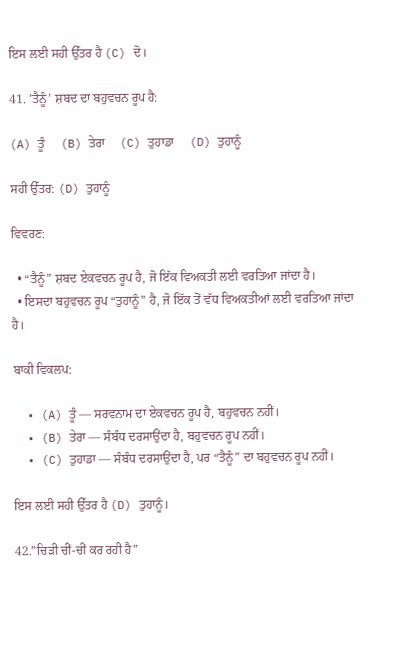ਇਸ ਲਈ ਸਹੀ ਉੱਤਰ ਹੈ (C) ਦੋ।

41. ’ਤੈਨੂੰ’ ਸ਼ਬਦ ਦਾ ਬਹੁਵਚਨ ਰੂਪ ਹੈ:

(A) ਤੂੰ     (B) ਤੇਰਾ     (C) ਤੁਹਾਡਾ     (D) ਤੁਹਾਨੂੰ

ਸਹੀ ਉੱਤਰ: (D) ਤੁਹਾਨੂੰ

ਵਿਵਰਣ:

  • “ਤੈਨੂੰ” ਸ਼ਬਦ ਏਕਵਚਨ ਰੂਪ ਹੈ, ਜੋ ਇੱਕ ਵਿਅਕਤੀ ਲਈ ਵਰਤਿਆ ਜਾਂਦਾ ਹੈ।
  • ਇਸਦਾ ਬਹੁਵਚਨ ਰੂਪ “ਤੁਹਾਨੂੰ” ਹੈ, ਜੋ ਇੱਕ ਤੋਂ ਵੱਧ ਵਿਅਕਤੀਆਂ ਲਈ ਵਰਤਿਆ ਜਾਂਦਾ ਹੈ।

ਬਾਕੀ ਵਿਕਲਪ:

  • (A) ਤੂੰ — ਸਰਵਨਾਮ ਦਾ ਏਕਵਚਨ ਰੂਪ ਹੈ, ਬਹੁਵਚਨ ਨਹੀਂ।
  • (B) ਤੇਰਾ — ਸੰਬੰਧ ਦਰਸਾਉਂਦਾ ਹੈ, ਬਹੁਵਚਨ ਰੂਪ ਨਹੀਂ।
  • (C) ਤੁਹਾਡਾ — ਸੰਬੰਧ ਦਰਸਾਉਂਦਾ ਹੈ, ਪਰ “ਤੈਨੂੰ” ਦਾ ਬਹੁਵਚਨ ਰੂਪ ਨਹੀਂ।

ਇਸ ਲਈ ਸਹੀ ਉੱਤਰ ਹੈ (D) ਤੁਹਾਨੂੰ।

42.”ਚਿੜੀ ਚੀਂ-ਚੀਂ ਕਰ ਰਹੀ ਹੈ”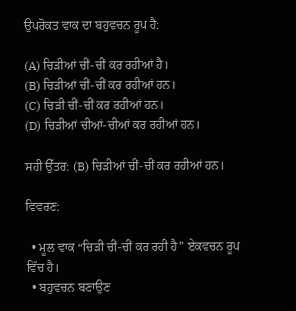ਉਪਰੋਕਤ ਵਾਕ ਦਾ ਬਹੁਵਚਨ ਰੂਪ ਹੈ:

(A) ਚਿੜੀਆਂ ਚੀਂ-ਚੀਂ ਕਰ ਰਹੀਆਂ ਹੈ।
(B) ਚਿੜੀਆਂ ਚੀਂ-ਚੀਂ ਕਰ ਰਹੀਆਂ ਹਨ।
(C) ਚਿੜੀ ਚੀਂ-ਚੀਂ ਕਰ ਰਹੀਆਂ ਹਨ।
(D) ਚਿੜੀਆਂ ਚੀਆਂ-ਚੀਆਂ ਕਰ ਰਹੀਆਂ ਹਨ।

ਸਹੀ ਉੱਤਰ: (B) ਚਿੜੀਆਂ ਚੀਂ-ਚੀਂ ਕਰ ਰਹੀਆਂ ਹਨ।

ਵਿਵਰਣ:

  • ਮੂਲ ਵਾਕ “ਚਿੜੀ ਚੀਂ-ਚੀਂ ਕਰ ਰਹੀ ਹੈ” ਏਕਵਚਨ ਰੂਪ ਵਿੱਚ ਹੈ।
  • ਬਹੁਵਚਨ ਬਣਾਉਣ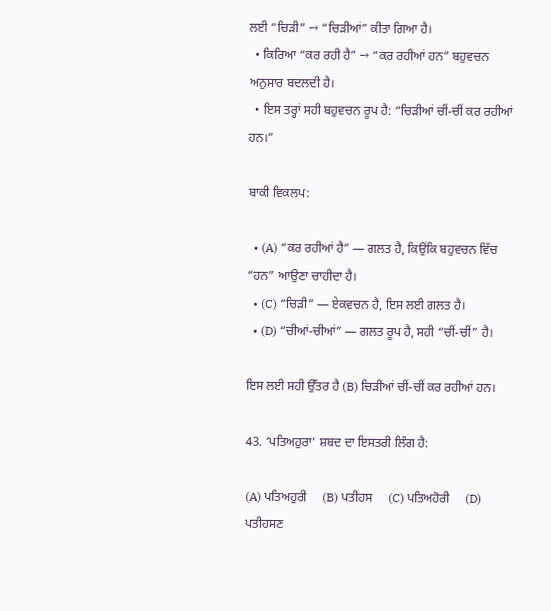ਲਈ “ਚਿੜੀ” → “ਚਿੜੀਆਂ” ਕੀਤਾ ਗਿਆ ਹੈ।
  • ਕਿਰਿਆ “ਕਰ ਰਹੀ ਹੈ” → “ਕਰ ਰਹੀਆਂ ਹਨ” ਬਹੁਵਚਨ ਅਨੁਸਾਰ ਬਦਲਦੀ ਹੈ।
  • ਇਸ ਤਰ੍ਹਾਂ ਸਹੀ ਬਹੁਵਚਨ ਰੂਪ ਹੈ: “ਚਿੜੀਆਂ ਚੀਂ-ਚੀਂ ਕਰ ਰਹੀਆਂ ਹਨ।”

ਬਾਕੀ ਵਿਕਲਪ:

  • (A) “ਕਰ ਰਹੀਆਂ ਹੈ” — ਗਲਤ ਹੈ, ਕਿਉਂਕਿ ਬਹੁਵਚਨ ਵਿੱਚ “ਹਨ” ਆਉਣਾ ਚਾਹੀਦਾ ਹੈ।
  • (C) “ਚਿੜੀ” — ਏਕਵਚਨ ਹੈ, ਇਸ ਲਈ ਗਲਤ ਹੈ।
  • (D) “ਚੀਆਂ-ਚੀਆਂ” — ਗਲਤ ਰੂਪ ਹੈ, ਸਹੀ “ਚੀਂ-ਚੀਂ” ਹੈ।

ਇਸ ਲਈ ਸਹੀ ਉੱਤਰ ਹੈ (B) ਚਿੜੀਆਂ ਚੀਂ-ਚੀਂ ਕਰ ਰਹੀਆਂ ਹਨ।

43. ‘ਪਤਿਅਹੁਰਾ’ ਸ਼ਬਦ ਦਾ ਇਸਤਰੀ ਲਿੰਗ ਹੈ:

(A) ਪਤਿਅਹੁਰੀ     (B) ਪਤੀਹਸ     (C) ਪਤਿਅਹੋਰੀ     (D) ਪਤੀਹਸਣ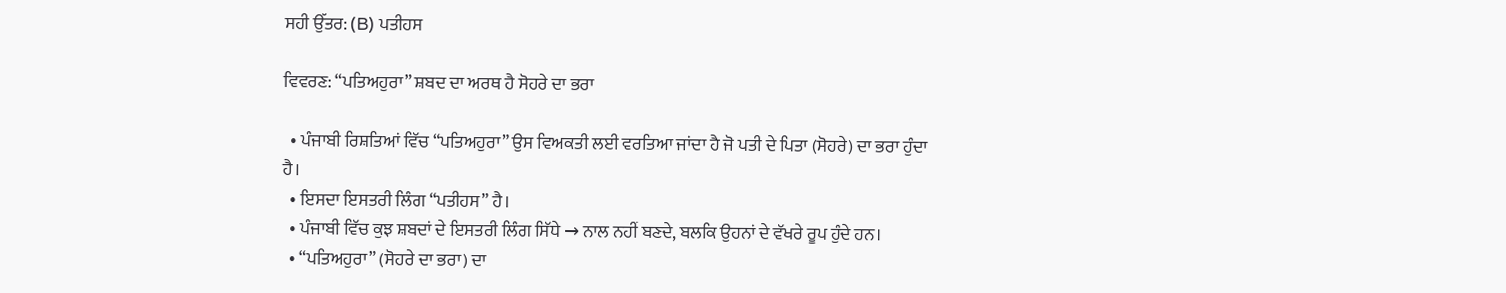ਸਹੀ ਉੱਤਰ: (B) ਪਤੀਹਸ

ਵਿਵਰਣ: “ਪਤਿਅਹੁਰਾ” ਸ਼ਬਦ ਦਾ ਅਰਥ ਹੈ ਸੋਹਰੇ ਦਾ ਭਰਾ

  • ਪੰਜਾਬੀ ਰਿਸ਼ਤਿਆਂ ਵਿੱਚ “ਪਤਿਅਹੁਰਾ” ਉਸ ਵਿਅਕਤੀ ਲਈ ਵਰਤਿਆ ਜਾਂਦਾ ਹੈ ਜੋ ਪਤੀ ਦੇ ਪਿਤਾ (ਸੋਹਰੇ) ਦਾ ਭਰਾ ਹੁੰਦਾ ਹੈ।
  • ਇਸਦਾ ਇਸਤਰੀ ਲਿੰਗ “ਪਤੀਹਸ” ਹੈ।
  • ਪੰਜਾਬੀ ਵਿੱਚ ਕੁਝ ਸ਼ਬਦਾਂ ਦੇ ਇਸਤਰੀ ਲਿੰਗ ਸਿੱਧੇ → ਨਾਲ ਨਹੀਂ ਬਣਦੇ, ਬਲਕਿ ਉਹਨਾਂ ਦੇ ਵੱਖਰੇ ਰੂਪ ਹੁੰਦੇ ਹਨ।
  • “ਪਤਿਅਹੁਰਾ” (ਸੋਹਰੇ ਦਾ ਭਰਾ) ਦਾ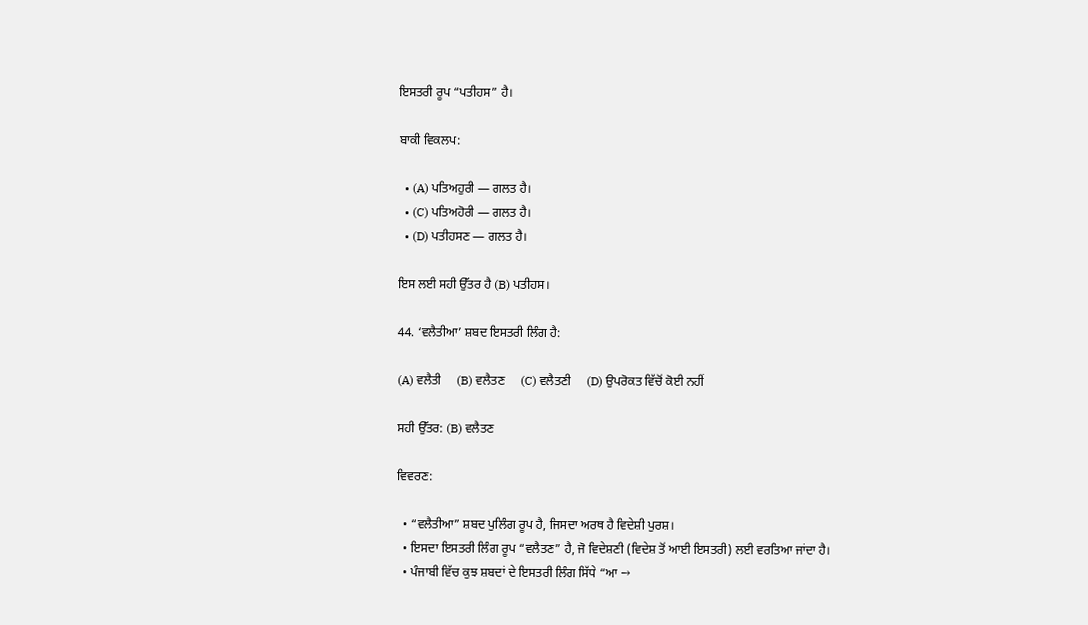ਇਸਤਰੀ ਰੂਪ “ਪਤੀਹਸ” ਹੈ।

ਬਾਕੀ ਵਿਕਲਪ:

  • (A) ਪਤਿਅਹੁਰੀ — ਗਲਤ ਹੈ।
  • (C) ਪਤਿਅਹੋਰੀ — ਗਲਤ ਹੈ।
  • (D) ਪਤੀਹਸਣ — ਗਲਤ ਹੈ।

ਇਸ ਲਈ ਸਹੀ ਉੱਤਰ ਹੈ (B) ਪਤੀਹਸ।

44. ‘ਵਲੈਤੀਆ’ ਸ਼ਬਦ ਇਸਤਰੀ ਲਿੰਗ ਹੈ:

(A) ਵਲੈਤੀ     (B) ਵਲੈਤਣ     (C) ਵਲੈਤਣੀ     (D) ਉਪਰੋਕਤ ਵਿੱਚੋਂ ਕੋਈ ਨਹੀਂ

ਸਹੀ ਉੱਤਰ: (B) ਵਲੈਤਣ

ਵਿਵਰਣ:

  • “ਵਲੈਤੀਆ” ਸ਼ਬਦ ਪੁਲਿੰਗ ਰੂਪ ਹੈ, ਜਿਸਦਾ ਅਰਥ ਹੈ ਵਿਦੇਸ਼ੀ ਪੁਰਸ਼।
  • ਇਸਦਾ ਇਸਤਰੀ ਲਿੰਗ ਰੂਪ “ਵਲੈਤਣ” ਹੈ, ਜੋ ਵਿਦੇਸ਼ਣੀ (ਵਿਦੇਸ਼ ਤੋਂ ਆਈ ਇਸਤਰੀ) ਲਈ ਵਰਤਿਆ ਜਾਂਦਾ ਹੈ।
  • ਪੰਜਾਬੀ ਵਿੱਚ ਕੁਝ ਸ਼ਬਦਾਂ ਦੇ ਇਸਤਰੀ ਲਿੰਗ ਸਿੱਧੇ “ਆ →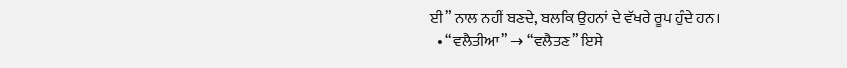ਈ” ਨਾਲ ਨਹੀਂ ਬਣਦੇ, ਬਲਕਿ ਉਹਨਾਂ ਦੇ ਵੱਖਰੇ ਰੂਪ ਹੁੰਦੇ ਹਨ।
  • “ਵਲੈਤੀਆ” → “ਵਲੈਤਣ” ਇਸੇ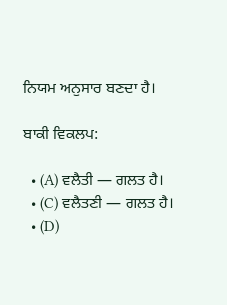ਨਿਯਮ ਅਨੁਸਾਰ ਬਣਦਾ ਹੈ।

ਬਾਕੀ ਵਿਕਲਪ:

  • (A) ਵਲੈਤੀ — ਗਲਤ ਹੈ।
  • (C) ਵਲੈਤਣੀ — ਗਲਤ ਹੈ।
  • (D)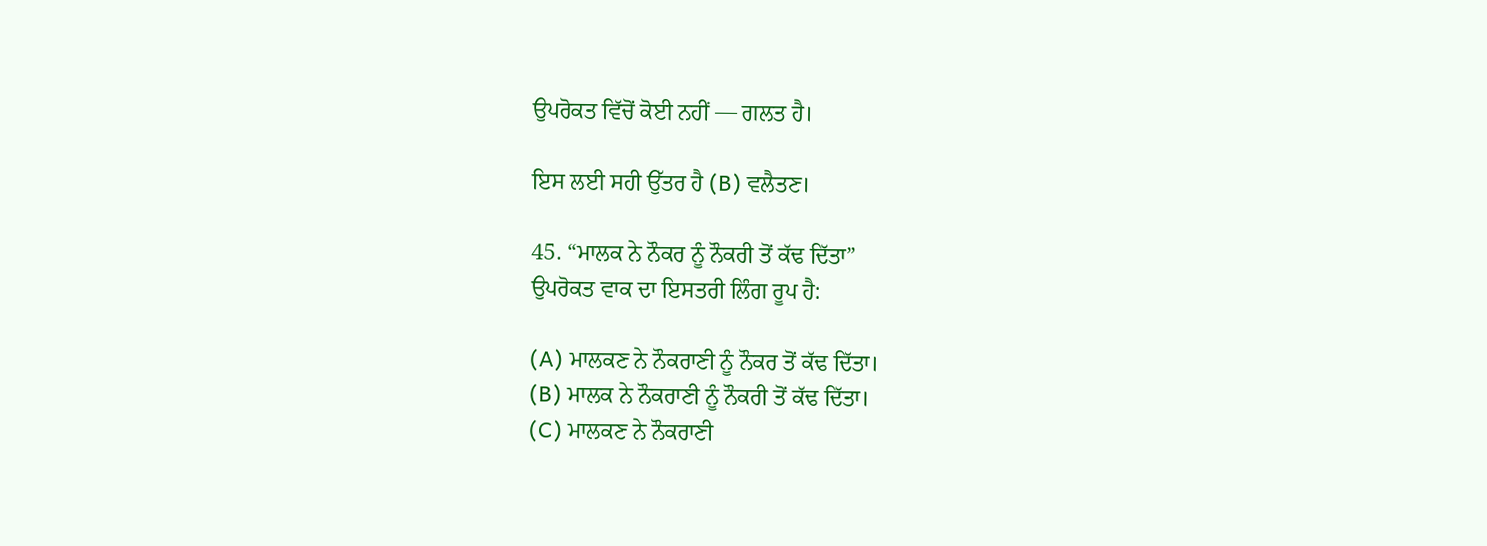ਉਪਰੋਕਤ ਵਿੱਚੋਂ ਕੋਈ ਨਹੀਂ — ਗਲਤ ਹੈ।

ਇਸ ਲਈ ਸਹੀ ਉੱਤਰ ਹੈ (B) ਵਲੈਤਣ।

45. “ਮਾਲਕ ਨੇ ਨੌਕਰ ਨੂੰ ਨੌਕਰੀ ਤੋਂ ਕੱਢ ਦਿੱਤਾ”
ਉਪਰੋਕਤ ਵਾਕ ਦਾ ਇਸਤਰੀ ਲਿੰਗ ਰੂਪ ਹੈ:

(A) ਮਾਲਕਣ ਨੇ ਨੌਕਰਾਣੀ ਨੂੰ ਨੌਕਰ ਤੋਂ ਕੱਢ ਦਿੱਤਾ।
(B) ਮਾਲਕ ਨੇ ਨੌਕਰਾਣੀ ਨੂੰ ਨੌਕਰੀ ਤੋਂ ਕੱਢ ਦਿੱਤਾ।
(C) ਮਾਲਕਣ ਨੇ ਨੌਕਰਾਣੀ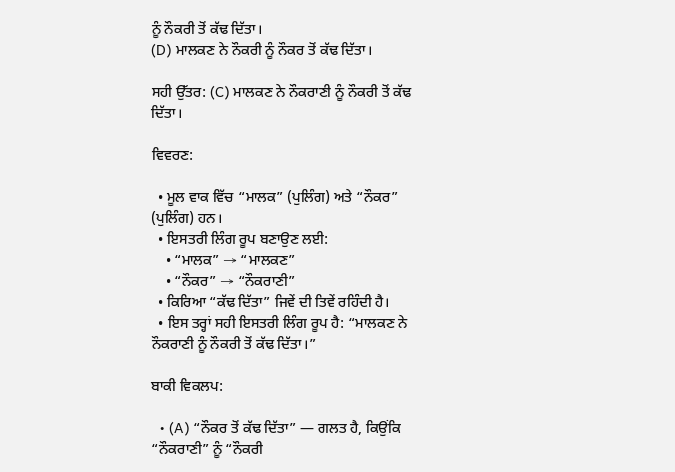ਨੂੰ ਨੌਕਰੀ ਤੋਂ ਕੱਢ ਦਿੱਤਾ।
(D) ਮਾਲਕਣ ਨੇ ਨੌਕਰੀ ਨੂੰ ਨੌਕਰ ਤੋਂ ਕੱਢ ਦਿੱਤਾ।

ਸਹੀ ਉੱਤਰ: (C) ਮਾਲਕਣ ਨੇ ਨੌਕਰਾਣੀ ਨੂੰ ਨੌਕਰੀ ਤੋਂ ਕੱਢ ਦਿੱਤਾ।

ਵਿਵਰਣ:

  • ਮੂਲ ਵਾਕ ਵਿੱਚ “ਮਾਲਕ” (ਪੁਲਿੰਗ) ਅਤੇ “ਨੌਕਰ” (ਪੁਲਿੰਗ) ਹਨ।
  • ਇਸਤਰੀ ਲਿੰਗ ਰੂਪ ਬਣਾਉਣ ਲਈ:
    • “ਮਾਲਕ” → “ਮਾਲਕਣ”
    • “ਨੌਕਰ” → “ਨੌਕਰਾਣੀ”
  • ਕਿਰਿਆ “ਕੱਢ ਦਿੱਤਾ” ਜਿਵੇਂ ਦੀ ਤਿਵੇਂ ਰਹਿੰਦੀ ਹੈ।
  • ਇਸ ਤਰ੍ਹਾਂ ਸਹੀ ਇਸਤਰੀ ਲਿੰਗ ਰੂਪ ਹੈ: “ਮਾਲਕਣ ਨੇ ਨੌਕਰਾਣੀ ਨੂੰ ਨੌਕਰੀ ਤੋਂ ਕੱਢ ਦਿੱਤਾ।”

ਬਾਕੀ ਵਿਕਲਪ:

  • (A) “ਨੌਕਰ ਤੋਂ ਕੱਢ ਦਿੱਤਾ” — ਗਲਤ ਹੈ, ਕਿਉਂਕਿ “ਨੌਕਰਾਣੀ” ਨੂੰ “ਨੌਕਰੀ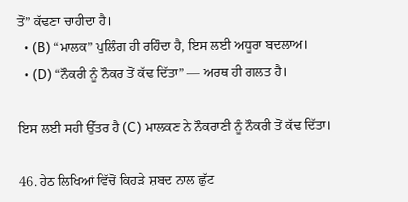ਤੋਂ” ਕੱਢਣਾ ਚਾਹੀਦਾ ਹੈ।
  • (B) “ਮਾਲਕ” ਪੁਲਿੰਗ ਹੀ ਰਹਿੰਦਾ ਹੈ, ਇਸ ਲਈ ਅਧੂਰਾ ਬਦਲਾਅ।
  • (D) “ਨੌਕਰੀ ਨੂੰ ਨੌਕਰ ਤੋਂ ਕੱਢ ਦਿੱਤਾ” — ਅਰਥ ਹੀ ਗਲਤ ਹੈ।

ਇਸ ਲਈ ਸਹੀ ਉੱਤਰ ਹੈ (C) ਮਾਲਕਣ ਨੇ ਨੌਕਰਾਣੀ ਨੂੰ ਨੌਕਰੀ ਤੋਂ ਕੱਢ ਦਿੱਤਾ।

46. ਹੇਠ ਲਿਖਿਆਂ ਵਿੱਚੋਂ ਕਿਹੜੇ ਸ਼ਬਦ ਨਾਲ ਛੁੱਟ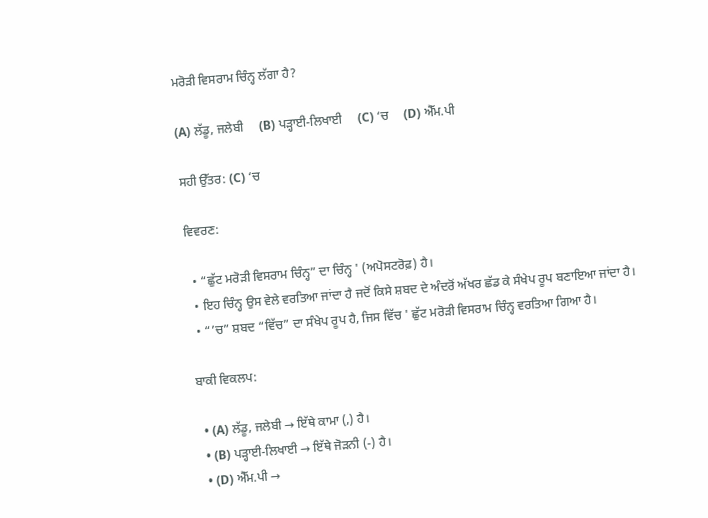ਮਰੋੜੀ ਵਿਸਰਾਮ ਚਿੰਨ੍ਹ ਲੱਗਾ ਹੈ?

(A) ਲੱਡੂ, ਜਲੇਬੀ     (B) ਪੜ੍ਹਾਈ-ਲਿਖਾਈ     (C) ‘ਚ     (D) ਐੱਮ.ਪੀ

ਸਹੀ ਉੱਤਰ: (C) ‘ਚ

ਵਿਵਰਣ:

  • “ਛੁੱਟ ਮਰੋੜੀ ਵਿਸਰਾਮ ਚਿੰਨ੍ਹ” ਦਾ ਚਿੰਨ੍ਹ ' (ਅਪੋਸਟਰੋਫ਼) ਹੈ।
  • ਇਹ ਚਿੰਨ੍ਹ ਉਸ ਵੇਲੇ ਵਰਤਿਆ ਜਾਂਦਾ ਹੈ ਜਦੋਂ ਕਿਸੇ ਸ਼ਬਦ ਦੇ ਅੰਦਰੋਂ ਅੱਖਰ ਛੱਡ ਕੇ ਸੰਖੇਪ ਰੂਪ ਬਣਾਇਆ ਜਾਂਦਾ ਹੈ।
  • “’ਚ” ਸ਼ਬਦ “ਵਿੱਚ” ਦਾ ਸੰਖੇਪ ਰੂਪ ਹੈ, ਜਿਸ ਵਿੱਚ ' ਛੁੱਟ ਮਰੋੜੀ ਵਿਸਰਾਮ ਚਿੰਨ੍ਹ ਵਰਤਿਆ ਗਿਆ ਹੈ।

ਬਾਕੀ ਵਿਕਲਪ:

  • (A) ਲੱਡੂ, ਜਲੇਬੀ → ਇੱਥੇ ਕਾਮਾ (,) ਹੈ।
  • (B) ਪੜ੍ਹਾਈ-ਲਿਖਾਈ → ਇੱਥੇ ਜੋੜਨੀ (-) ਹੈ।
  • (D) ਐੱਮ.ਪੀ →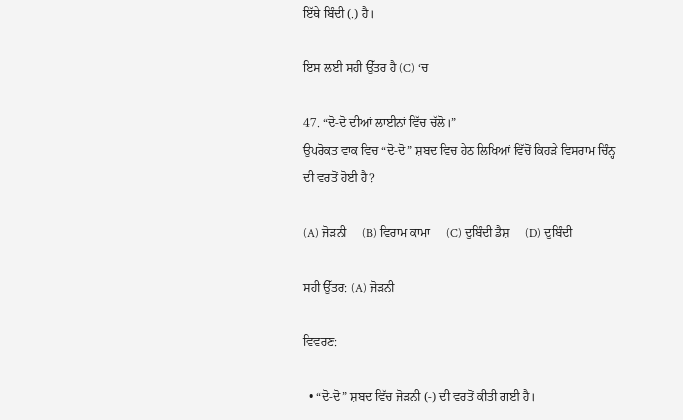ਇੱਥੇ ਬਿੰਦੀ (.) ਹੈ।

ਇਸ ਲਈ ਸਹੀ ਉੱਤਰ ਹੈ (C) ‘ਚ

47. “ਦੋ-ਦੋ ਦੀਆਂ ਲਾਈਨਾਂ ਵਿੱਚ ਚੱਲੋ।”
ਉਪਰੋਕਤ ਵਾਕ ਵਿਚ “ਦੋ-ਦੋ” ਸ਼ਬਦ ਵਿਚ ਹੇਠ ਲਿਖਿਆਂ ਵਿੱਚੋਂ ਕਿਹੜੇ ਵਿਸਰਾਮ ਚਿੰਨ੍ਹ ਦੀ ਵਰਤੋਂ ਹੋਈ ਹੈ?

(A) ਜੋੜਨੀ     (B) ਵਿਰਾਮ ਕਾਮਾ     (C) ਦੁਬਿੰਦੀ ਡੈਸ਼     (D) ਦੁਬਿੰਦੀ

ਸਹੀ ਉੱਤਰ: (A) ਜੋੜਨੀ

ਵਿਵਰਣ:

  • “ਦੋ-ਦੋ” ਸ਼ਬਦ ਵਿੱਚ ਜੋੜਨੀ (-) ਦੀ ਵਰਤੋਂ ਕੀਤੀ ਗਈ ਹੈ।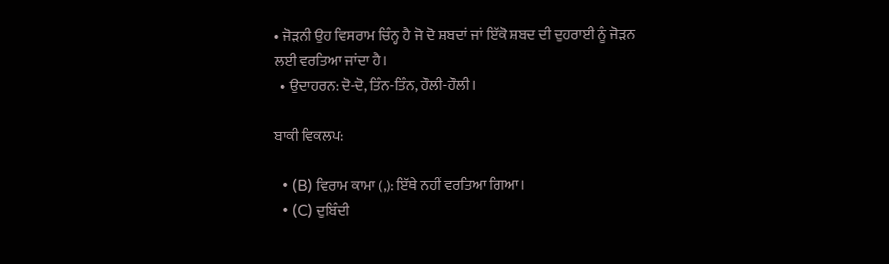• ਜੋੜਨੀ ਉਹ ਵਿਸਰਾਮ ਚਿੰਨ੍ਹ ਹੈ ਜੋ ਦੋ ਸ਼ਬਦਾਂ ਜਾਂ ਇੱਕੋ ਸ਼ਬਦ ਦੀ ਦੁਹਰਾਈ ਨੂੰ ਜੋੜਨ ਲਈ ਵਰਤਿਆ ਜਾਂਦਾ ਹੈ।
  • ਉਦਾਹਰਨ: ਦੋ-ਦੋ, ਤਿੰਨ-ਤਿੰਨ, ਹੌਲੀ-ਹੌਲੀ।

ਬਾਕੀ ਵਿਕਲਪ:

  • (B) ਵਿਰਾਮ ਕਾਮਾ (,): ਇੱਥੇ ਨਹੀਂ ਵਰਤਿਆ ਗਿਆ।
  • (C) ਦੁਬਿੰਦੀ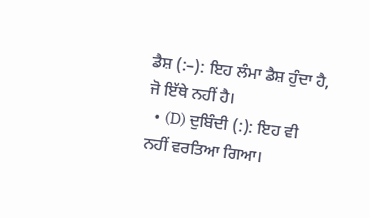ਡੈਸ਼ (:–): ਇਹ ਲੰਮਾ ਡੈਸ਼ ਹੁੰਦਾ ਹੈ, ਜੋ ਇੱਥੇ ਨਹੀਂ ਹੈ।
  • (D) ਦੁਬਿੰਦੀ (:): ਇਹ ਵੀ ਨਹੀਂ ਵਰਤਿਆ ਗਿਆ।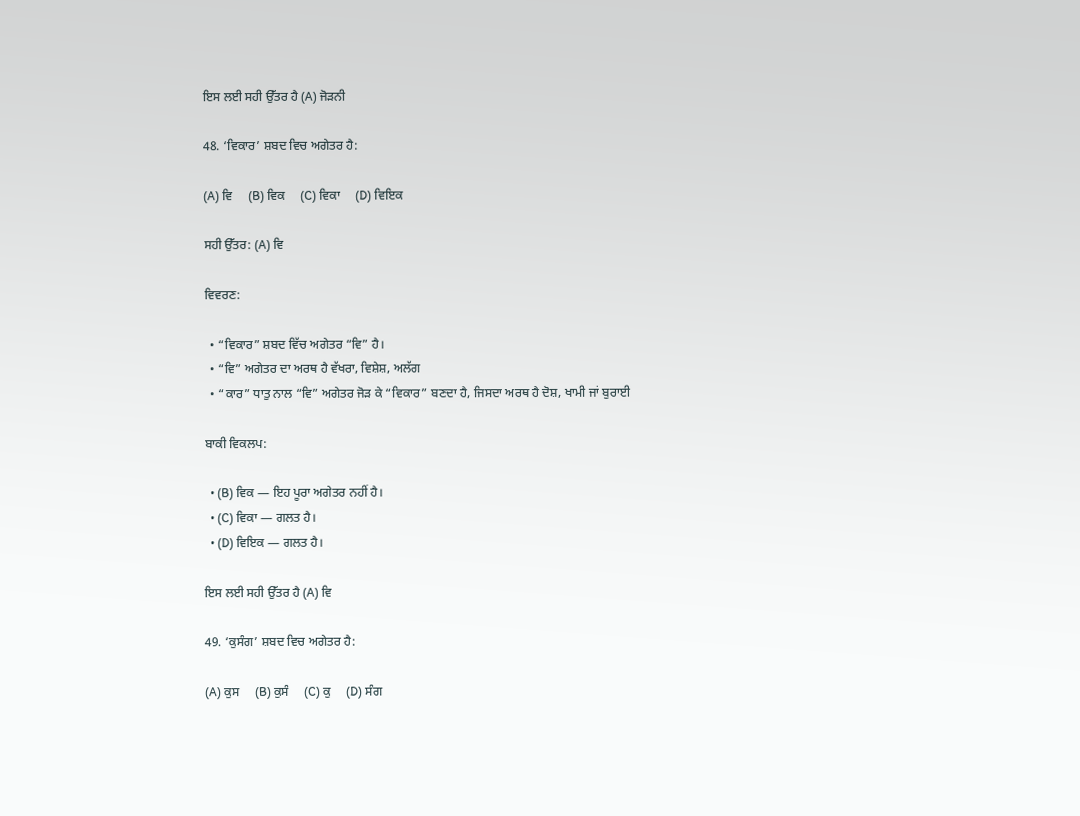ਇਸ ਲਈ ਸਹੀ ਉੱਤਰ ਹੈ (A) ਜੋੜਨੀ

48. ‘ਵਿਕਾਰ’ ਸ਼ਬਦ ਵਿਚ ਅਗੇਤਰ ਹੈ:

(A) ਵਿ     (B) ਵਿਕ     (C) ਵਿਕਾ     (D) ਵਿਇਕ

ਸਹੀ ਉੱਤਰ: (A) ਵਿ

ਵਿਵਰਣ:

  • “ਵਿਕਾਰ” ਸ਼ਬਦ ਵਿੱਚ ਅਗੇਤਰ “ਵਿ” ਹੈ।
  • “ਵਿ” ਅਗੇਤਰ ਦਾ ਅਰਥ ਹੈ ਵੱਖਰਾ, ਵਿਸ਼ੇਸ਼, ਅਲੱਗ
  • “ਕਾਰ” ਧਾਤੁ ਨਾਲ “ਵਿ” ਅਗੇਤਰ ਜੋੜ ਕੇ “ਵਿਕਾਰ” ਬਣਦਾ ਹੈ, ਜਿਸਦਾ ਅਰਥ ਹੈ ਦੋਸ਼, ਖਾਮੀ ਜਾਂ ਬੁਰਾਈ

ਬਾਕੀ ਵਿਕਲਪ:

  • (B) ਵਿਕ — ਇਹ ਪੂਰਾ ਅਗੇਤਰ ਨਹੀਂ ਹੈ।
  • (C) ਵਿਕਾ — ਗਲਤ ਹੈ।
  • (D) ਵਿਇਕ — ਗਲਤ ਹੈ।

ਇਸ ਲਈ ਸਹੀ ਉੱਤਰ ਹੈ (A) ਵਿ

49. ‘ਕੁਸੰਗ’ ਸ਼ਬਦ ਵਿਚ ਅਗੇਤਰ ਹੈ:

(A) ਕੁਸ     (B) ਕੁਸੰ     (C) ਕੁ     (D) ਸੰਗ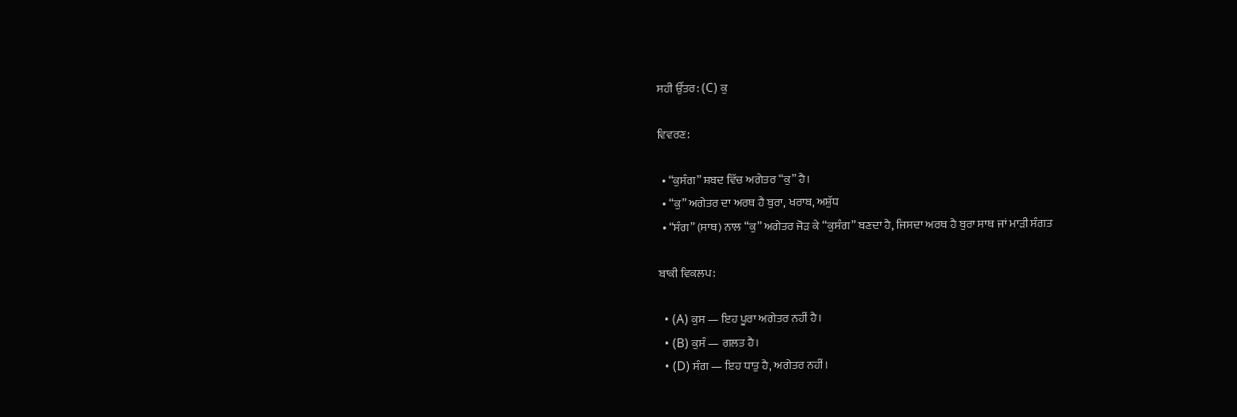ਸਹੀ ਉੱਤਰ: (C) ਕੁ

ਵਿਵਰਣ:

  • “ਕੁਸੰਗ” ਸ਼ਬਦ ਵਿੱਚ ਅਗੇਤਰ “ਕੁ” ਹੈ।
  • “ਕੁ” ਅਗੇਤਰ ਦਾ ਅਰਥ ਹੈ ਬੁਰਾ, ਖਰਾਬ, ਅਸ਼ੁੱਧ
  • “ਸੰਗ” (ਸਾਥ) ਨਾਲ “ਕੁ” ਅਗੇਤਰ ਜੋੜ ਕੇ “ਕੁਸੰਗ” ਬਣਦਾ ਹੈ, ਜਿਸਦਾ ਅਰਥ ਹੈ ਬੁਰਾ ਸਾਥ ਜਾਂ ਮਾੜੀ ਸੰਗਤ

ਬਾਕੀ ਵਿਕਲਪ:

  • (A) ਕੁਸ — ਇਹ ਪੂਰਾ ਅਗੇਤਰ ਨਹੀਂ ਹੈ।
  • (B) ਕੁਸੰ — ਗਲਤ ਹੈ।
  • (D) ਸੰਗ — ਇਹ ਧਾਤੁ ਹੈ, ਅਗੇਤਰ ਨਹੀਂ।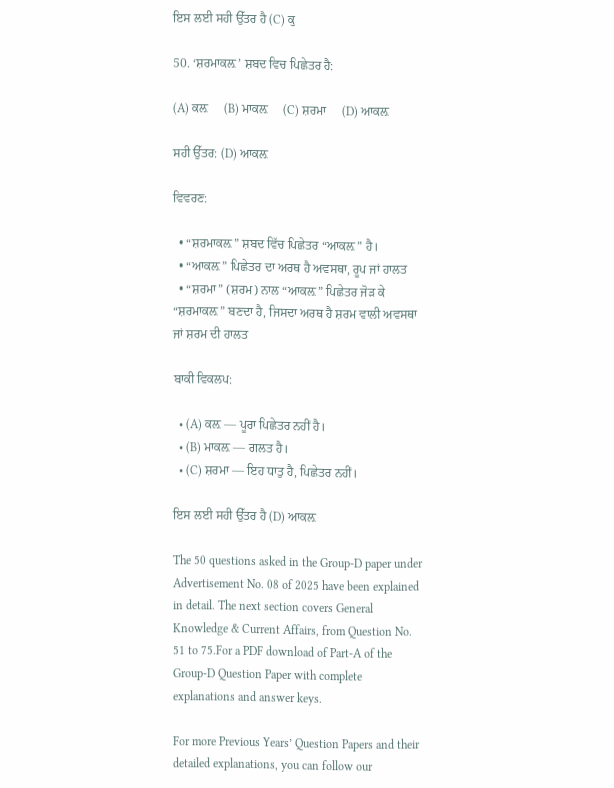ਇਸ ਲਈ ਸਹੀ ਉੱਤਰ ਹੈ (C) ਕੁ

50. ‘ਸ਼ਰਮਾਕਲ਼’ ਸ਼ਬਦ ਵਿਚ ਪਿਛੇਤਰ ਹੈ:

(A) ਕਲ਼     (B) ਮਾਕਲ਼     (C) ਸ਼ਰਮਾ     (D) ਆਕਲ਼

ਸਹੀ ਉੱਤਰ: (D) ਆਕਲ਼

ਵਿਵਰਣ:

  • “ਸ਼ਰਮਾਕਲ਼” ਸ਼ਬਦ ਵਿੱਚ ਪਿਛੇਤਰ “ਆਕਲ਼” ਹੈ।
  • “ਆਕਲ਼” ਪਿਛੇਤਰ ਦਾ ਅਰਥ ਹੈ ਅਵਸਥਾ, ਰੂਪ ਜਾਂ ਹਾਲਤ
  • “ਸ਼ਰਮਾ” (ਸ਼ਰਮ) ਨਾਲ “ਆਕਲ਼” ਪਿਛੇਤਰ ਜੋੜ ਕੇ “ਸ਼ਰਮਾਕਲ਼” ਬਣਦਾ ਹੈ, ਜਿਸਦਾ ਅਰਥ ਹੈ ਸ਼ਰਮ ਵਾਲੀ ਅਵਸਥਾ ਜਾਂ ਸ਼ਰਮ ਦੀ ਹਾਲਤ

ਬਾਕੀ ਵਿਕਲਪ:

  • (A) ਕਲ਼ — ਪੂਰਾ ਪਿਛੇਤਰ ਨਹੀਂ ਹੈ।
  • (B) ਮਾਕਲ਼ — ਗਲਤ ਹੈ।
  • (C) ਸ਼ਰਮਾ — ਇਹ ਧਾਤੁ ਹੈ, ਪਿਛੇਤਰ ਨਹੀਂ।

ਇਸ ਲਈ ਸਹੀ ਉੱਤਰ ਹੈ (D) ਆਕਲ਼

The 50 questions asked in the Group‑D paper under Advertisement No. 08 of 2025 have been explained in detail. The next section covers General Knowledge & Current Affairs, from Question No. 51 to 75.For a PDF download of Part‑A of the Group‑D Question Paper with complete explanations and answer keys.

For more Previous Years’ Question Papers and their detailed explanations, you can follow our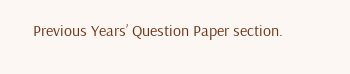Previous Years’ Question Paper section.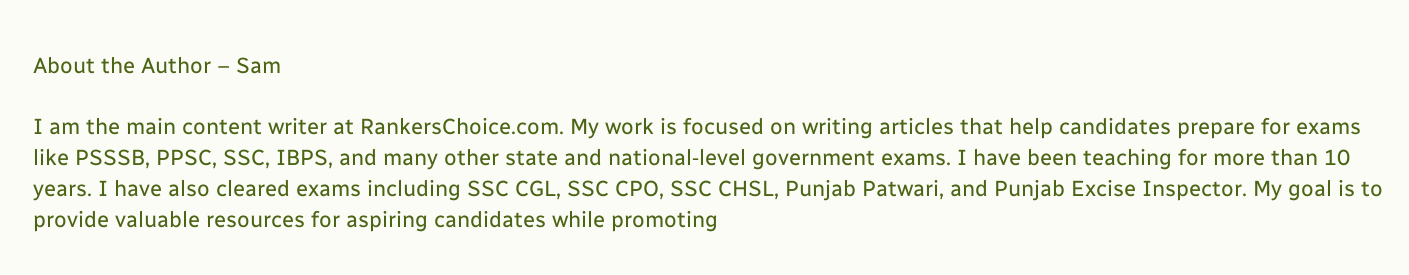About the Author – Sam

I am the main content writer at RankersChoice.com. My work is focused on writing articles that help candidates prepare for exams like PSSSB, PPSC, SSC, IBPS, and many other state and national‑level government exams. I have been teaching for more than 10 years. I have also cleared exams including SSC CGL, SSC CPO, SSC CHSL, Punjab Patwari, and Punjab Excise Inspector. My goal is to provide valuable resources for aspiring candidates while promoting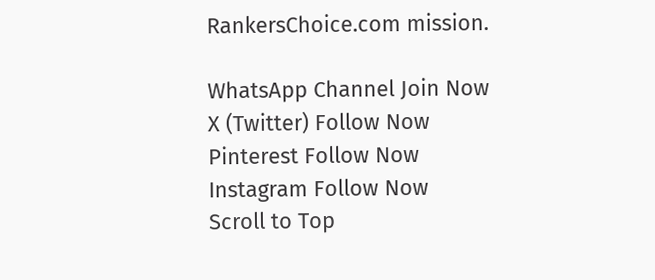RankersChoice.com mission.

WhatsApp Channel Join Now
X (Twitter) Follow Now
Pinterest Follow Now
Instagram Follow Now
Scroll to Top